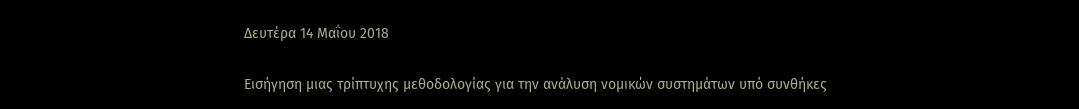Δευτέρα 14 Μαΐου 2018

Εισήγηση μιας τρίπτυχης μεθοδολογίας για την ανάλυση νομικών συστημάτων υπό συνθήκες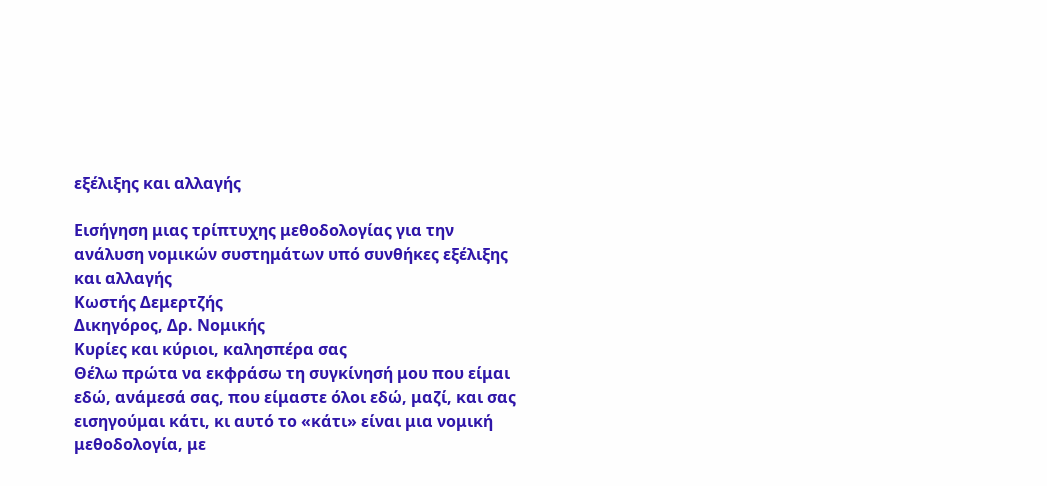εξέλιξης και αλλαγής

Εισήγηση μιας τρίπτυχης μεθοδολογίας για την ανάλυση νομικών συστημάτων υπό συνθήκες εξέλιξης και αλλαγής
Κωστής Δεμερτζής
Δικηγόρος, Δρ. Νομικής
Κυρίες και κύριοι, καλησπέρα σας
Θέλω πρώτα να εκφράσω τη συγκίνησή μου που είμαι εδώ, ανάμεσά σας, που είμαστε όλοι εδώ, μαζί, και σας εισηγούμαι κάτι, κι αυτό το «κάτι» είναι μια νομική μεθοδολογία, με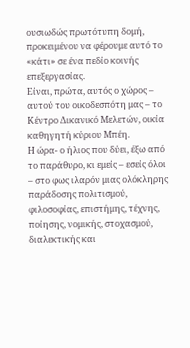ουσιωδώς πρωτότυπη δομή, προκειμένου να φέρουμε αυτό το «κάτι» σε ένα πεδίο κοινής επεξεργασίας.
Είναι, πρώτα, αυτός ο χώρος – αυτού του οικοδεσπότη μας – το Κέντρο Δικανικό Μελετών, οικία καθηγητή κύριου Μπέη.
Η ώρα- ο ήλιος που δύει, έξω από το παράθυρο, κι εμείς – εσείς όλοι – στο φως ιλαρόν μιας ολόκληρης παράδοσης πολιτισμού, φιλοσοφίας, επιστήμης, τέχνης, ποίησης, νομικής, στοχασμού, διαλεκτικής και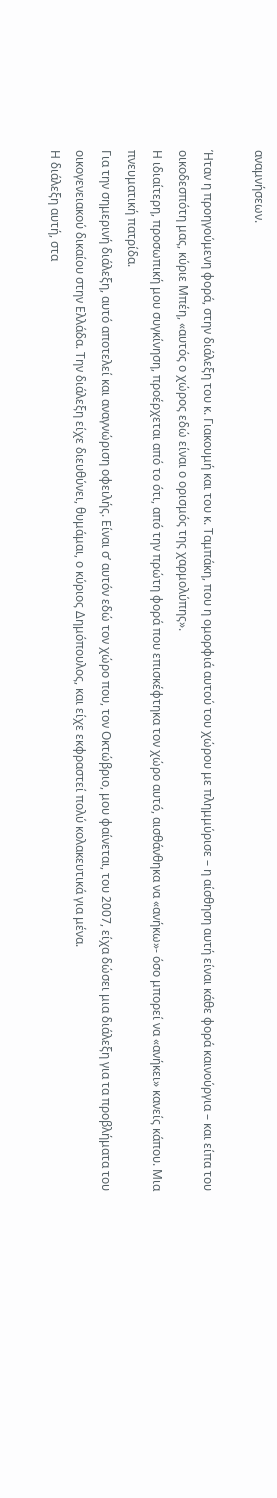αναμνήσεων.

Ήταν η προηγούμενη φορά, στην διάλεξη του κ. Γιακουμή και του κ. Ταμπάκη, που η ομορφιά αυτού του χώρου με πλημμύρισε – η αίσθηση αυτή είναι κάθε φορά καινούργια – και είπα του οικοδεσπότη μας, κύριε Μπέη, «αυτός ο χώρος εδώ είναι ο ορισμός της χαρμολύπης».
Η ιδιαίτερη, προσωπική μου συγκίνηση, προέρχεται από το ότι, από την πρώτη φορά που επισκέφτηκα τον χώρο αυτό, αισθάνθηκα να «ανήκω»- όσο μπορεί να «ανήκει» κανείς κάπου. Μια πνευματική πατρίδα.
Για την σημερινή διάλεξη, αυτό αποτελεί και αναγνώριση οφειλής. Είναι σ’ αυτόν εδώ τον χώρο που, τον Οκτώβριο, μου φαίνεται, του 2007, είχα δώσει μια διάλεξη για τα προβλήματα του οικογενειακού δικαίου στην Ελλάδα. Την διάλεξη είχε διευθύνει, θυμάμαι, ο κύριος Δημόπουλος, και είχε εκφραστεί πολύ κολακευτικά για μένα.
Η διάλεξη αυτή, στα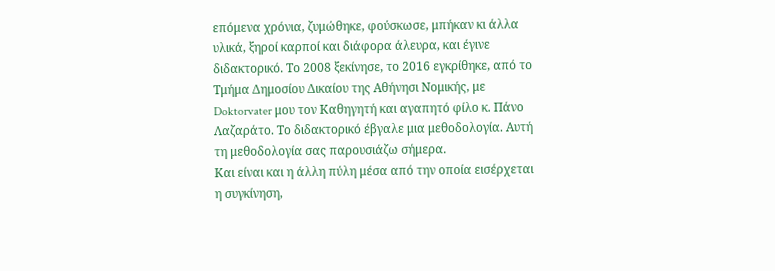επόμενα χρόνια, ζυμώθηκε, φούσκωσε, μπήκαν κι άλλα υλικά, ξηροί καρποί και διάφορα άλευρα, και έγινε διδακτορικό. Το 2008 ξεκίνησε, το 2016 εγκρίθηκε, από το Τμήμα Δημοσίου Δικαίου της Αθήνησι Νομικής, με Doktorvater μου τον Καθηγητή και αγαπητό φίλο κ. Πάνο Λαζαράτο. Το διδακτορικό έβγαλε μια μεθοδολογία. Αυτή τη μεθοδολογία σας παρουσιάζω σήμερα.
Και είναι και η άλλη πύλη μέσα από την οποία εισέρχεται η συγκίνηση,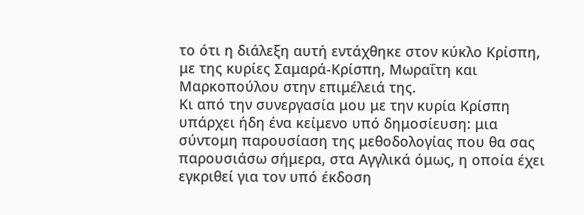το ότι η διάλεξη αυτή εντάχθηκε στον κύκλο Κρίσπη, με της κυρίες Σαμαρά-Κρίσπη, Μωραΐτη και Μαρκοπούλου στην επιμέλειά της.
Κι από την συνεργασία μου με την κυρία Κρίσπη υπάρχει ήδη ένα κείμενο υπό δημοσίευση: μια σύντομη παρουσίαση της μεθοδολογίας που θα σας παρουσιάσω σήμερα, στα Αγγλικά όμως, η οποία έχει εγκριθεί για τον υπό έκδοση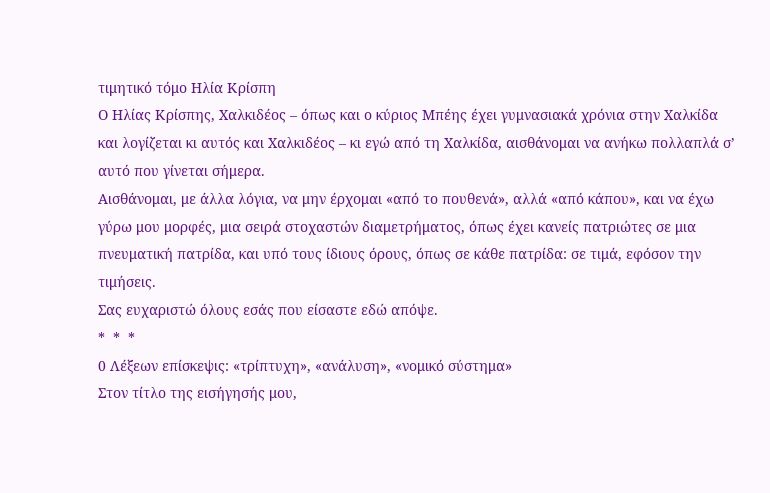τιμητικό τόμο Ηλία Κρίσπη
Ο Ηλίας Κρίσπης, Χαλκιδέος – όπως και ο κύριος Μπέης έχει γυμνασιακά χρόνια στην Χαλκίδα και λογίζεται κι αυτός και Χαλκιδέος – κι εγώ από τη Χαλκίδα, αισθάνομαι να ανήκω πολλαπλά σ’ αυτό που γίνεται σήμερα.
Αισθάνομαι, με άλλα λόγια, να μην έρχομαι «από το πουθενά», αλλά «από κάπου», και να έχω γύρω μου μορφές, μια σειρά στοχαστών διαμετρήματος, όπως έχει κανείς πατριώτες σε μια πνευματική πατρίδα, και υπό τους ίδιους όρους, όπως σε κάθε πατρίδα: σε τιμά, εφόσον την τιμήσεις.
Σας ευχαριστώ όλους εσάς που είσαστε εδώ απόψε.
*  *  *
0 Λέξεων επίσκεψις: «τρίπτυχη», «ανάλυση», «νομικό σύστημα»
Στον τίτλο της εισήγησής μου,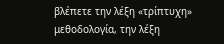βλέπετε την λέξη «τρίπτυχη» μεθοδολογία, την λέξη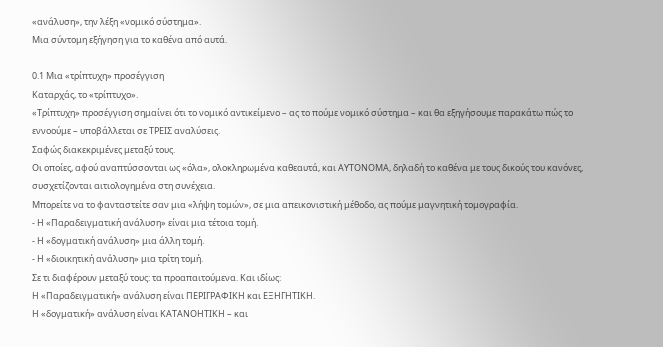«ανάλυση», την λέξη «νομικό σύστημα».
Μια σύντομη εξήγηση για το καθένα από αυτά.

0.1 Μια «τρίπτυχη» προσέγγιση
Καταρχάς, το «τρίπτυχο».
«Τρίπτυχη» προσέγγιση σημαίνει ότι το νομικό αντικείμενο – ας το πούμε νομικό σύστημα – και θα εξηγήσουμε παρακάτω πώς το εννοούμε – υποβάλλεται σε ΤΡΕΙΣ αναλύσεις.
Σαφώς διακεκριμένες μεταξύ τους.
Οι οποίες, αφού αναπτύσσονται ως «όλα», ολοκληρωμένα καθεαυτά, και ΑΥΤΟΝΟΜΑ, δηλαδή το καθένα με τους δικούς του κανόνες, συσχετίζονται αιτιολογημένα στη συνέχεια.
Μπορείτε να το φανταστείτε σαν μια «λήψη τομών», σε μια απεικονιστική μέθοδο, ας πούμε μαγνητική τομογραφία.
- Η «Παραδειγματική ανάλυση» είναι μια τέτοια τομή.
- Η «δογματική ανάλυση» μια άλλη τομή.
- Η «διοικητική ανάλυση» μια τρίτη τομή.
Σε τι διαφέρουν μεταξύ τους: τα προαπαιτούμενα. Και ιδίως:
Η «Παραδειγματική» ανάλυση είναι ΠΕΡΙΓΡΑΦΙΚΗ και ΕΞΗΓΗΤΙΚΗ.
Η «δογματική» ανάλυση είναι ΚΑΤΑΝΟΗΤΙΚΗ – και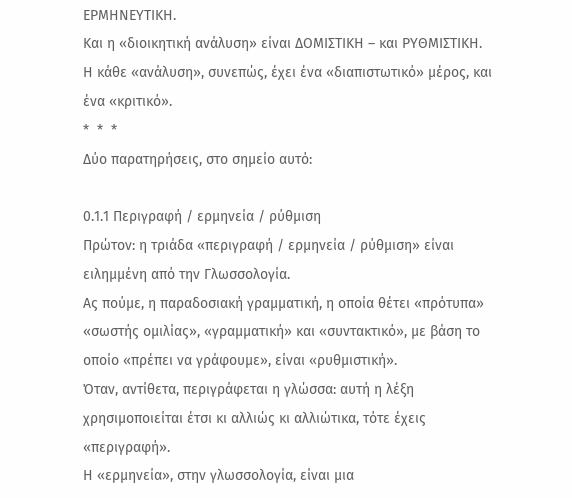ΕΡΜΗΝΕΥΤΙΚΗ.
Και η «διοικητική ανάλυση» είναι ΔΟΜΙΣΤΙΚΗ – και ΡΥΘΜΙΣΤΙΚΗ.
Η κάθε «ανάλυση», συνεπώς, έχει ένα «διαπιστωτικό» μέρος, και ένα «κριτικό».
*  *  *
Δύο παρατηρήσεις, στο σημείο αυτό:

0.1.1 Περιγραφή / ερμηνεία / ρύθμιση
Πρώτον: η τριάδα «περιγραφή / ερμηνεία / ρύθμιση» είναι ειλημμένη από την Γλωσσολογία.
Ας πούμε, η παραδοσιακή γραμματική, η οποία θέτει «πρότυπα» «σωστής ομιλίας», «γραμματική» και «συντακτικό», με βάση το οποίο «πρέπει να γράφουμε», είναι «ρυθμιστική».
Όταν, αντίθετα, περιγράφεται η γλώσσα: αυτή η λέξη χρησιμοποιείται έτσι κι αλλιώς κι αλλιώτικα, τότε έχεις «περιγραφή».
Η «ερμηνεία», στην γλωσσολογία, είναι μια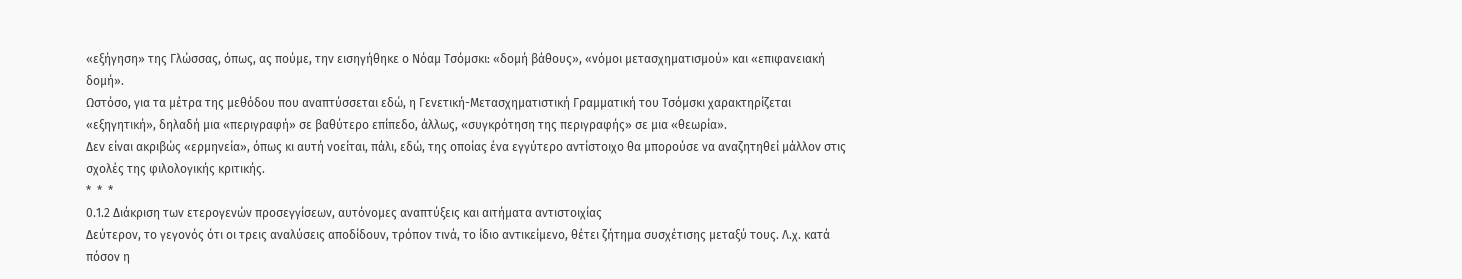«εξήγηση» της Γλώσσας, όπως, ας πούμε, την εισηγήθηκε ο Νόαμ Τσόμσκι: «δομή βάθους», «νόμοι μετασχηματισμού» και «επιφανειακή δομή».
Ωστόσο, για τα μέτρα της μεθόδου που αναπτύσσεται εδώ, η Γενετική-Μετασχηματιστική Γραμματική του Τσόμσκι χαρακτηρίζεται «εξηγητική», δηλαδή μια «περιγραφή» σε βαθύτερο επίπεδο, άλλως, «συγκρότηση της περιγραφής» σε μια «θεωρία».
Δεν είναι ακριβώς «ερμηνεία», όπως κι αυτή νοείται, πάλι, εδώ, της οποίας ένα εγγύτερο αντίστοιχο θα μπορούσε να αναζητηθεί μάλλον στις σχολές της φιλολογικής κριτικής.
*  *  *
0.1.2 Διάκριση των ετερογενών προσεγγίσεων, αυτόνομες αναπτύξεις και αιτήματα αντιστοιχίας
Δεύτερον, το γεγονός ότι οι τρεις αναλύσεις αποδίδουν, τρόπον τινά, το ίδιο αντικείμενο, θέτει ζήτημα συσχέτισης μεταξύ τους. Λ.χ. κατά πόσον η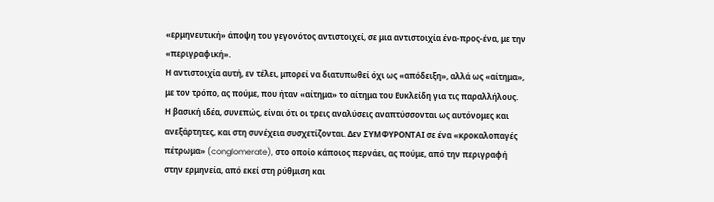«ερμηνευτική» άποψη του γεγονότος αντιστοιχεί, σε μια αντιστοιχία ένα-προς-ένα, με την «περιγραφική».
Η αντιστοιχία αυτή, εν τέλει, μπορεί να διατυπωθεί όχι ως «απόδειξη», αλλά ως «αίτημα», με τον τρόπο, ας πούμε, που ήταν «αίτημα» το αίτημα του Ευκλείδη για τις παραλλήλους.
Η βασική ιδέα, συνεπώς, είναι ότι οι τρεις αναλύσεις αναπτύσσονται ως αυτόνομες και ανεξάρτητες, και στη συνέχεια συσχετίζονται. Δεν ΣΥΜΦΥΡΟΝΤΑΙ σε ένα «κροκαλοπαγές πέτρωμα» (conglomerate), στο οποίο κάποιος περνάει, ας πούμε, από την περιγραφή στην ερμηνεία, από εκεί στη ρύθμιση και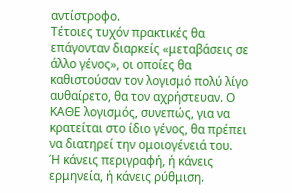αντίστροφο.
Τέτοιες τυχόν πρακτικές θα επάγονταν διαρκείς «μεταβάσεις σε άλλο γένος», οι οποίες θα καθιστούσαν τον λογισμό πολύ λίγο αυθαίρετο, θα τον αχρήστευαν. Ο ΚΑΘΕ λογισμός, συνεπώς, για να κρατείται στο ίδιο γένος, θα πρέπει να διατηρεί την ομοιογένειά του.
Ή κάνεις περιγραφή, ή κάνεις ερμηνεία, ή κάνεις ρύθμιση.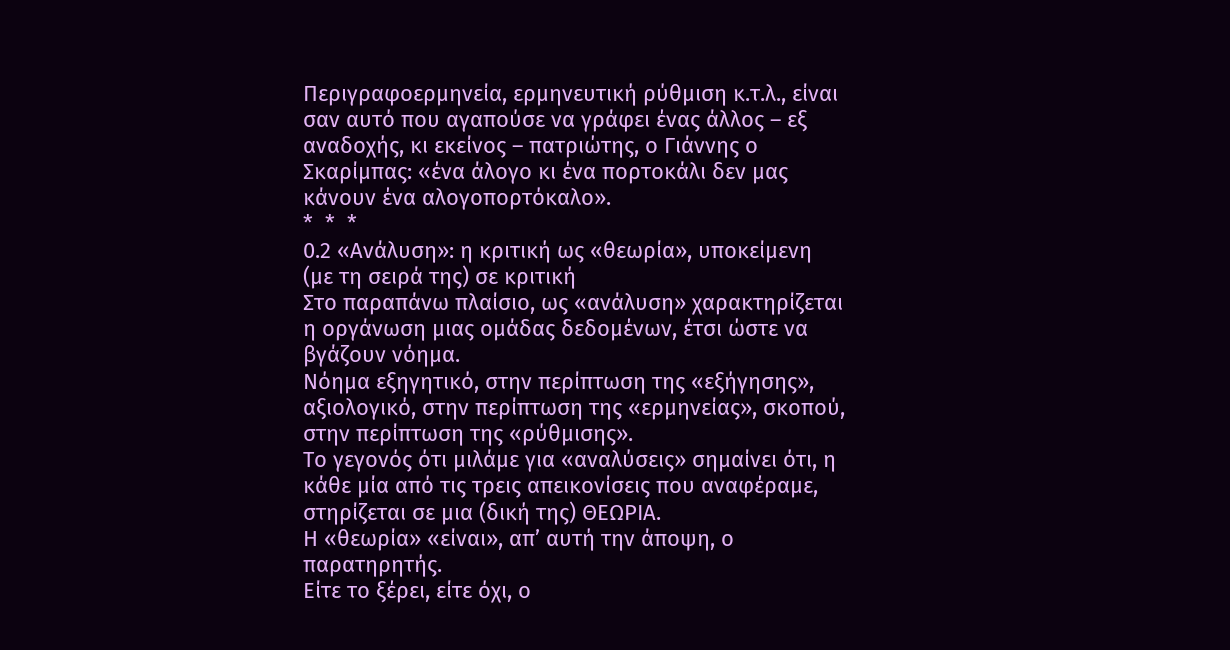Περιγραφοερμηνεία, ερμηνευτική ρύθμιση κ.τ.λ., είναι σαν αυτό που αγαπούσε να γράφει ένας άλλος – εξ αναδοχής, κι εκείνος – πατριώτης, ο Γιάννης ο Σκαρίμπας: «ένα άλογο κι ένα πορτοκάλι δεν μας κάνουν ένα αλογοπορτόκαλο».
*  *  *
0.2 «Ανάλυση»: η κριτική ως «θεωρία», υποκείμενη (με τη σειρά της) σε κριτική
Στο παραπάνω πλαίσιο, ως «ανάλυση» χαρακτηρίζεται η οργάνωση μιας ομάδας δεδομένων, έτσι ώστε να βγάζουν νόημα.
Νόημα εξηγητικό, στην περίπτωση της «εξήγησης», αξιολογικό, στην περίπτωση της «ερμηνείας», σκοπού, στην περίπτωση της «ρύθμισης».
Το γεγονός ότι μιλάμε για «αναλύσεις» σημαίνει ότι, η κάθε μία από τις τρεις απεικονίσεις που αναφέραμε, στηρίζεται σε μια (δική της) ΘΕΩΡΙΑ.
Η «θεωρία» «είναι», απ’ αυτή την άποψη, ο παρατηρητής.
Είτε το ξέρει, είτε όχι, ο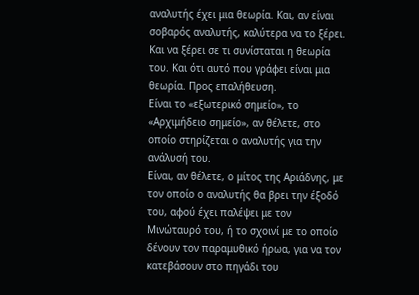αναλυτής έχει μια θεωρία. Και, αν είναι σοβαρός αναλυτής, καλύτερα να το ξέρει. Και να ξέρει σε τι συνίσταται η θεωρία του. Και ότι αυτό που γράφει είναι μια θεωρία. Προς επαλήθευση.
Είναι το «εξωτερικό σημείο», το «Αρχιμήδειο σημείο», αν θέλετε, στο οποίο στηρίζεται ο αναλυτής για την ανάλυσή του.
Είναι, αν θέλετε, ο μίτος της Αριάδνης, με τον οποίο ο αναλυτής θα βρει την έξοδό του, αφού έχει παλέψει με τον Μινώταυρό του, ή το σχοινί με το οποίο δένουν τον παραμυθικό ήρωα, για να τον κατεβάσουν στο πηγάδι του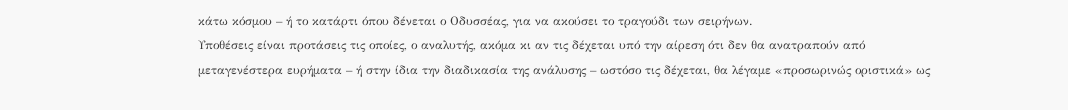κάτω κόσμου – ή το κατάρτι όπου δένεται ο Οδυσσέας, για να ακούσει το τραγούδι των σειρήνων.
Υποθέσεις είναι προτάσεις τις οποίες, ο αναλυτής, ακόμα κι αν τις δέχεται υπό την αίρεση ότι δεν θα ανατραπούν από μεταγενέστερα ευρήματα – ή στην ίδια την διαδικασία της ανάλυσης – ωστόσο τις δέχεται, θα λέγαμε «προσωρινώς οριστικά» ως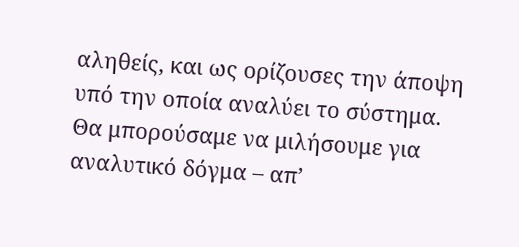αληθείς, και ως ορίζουσες την άποψη υπό την οποία αναλύει το σύστημα.
Θα μπορούσαμε να μιλήσουμε για αναλυτικό δόγμα – απ’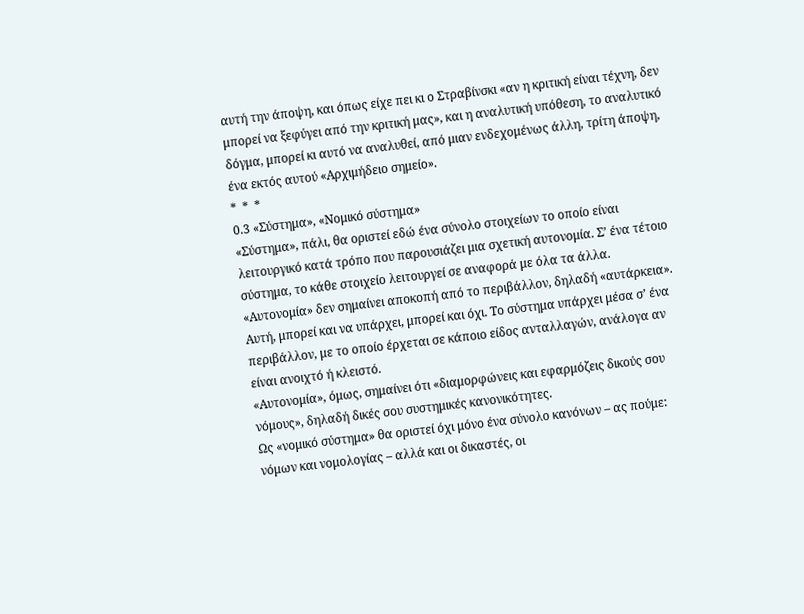αυτή την άποψη, και όπως είχε πει κι ο Στραβίνσκι «αν η κριτική είναι τέχνη, δεν μπορεί να ξεφύγει από την κριτική μας», και η αναλυτική υπόθεση, το αναλυτικό δόγμα, μπορεί κι αυτό να αναλυθεί, από μιαν ενδεχομένως άλλη, τρίτη άποψη, ένα εκτός αυτού «Αρχιμήδειο σημείο».
*  *  *
0.3 «Σύστημα», «Νομικό σύστημα»
«Σύστημα», πάλι, θα οριστεί εδώ ένα σύνολο στοιχείων το οποίο είναι λειτουργικό κατά τρόπο που παρουσιάζει μια σχετική αυτονομία. Σ’ ένα τέτοιο σύστημα, το κάθε στοιχείο λειτουργεί σε αναφορά με όλα τα άλλα.
«Αυτονομία» δεν σημαίνει αποκοπή από το περιβάλλον, δηλαδή «αυτάρκεια». Αυτή, μπορεί και να υπάρχει, μπορεί και όχι. Το σύστημα υπάρχει μέσα σ’ ένα περιβάλλον, με το οποίο έρχεται σε κάποιο είδος ανταλλαγών, ανάλογα αν είναι ανοιχτό ή κλειστό.
«Αυτονομία», όμως, σημαίνει ότι «διαμορφώνεις και εφαρμόζεις δικούς σου νόμους», δηλαδή δικές σου συστημικές κανονικότητες.
Ως «νομικό σύστημα» θα οριστεί όχι μόνο ένα σύνολο κανόνων – ας πούμε: νόμων και νομολογίας – αλλά και οι δικαστές, οι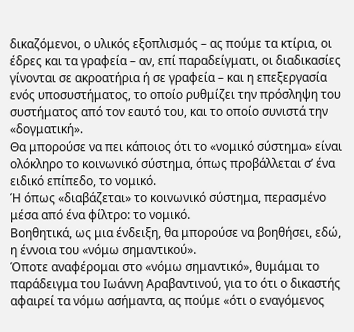δικαζόμενοι, ο υλικός εξοπλισμός – ας πούμε τα κτίρια, οι έδρες και τα γραφεία – αν, επί παραδείγματι, οι διαδικασίες γίνονται σε ακροατήρια ή σε γραφεία – και η επεξεργασία ενός υποσυστήματος, το οποίο ρυθμίζει την πρόσληψη του συστήματος από τον εαυτό του, και το οποίο συνιστά την «δογματική».
Θα μπορούσε να πει κάποιος ότι το «νομικό σύστημα» είναι ολόκληρο το κοινωνικό σύστημα, όπως προβάλλεται σ’ ένα ειδικό επίπεδο, το νομικό.
Ή όπως «διαβάζεται» το κοινωνικό σύστημα, περασμένο μέσα από ένα φίλτρο: το νομικό.
Βοηθητικά, ως μια ένδειξη, θα μπορούσε να βοηθήσει, εδώ, η έννοια του «νόμω σημαντικού».
Όποτε αναφέρομαι στο «νόμω σημαντικό», θυμάμαι το παράδειγμα του Ιωάννη Αραβαντινού, για το ότι ο δικαστής αφαιρεί τα νόμω ασήμαντα, ας πούμε «ότι ο εναγόμενος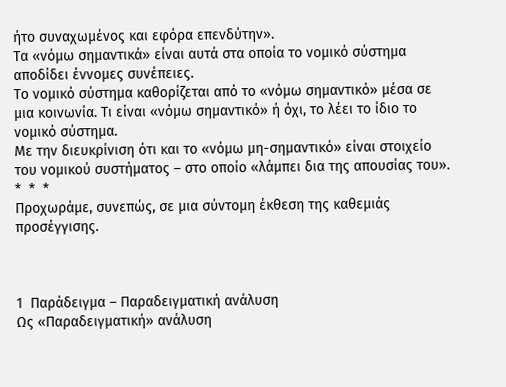ήτο συναχωμένος και εφόρα επενδύτην».
Τα «νόμω σημαντικά» είναι αυτά στα οποία το νομικό σύστημα αποδίδει έννομες συνέπειες.
Το νομικό σύστημα καθορίζεται από το «νόμω σημαντικό» μέσα σε μια κοινωνία. Τι είναι «νόμω σημαντικό» ή όχι, το λέει το ίδιο το νομικό σύστημα.
Με την διευκρίνιση ότι και το «νόμω μη-σημαντικό» είναι στοιχείο του νομικού συστήματος – στο οποίο «λάμπει δια της απουσίας του».
*  *  *
Προχωράμε, συνεπώς, σε μια σύντομη έκθεση της καθεμιάς προσέγγισης.



1  Παράδειγμα – Παραδειγματική ανάλυση
Ως «Παραδειγματική» ανάλυση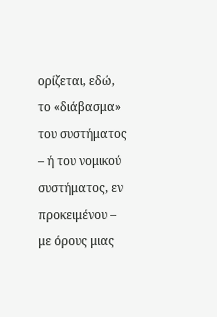ορίζεται, εδώ, το «διάβασμα» του συστήματος – ή του νομικού συστήματος, εν προκειμένου – με όρους μιας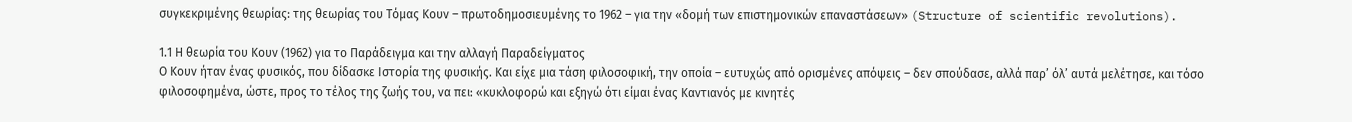συγκεκριμένης θεωρίας: της θεωρίας του Τόμας Κουν – πρωτοδημοσιευμένης το 1962 – για την «δομή των επιστημονικών επαναστάσεων» (Structure of scientific revolutions).

1.1 Η θεωρία του Κουν (1962) για το Παράδειγμα και την αλλαγή Παραδείγματος
Ο Κουν ήταν ένας φυσικός, που δίδασκε Ιστορία της φυσικής. Και είχε μια τάση φιλοσοφική, την οποία – ευτυχώς από ορισμένες απόψεις – δεν σπούδασε, αλλά παρ’ όλ’ αυτά μελέτησε, και τόσο φιλοσοφημένα, ώστε, προς το τέλος της ζωής του, να πει: «κυκλοφορώ και εξηγώ ότι είμαι ένας Καντιανός με κινητές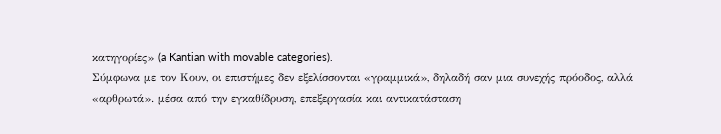κατηγορίες» (a Kantian with movable categories).
Σύμφωνα με τον Κουν, οι επιστήμες δεν εξελίσσονται «γραμμικά», δηλαδή σαν μια συνεχής πρόοδος, αλλά «αρθρωτά». μέσα από την εγκαθίδρυση, επεξεργασία και αντικατάσταση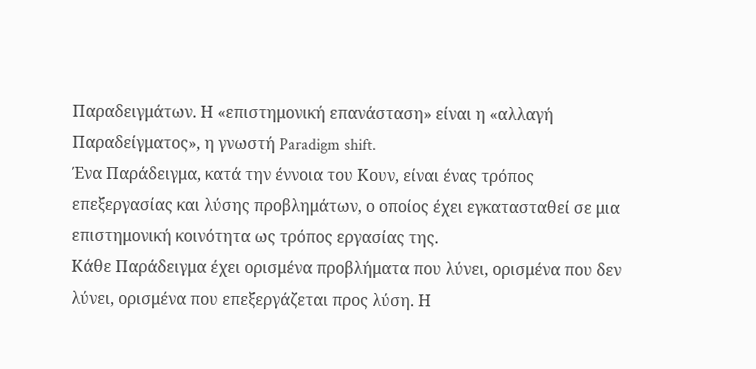Παραδειγμάτων. Η «επιστημονική επανάσταση» είναι η «αλλαγή Παραδείγματος», η γνωστή Paradigm shift.
Ένα Παράδειγμα, κατά την έννοια του Κουν, είναι ένας τρόπος επεξεργασίας και λύσης προβλημάτων, ο οποίος έχει εγκατασταθεί σε μια επιστημονική κοινότητα ως τρόπος εργασίας της.
Κάθε Παράδειγμα έχει ορισμένα προβλήματα που λύνει, ορισμένα που δεν λύνει, ορισμένα που επεξεργάζεται προς λύση. Η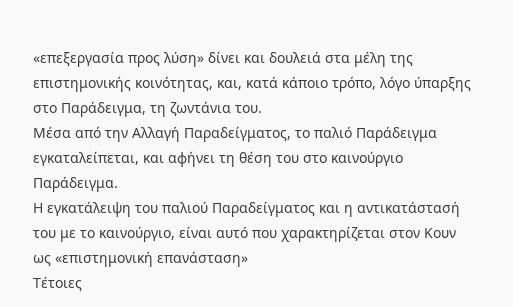«επεξεργασία προς λύση» δίνει και δουλειά στα μέλη της επιστημονικής κοινότητας, και, κατά κάποιο τρόπο, λόγο ύπαρξης στο Παράδειγμα, τη ζωντάνια του.
Μέσα από την Αλλαγή Παραδείγματος, το παλιό Παράδειγμα εγκαταλείπεται, και αφήνει τη θέση του στο καινούργιο Παράδειγμα.
Η εγκατάλειψη του παλιού Παραδείγματος και η αντικατάστασή του με το καινούργιο, είναι αυτό που χαρακτηρίζεται στον Κουν ως «επιστημονική επανάσταση»
Τέτοιες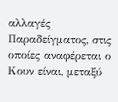αλλαγές Παραδείγματος, στις οποίες αναφέρεται ο Κουν είναι, μεταξύ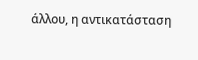άλλου, η αντικατάσταση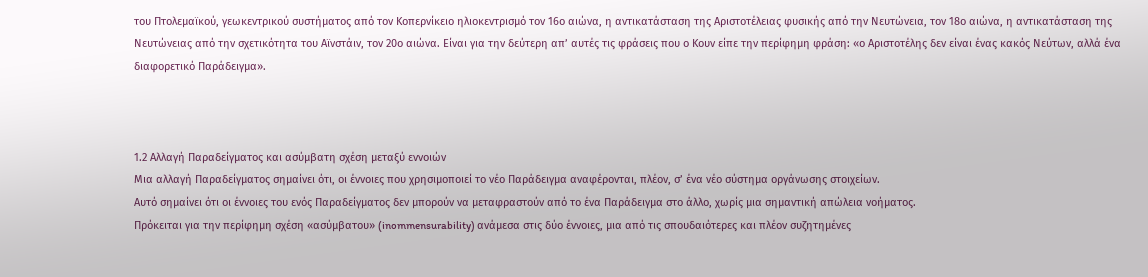του Πτολεμαϊκού, γεωκεντρικού συστήματος από τον Κοπερνίκειο ηλιοκεντρισμό τον 16ο αιώνα, η αντικατάσταση της Αριστοτέλειας φυσικής από την Νευτώνεια, τον 18ο αιώνα, η αντικατάσταση της Νευτώνειας από την σχετικότητα του Αϊνστάιν, τον 20ο αιώνα. Είναι για την δεύτερη απ’ αυτές τις φράσεις που ο Κουν είπε την περίφημη φράση: «ο Αριστοτέλης δεν είναι ένας κακός Νεύτων, αλλά ένα διαφορετικό Παράδειγμα».



1.2 Αλλαγή Παραδείγματος και ασύμβατη σχέση μεταξύ εννοιών
Μια αλλαγή Παραδείγματος σημαίνει ότι, οι έννοιες που χρησιμοποιεί το νέο Παράδειγμα αναφέρονται, πλέον, σ’ ένα νέο σύστημα οργάνωσης στοιχείων.
Αυτό σημαίνει ότι οι έννοιες του ενός Παραδείγματος δεν μπορούν να μεταφραστούν από το ένα Παράδειγμα στο άλλο, χωρίς μια σημαντική απώλεια νοήματος.
Πρόκειται για την περίφημη σχέση «ασύμβατου» (inommensurability) ανάμεσα στις δύο έννοιες, μια από τις σπουδαιότερες και πλέον συζητημένες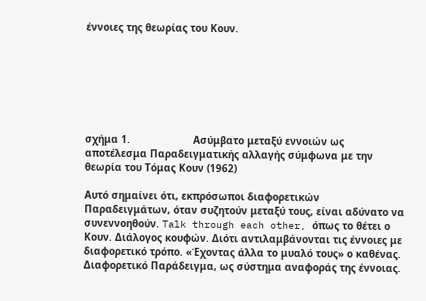έννοιες της θεωρίας του Κουν.







σχήμα 1.                     Ασύμβατο μεταξύ εννοιών ως αποτέλεσμα Παραδειγματικής αλλαγής σύμφωνα με την θεωρία του Τόμας Κουν (1962)

Αυτό σημαίνει ότι, εκπρόσωποι διαφορετικών Παραδειγμάτων, όταν συζητούν μεταξύ τους, είναι αδύνατο να συνεννοηθούν. Talk through each other, όπως το θέτει ο Κουν. Διάλογος κουφών. Διότι αντιλαμβάνονται τις έννοιες με διαφορετικό τρόπο. «Έχοντας άλλα το μυαλό τους» ο καθένας. Διαφορετικό Παράδειγμα, ως σύστημα αναφοράς της έννοιας.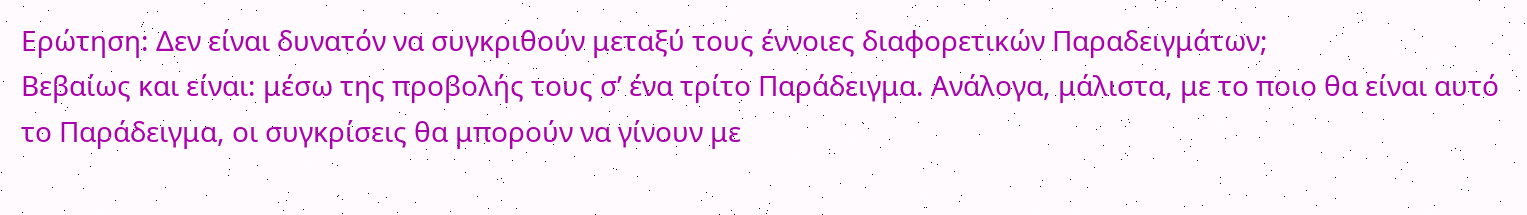Ερώτηση: Δεν είναι δυνατόν να συγκριθούν μεταξύ τους έννοιες διαφορετικών Παραδειγμάτων;
Βεβαίως και είναι: μέσω της προβολής τους σ’ ένα τρίτο Παράδειγμα. Ανάλογα, μάλιστα, με το ποιο θα είναι αυτό το Παράδειγμα, οι συγκρίσεις θα μπορούν να γίνουν με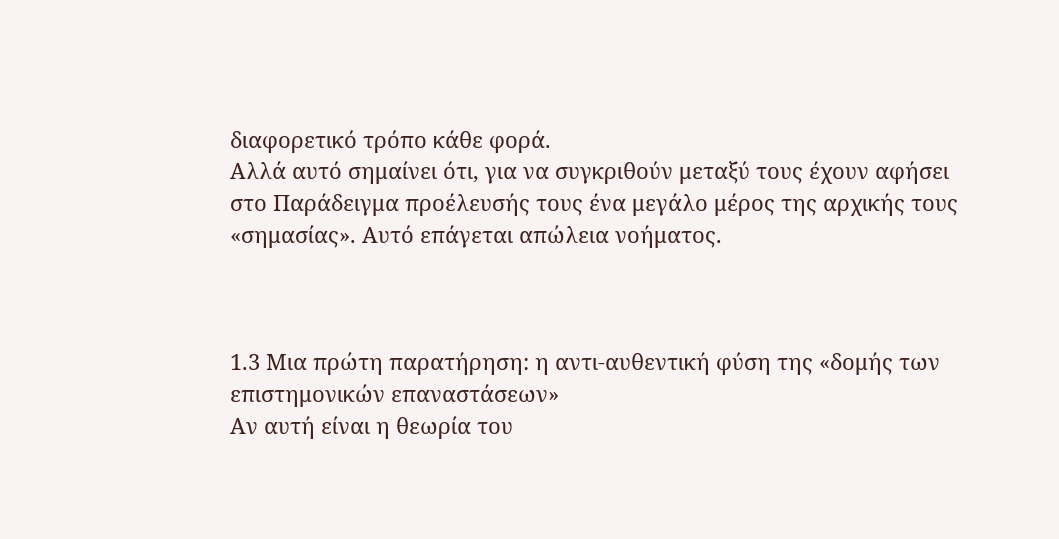διαφορετικό τρόπο κάθε φορά.
Αλλά αυτό σημαίνει ότι, για να συγκριθούν μεταξύ τους έχουν αφήσει στο Παράδειγμα προέλευσής τους ένα μεγάλο μέρος της αρχικής τους «σημασίας». Αυτό επάγεται απώλεια νοήματος.



1.3 Μια πρώτη παρατήρηση: η αντι-αυθεντική φύση της «δομής των επιστημονικών επαναστάσεων»
Αν αυτή είναι η θεωρία του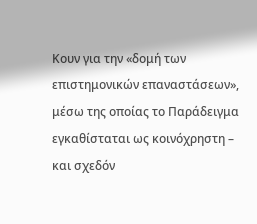Κουν για την «δομή των επιστημονικών επαναστάσεων», μέσω της οποίας το Παράδειγμα εγκαθίσταται ως κοινόχρηστη – και σχεδόν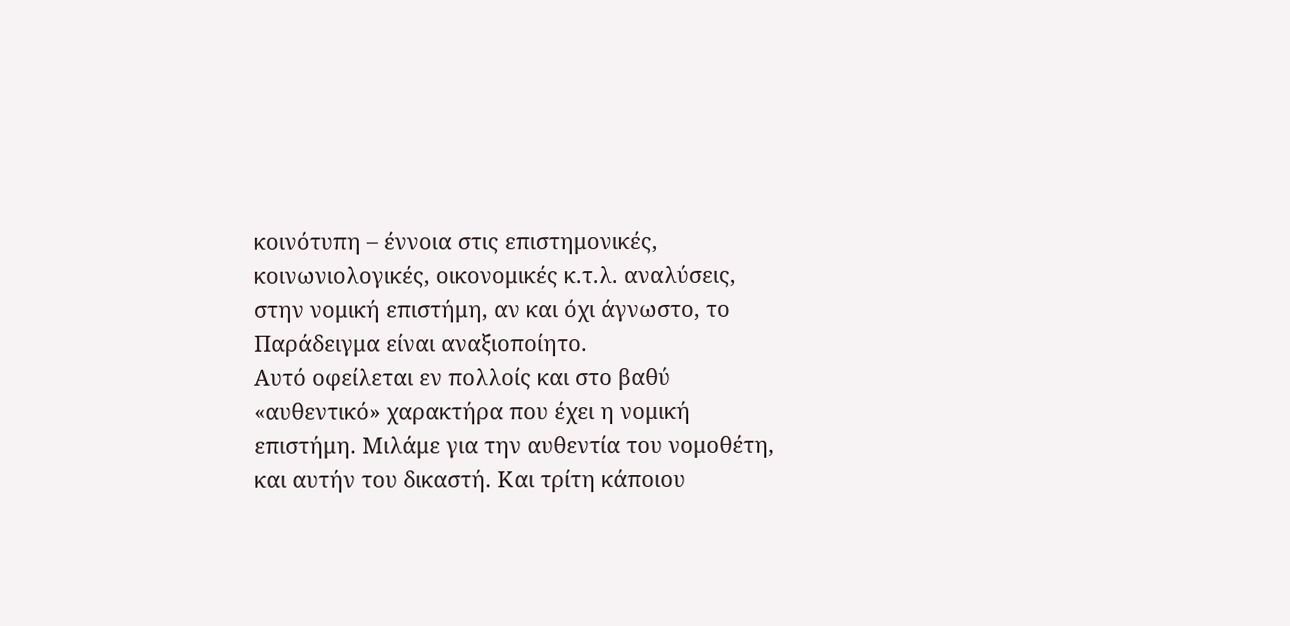κοινότυπη – έννοια στις επιστημονικές, κοινωνιολογικές, οικονομικές κ.τ.λ. αναλύσεις, στην νομική επιστήμη, αν και όχι άγνωστο, το Παράδειγμα είναι αναξιοποίητο.
Αυτό οφείλεται εν πολλοίς και στο βαθύ «αυθεντικό» χαρακτήρα που έχει η νομική επιστήμη. Μιλάμε για την αυθεντία του νομοθέτη, και αυτήν του δικαστή. Και τρίτη κάποιου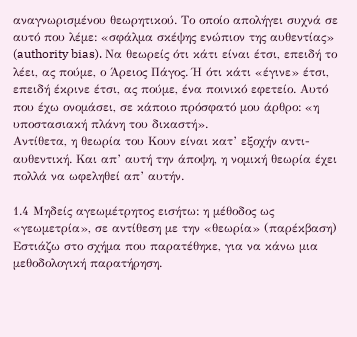αναγνωρισμένου θεωρητικού. Το οποίο απολήγει συχνά σε αυτό που λέμε: «σφάλμα σκέψης ενώπιον της αυθεντίας» (authority bias). Να θεωρείς ότι κάτι είναι έτσι, επειδή το λέει, ας πούμε, ο Άρειος Πάγος. Ή ότι κάτι «έγινε» έτσι, επειδή έκρινε έτσι, ας πούμε, ένα ποινικό εφετείο. Αυτό που έχω ονομάσει, σε κάποιο πρόσφατό μου άρθρο: «η υποστασιακή πλάνη του δικαστή».
Αντίθετα, η θεωρία του Κουν είναι κατ’ εξοχήν αντι-αυθεντική. Και απ’ αυτή την άποψη, η νομική θεωρία έχει πολλά να ωφεληθεί απ’ αυτήν.

1.4 Μηδείς αγεωμέτρητος εισήτω: η μέθοδος ως «γεωμετρία», σε αντίθεση με την «θεωρία» (παρέκβαση)
Εστιάζω στο σχήμα που παρατέθηκε, για να κάνω μια μεθοδολογική παρατήρηση.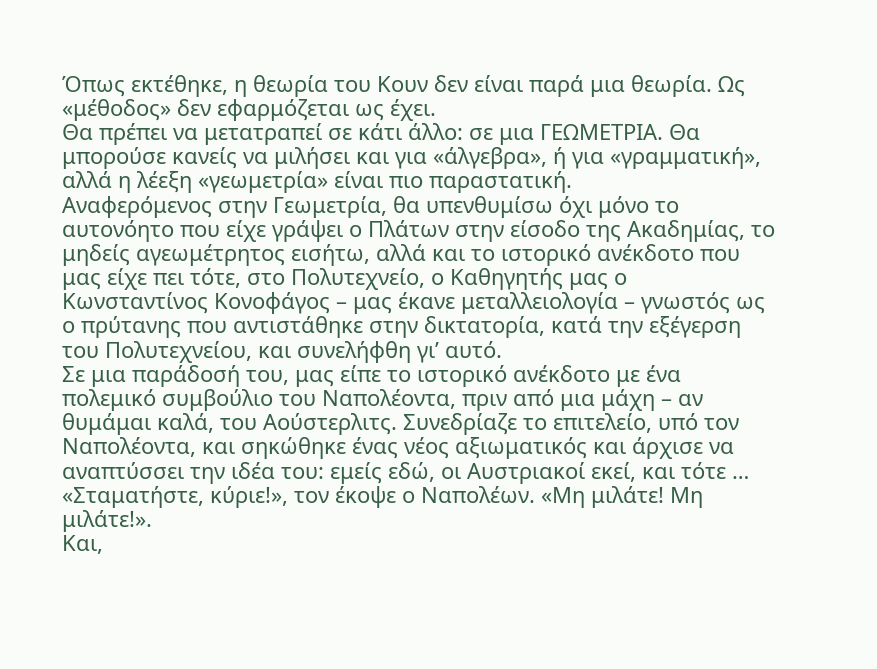Όπως εκτέθηκε, η θεωρία του Κουν δεν είναι παρά μια θεωρία. Ως «μέθοδος» δεν εφαρμόζεται ως έχει.
Θα πρέπει να μετατραπεί σε κάτι άλλο: σε μια ΓΕΩΜΕΤΡΙΑ. Θα μπορούσε κανείς να μιλήσει και για «άλγεβρα», ή για «γραμματική», αλλά η λέεξη «γεωμετρία» είναι πιο παραστατική.
Αναφερόμενος στην Γεωμετρία, θα υπενθυμίσω όχι μόνο το αυτονόητο που είχε γράψει ο Πλάτων στην είσοδο της Ακαδημίας, το μηδείς αγεωμέτρητος εισήτω, αλλά και το ιστορικό ανέκδοτο που μας είχε πει τότε, στο Πολυτεχνείο, ο Καθηγητής μας ο Κωνσταντίνος Κονοφάγος – μας έκανε μεταλλειολογία – γνωστός ως ο πρύτανης που αντιστάθηκε στην δικτατορία, κατά την εξέγερση του Πολυτεχνείου, και συνελήφθη γι’ αυτό.
Σε μια παράδοσή του, μας είπε το ιστορικό ανέκδοτο με ένα πολεμικό συμβούλιο του Ναπολέοντα, πριν από μια μάχη – αν θυμάμαι καλά, του Αούστερλιτς. Συνεδρίαζε το επιτελείο, υπό τον Ναπολέοντα, και σηκώθηκε ένας νέος αξιωματικός και άρχισε να αναπτύσσει την ιδέα του: εμείς εδώ, οι Αυστριακοί εκεί, και τότε …
«Σταματήστε, κύριε!», τον έκοψε ο Ναπολέων. «Μη μιλάτε! Μη μιλάτε!».
Και,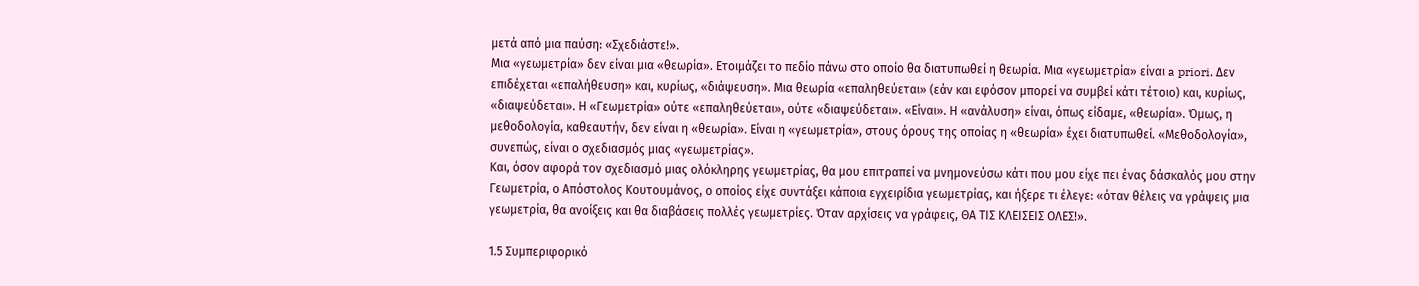μετά από μια παύση: «Σχεδιάστε!».
Μια «γεωμετρία» δεν είναι μια «θεωρία». Ετοιμάζει το πεδίο πάνω στο οποίο θα διατυπωθεί η θεωρία. Μια «γεωμετρία» είναι a priori. Δεν επιδέχεται «επαλήθευση» και, κυρίως, «διάψευση». Μια θεωρία «επαληθεύεται» (εάν και εφόσον μπορεί να συμβεί κάτι τέτοιο) και, κυρίως, «διαψεύδεται». Η «Γεωμετρία» ούτε «επαληθεύεται», ούτε «διαψεύδεται». «Είναι». Η «ανάλυση» είναι, όπως είδαμε, «θεωρία». Όμως, η μεθοδολογία, καθεαυτήν, δεν είναι η «θεωρία». Είναι η «γεωμετρία», στους όρους της οποίας η «θεωρία» έχει διατυπωθεί. «Μεθοδολογία», συνεπώς, είναι ο σχεδιασμός μιας «γεωμετρίας».
Και, όσον αφορά τον σχεδιασμό μιας ολόκληρης γεωμετρίας, θα μου επιτραπεί να μνημονεύσω κάτι που μου είχε πει ένας δάσκαλός μου στην Γεωμετρία, ο Απόστολος Κουτουμάνος, ο οποίος είχε συντάξει κάποια εγχειρίδια γεωμετρίας, και ήξερε τι έλεγε: «όταν θέλεις να γράψεις μια γεωμετρία, θα ανοίξεις και θα διαβάσεις πολλές γεωμετρίες. Όταν αρχίσεις να γράφεις, ΘΑ ΤΙΣ ΚΛΕΙΣΕΙΣ ΟΛΕΣ!».

1.5 Συμπεριφορικό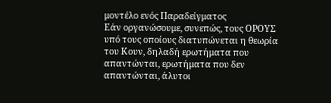μοντέλο ενός Παραδείγματος
Εάν οργανώσουμε, συνεπώς, τους ΟΡΟΥΣ υπό τους οποίους διατυπώνεται η θεωρία του Κουν, δηλαδή ερωτήματα που απαντώνται, ερωτήματα που δεν απαντώνται, άλυτοι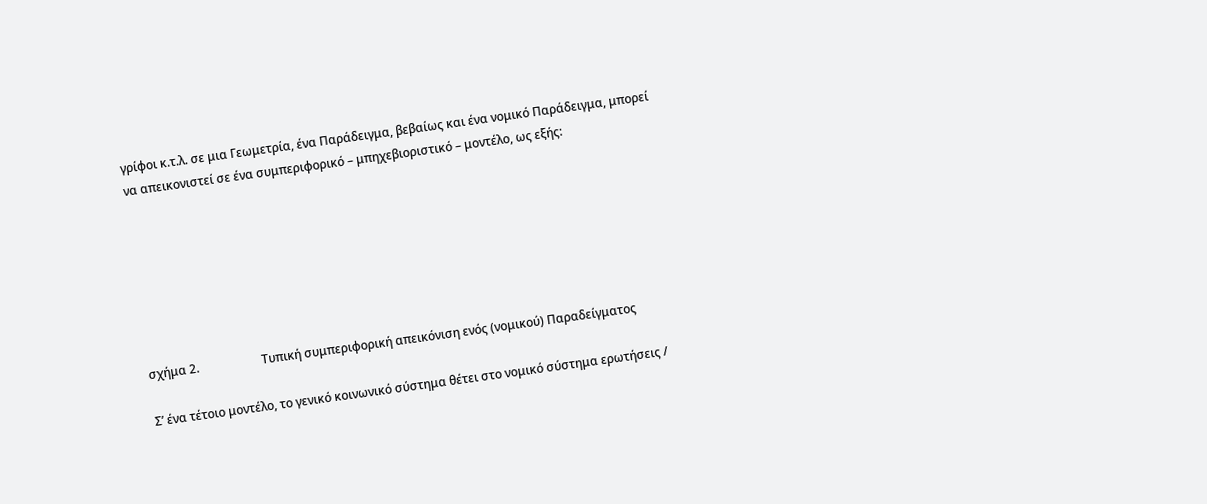γρίφοι κ.τ.λ. σε μια Γεωμετρία, ένα Παράδειγμα, βεβαίως και ένα νομικό Παράδειγμα, μπορεί να απεικονιστεί σε ένα συμπεριφορικό – μπηχεβιοριστικό – μοντέλο, ως εξής:







σχήμα 2.                     Τυπική συμπεριφορική απεικόνιση ενός (νομικού) Παραδείγματος

Σ’ ένα τέτοιο μοντέλο, το γενικό κοινωνικό σύστημα θέτει στο νομικό σύστημα ερωτήσεις /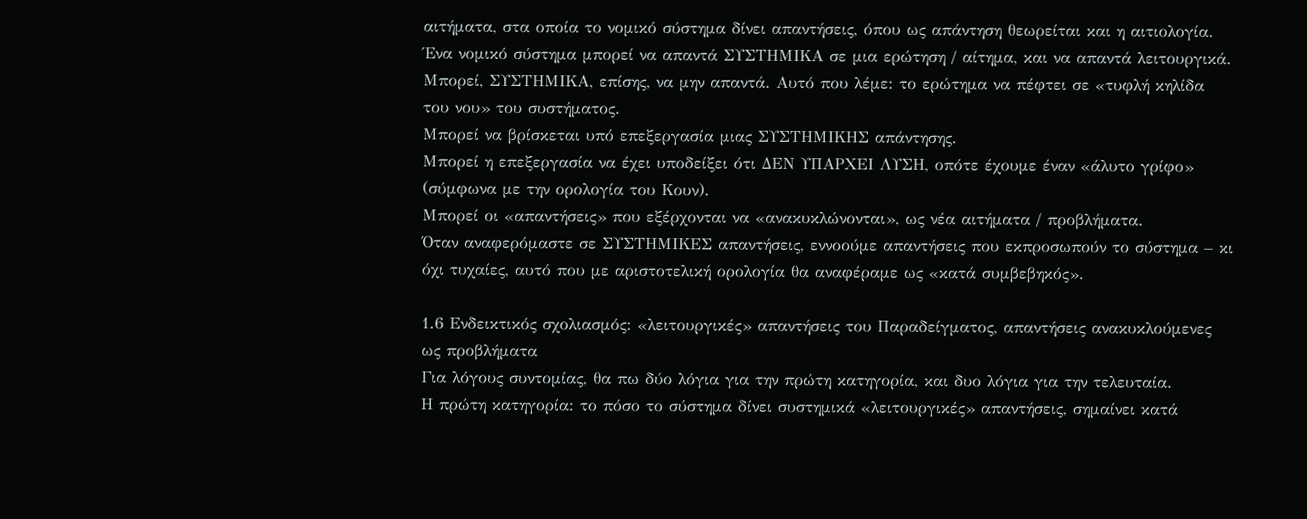αιτήματα, στα οποία το νομικό σύστημα δίνει απαντήσεις, όπου ως απάντηση θεωρείται και η αιτιολογία.
Ένα νομικό σύστημα μπορεί να απαντά ΣΥΣΤΗΜΙΚΑ σε μια ερώτηση / αίτημα, και να απαντά λειτουργικά.
Μπορεί, ΣΥΣΤΗΜΙΚΑ, επίσης, να μην απαντά. Αυτό που λέμε: το ερώτημα να πέφτει σε «τυφλή κηλίδα του νου» του συστήματος.
Μπορεί να βρίσκεται υπό επεξεργασία μιας ΣΥΣΤΗΜΙΚΗΣ απάντησης.
Μπορεί η επεξεργασία να έχει υποδείξει ότι ΔΕΝ ΥΠΑΡΧΕΙ ΛΥΣΗ, οπότε έχουμε έναν «άλυτο γρίφο» (σύμφωνα με την ορολογία του Κουν).
Μπορεί οι «απαντήσεις» που εξέρχονται να «ανακυκλώνονται», ως νέα αιτήματα / προβλήματα.
Όταν αναφερόμαστε σε ΣΥΣΤΗΜΙΚΕΣ απαντήσεις, εννοούμε απαντήσεις που εκπροσωπούν το σύστημα – κι όχι τυχαίες, αυτό που με αριστοτελική ορολογία θα αναφέραμε ως «κατά συμβεβηκός».

1.6 Ενδεικτικός σχολιασμός: «λειτουργικές» απαντήσεις του Παραδείγματος, απαντήσεις ανακυκλούμενες ως προβλήματα
Για λόγους συντομίας, θα πω δύο λόγια για την πρώτη κατηγορία, και δυο λόγια για την τελευταία.
Η πρώτη κατηγορία: το πόσο το σύστημα δίνει συστημικά «λειτουργικές» απαντήσεις, σημαίνει κατά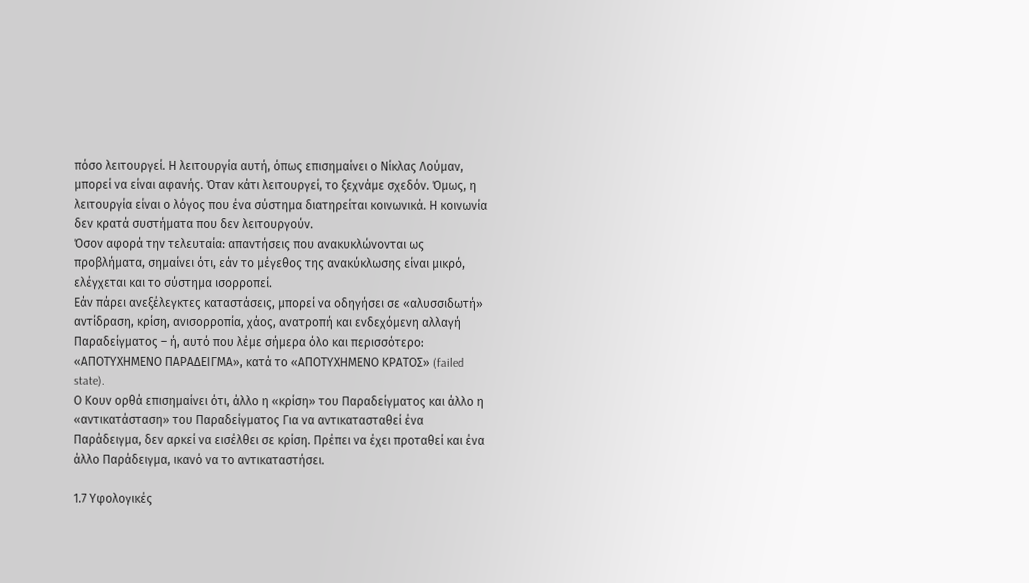πόσο λειτουργεί. Η λειτουργία αυτή, όπως επισημαίνει ο Νίκλας Λούμαν, μπορεί να είναι αφανής. Όταν κάτι λειτουργεί, το ξεχνάμε σχεδόν. Όμως, η λειτουργία είναι ο λόγος που ένα σύστημα διατηρείται κοινωνικά. Η κοινωνία δεν κρατά συστήματα που δεν λειτουργούν.
Όσον αφορά την τελευταία: απαντήσεις που ανακυκλώνονται ως προβλήματα, σημαίνει ότι, εάν το μέγεθος της ανακύκλωσης είναι μικρό, ελέγχεται και το σύστημα ισορροπεί.
Εάν πάρει ανεξέλεγκτες καταστάσεις, μπορεί να οδηγήσει σε «αλυσσιδωτή» αντίδραση, κρίση, ανισορροπία, χάος, ανατροπή και ενδεχόμενη αλλαγή Παραδείγματος – ή, αυτό που λέμε σήμερα όλο και περισσότερο: «ΑΠΟΤΥΧΗΜΕΝΟ ΠΑΡΑΔΕΙΓΜΑ», κατά το «ΑΠΟΤΥΧΗΜΕΝΟ ΚΡΑΤΟΣ» (failed state).
Ο Κουν ορθά επισημαίνει ότι, άλλο η «κρίση» του Παραδείγματος και άλλο η «αντικατάσταση» του Παραδείγματος Για να αντικατασταθεί ένα Παράδειγμα, δεν αρκεί να εισέλθει σε κρίση. Πρέπει να έχει προταθεί και ένα άλλο Παράδειγμα, ικανό να το αντικαταστήσει.

1.7 Υφολογικές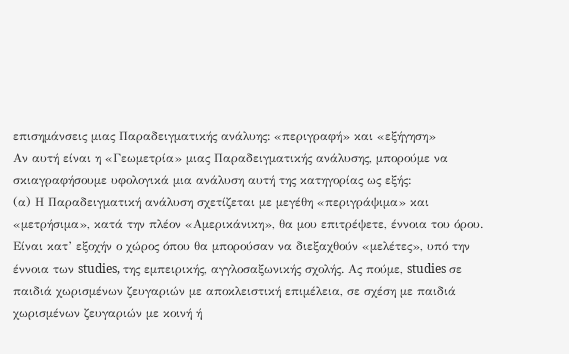επισημάνσεις μιας Παραδειγματικής ανάλυης: «περιγραφή» και «εξήγηση»
Αν αυτή είναι η «Γεωμετρία» μιας Παραδειγματικής ανάλυσης, μπορούμε να σκιαγραφήσουμε υφολογικά μια ανάλυση αυτή της κατηγορίας ως εξής:
(α) Η Παραδειγματική ανάλυση σχετίζεται με μεγέθη «περιγράψιμα» και «μετρήσιμα», κατά την πλέον «Αμερικάνικη», θα μου επιτρέψετε, έννοια του όρου.
Είναι κατ’ εξοχήν ο χώρος όπου θα μπορούσαν να διεξαχθούν «μελέτες», υπό την έννοια των studies, της εμπειρικής, αγγλοσαξωνικής σχολής. Ας πούμε, studies σε παιδιά χωρισμένων ζευγαριών με αποκλειστική επιμέλεια, σε σχέση με παιδιά χωρισμένων ζευγαριών με κοινή ή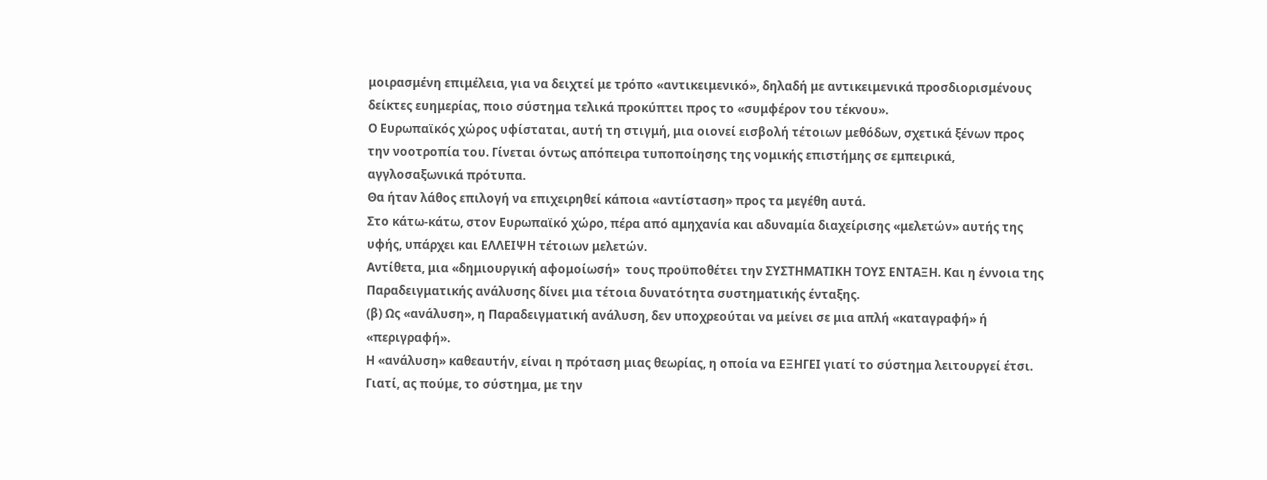μοιρασμένη επιμέλεια, για να δειχτεί με τρόπο «αντικειμενικό», δηλαδή με αντικειμενικά προσδιορισμένους δείκτες ευημερίας, ποιο σύστημα τελικά προκύπτει προς το «συμφέρον του τέκνου».
Ο Ευρωπαϊκός χώρος υφίσταται, αυτή τη στιγμή, μια οιονεί εισβολή τέτοιων μεθόδων, σχετικά ξένων προς την νοοτροπία του. Γίνεται όντως απόπειρα τυποποίησης της νομικής επιστήμης σε εμπειρικά, αγγλοσαξωνικά πρότυπα.
Θα ήταν λάθος επιλογή να επιχειρηθεί κάποια «αντίσταση» προς τα μεγέθη αυτά.
Στο κάτω-κάτω, στον Ευρωπαϊκό χώρο, πέρα από αμηχανία και αδυναμία διαχείρισης «μελετών» αυτής της υφής, υπάρχει και ΕΛΛΕΙΨΗ τέτοιων μελετών.
Αντίθετα, μια «δημιουργική αφομοίωσή»  τους προϋποθέτει την ΣΥΣΤΗΜΑΤΙΚΗ ΤΟΥΣ ΕΝΤΑΞΗ. Και η έννοια της Παραδειγματικής ανάλυσης δίνει μια τέτοια δυνατότητα συστηματικής ένταξης.
(β) Ως «ανάλυση», η Παραδειγματική ανάλυση, δεν υποχρεούται να μείνει σε μια απλή «καταγραφή» ή «περιγραφή».
Η «ανάλυση» καθεαυτήν, είναι η πρόταση μιας θεωρίας, η οποία να ΕΞΗΓΕΙ γιατί το σύστημα λειτουργεί έτσι.
Γιατί, ας πούμε, το σύστημα, με την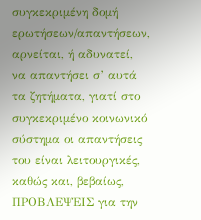συγκεκριμένη δομή ερωτήσεων/απαντήσεων, αρνείται, ή αδυνατεί, να απαντήσει σ’ αυτά τα ζητήματα, γιατί στο συγκεκριμένο κοινωνικό σύστημα οι απαντήσεις του είναι λειτουργικές, καθώς και, βεβαίως, ΠΡΟΒΛΕΨΕΙΣ για την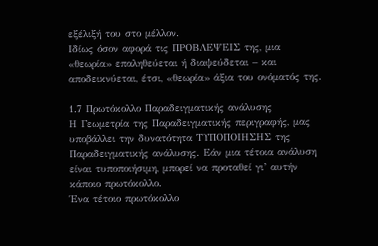εξέλιξή του στο μέλλον.
Ιδίως όσον αφορά τις ΠΡΟΒΛΕΨΕΙΣ της, μια «θεωρία» επαληθεύεται ή διαψεύδεται – και αποδεικνύεται, έτσι, «θεωρία» άξια του ονόματός της.

1.7 Πρωτόκολλο Παραδειγματικής ανάλυσης
Η Γεωμετρία της Παραδειγματικής περιγραφής, μας υποβάλλει την δυνατότητα ΤΥΠΟΠΟΙΗΣΗΣ της Παραδειγματικής ανάλυσης. Εάν μια τέτοια ανάλυση είναι τυποποιήσιμη, μπορεί να προταθεί γι’ αυτήν κάποιο πρωτόκολλο.
Ένα τέτοιο πρωτόκολλο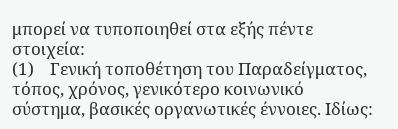μπορεί να τυποποιηθεί στα εξής πέντε στοιχεία:
(1)    Γενική τοποθέτηση του Παραδείγματος, τόπος, χρόνος, γενικότερο κοινωνικό σύστημα, βασικές οργανωτικές έννοιες. Ιδίως: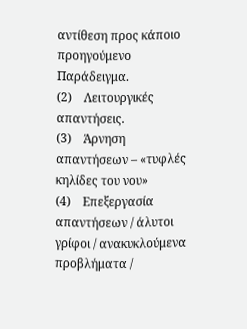αντίθεση προς κάποιο προηγούμενο Παράδειγμα.
(2)    Λειτουργικές απαντήσεις.
(3)    Άρνηση απαντήσεων – «τυφλές κηλίδες του νου»
(4)    Επεξεργασία απαντήσεων / άλυτοι γρίφοι / ανακυκλούμενα προβλήματα /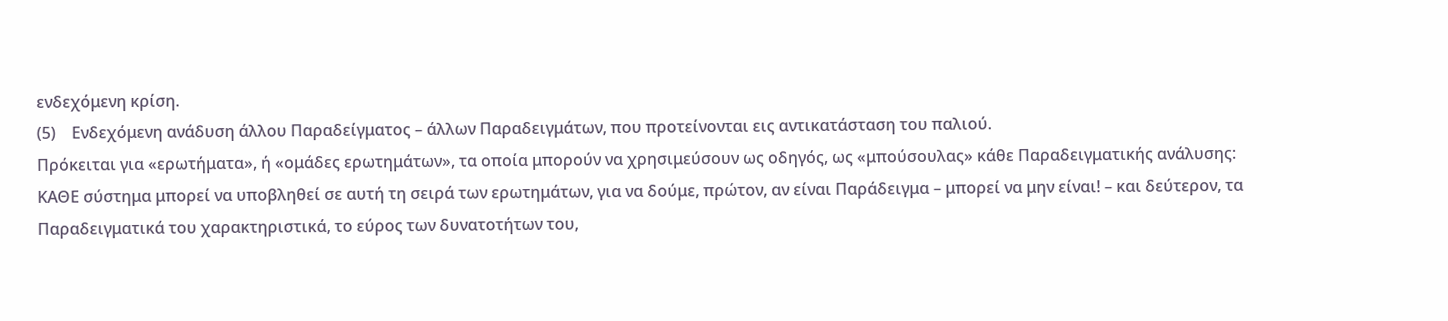ενδεχόμενη κρίση.
(5)    Ενδεχόμενη ανάδυση άλλου Παραδείγματος – άλλων Παραδειγμάτων, που προτείνονται εις αντικατάσταση του παλιού.
Πρόκειται για «ερωτήματα», ή «ομάδες ερωτημάτων», τα οποία μπορούν να χρησιμεύσουν ως οδηγός, ως «μπούσουλας» κάθε Παραδειγματικής ανάλυσης: ΚΑΘΕ σύστημα μπορεί να υποβληθεί σε αυτή τη σειρά των ερωτημάτων, για να δούμε, πρώτον, αν είναι Παράδειγμα – μπορεί να μην είναι! – και δεύτερον, τα Παραδειγματικά του χαρακτηριστικά, το εύρος των δυνατοτήτων του,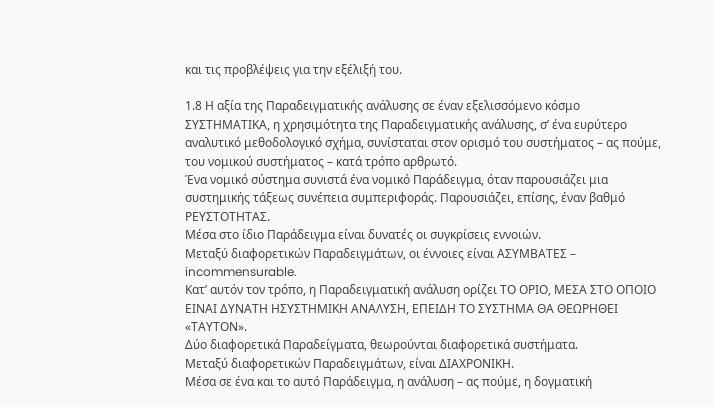και τις προβλέψεις για την εξέλιξή του.

1.8 Η αξία της Παραδειγματικής ανάλυσης σε έναν εξελισσόμενο κόσμο
ΣΥΣΤΗΜΑΤΙΚΑ, η χρησιμότητα της Παραδειγματικής ανάλυσης, σ’ ένα ευρύτερο αναλυτικό μεθοδολογικό σχήμα, συνίσταται στον ορισμό του συστήματος – ας πούμε, του νομικού συστήματος – κατά τρόπο αρθρωτό.
Ένα νομικό σύστημα συνιστά ένα νομικό Παράδειγμα, όταν παρουσιάζει μια συστημικής τάξεως συνέπεια συμπεριφοράς. Παρουσιάζει, επίσης, έναν βαθμό ΡΕΥΣΤΟΤΗΤΑΣ.
Μέσα στο ίδιο Παράδειγμα είναι δυνατές οι συγκρίσεις εννοιών.
Μεταξύ διαφορετικών Παραδειγμάτων, οι έννοιες είναι ΑΣΥΜΒΑΤΕΣ – incommensurable.
Κατ’ αυτόν τον τρόπο, η Παραδειγματική ανάλυση ορίζει ΤΟ ΟΡΙΟ, ΜΕΣΑ ΣΤΟ ΟΠΟΙΟ ΕΙΝΑΙ ΔΥΝΑΤΗ ΗΣΥΣΤΗΜΙΚΗ ΑΝΑΛΥΣΗ, ΕΠΕΙΔΗ ΤΟ ΣΥΣΤΗΜΑ ΘΑ ΘΕΩΡΗΘΕΙ «ΤΑΥΤΟΝ».
Δύο διαφορετικά Παραδείγματα, θεωρούνται διαφορετικά συστήματα.
Μεταξύ διαφορετικών Παραδειγμάτων, είναι ΔΙΑΧΡΟΝΙΚΗ.
Μέσα σε ένα και το αυτό Παράδειγμα, η ανάλυση – ας πούμε, η δογματική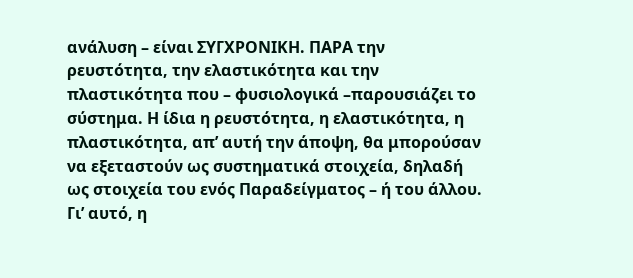ανάλυση – είναι ΣΥΓΧΡΟΝΙΚΗ. ΠΑΡΑ την ρευστότητα, την ελαστικότητα και την πλαστικότητα που – φυσιολογικά –παρουσιάζει το σύστημα. Η ίδια η ρευστότητα, η ελαστικότητα, η πλαστικότητα, απ’ αυτή την άποψη, θα μπορούσαν να εξεταστούν ως συστηματικά στοιχεία, δηλαδή ως στοιχεία του ενός Παραδείγματος – ή του άλλου.
Γι’ αυτό, η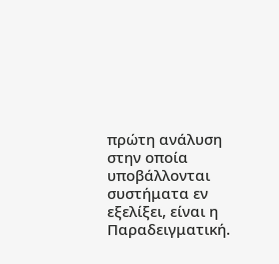πρώτη ανάλυση στην οποία υποβάλλονται συστήματα εν εξελίξει, είναι η Παραδειγματική.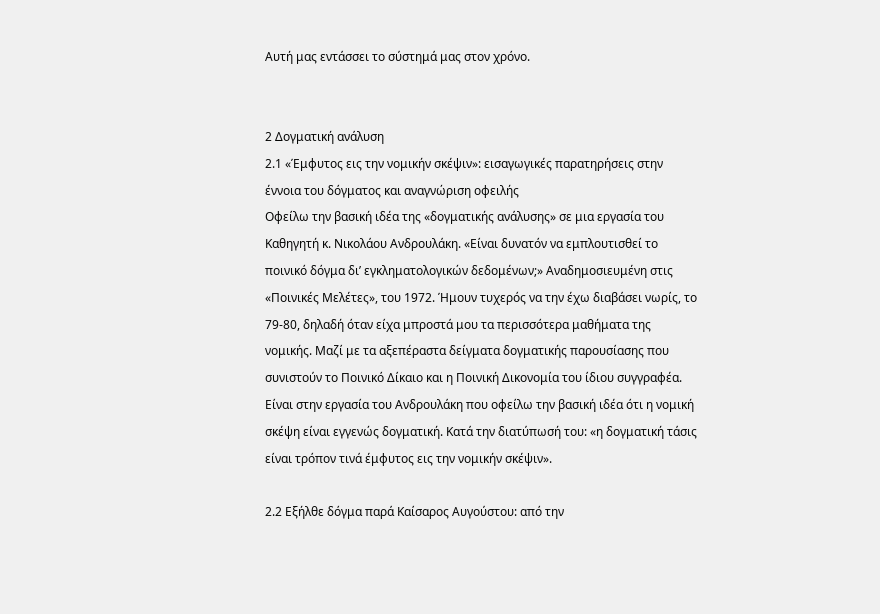Αυτή μας εντάσσει το σύστημά μας στον χρόνο.


2 Δογματική ανάλυση
2.1 «Έμφυτος εις την νομικήν σκέψιν»: εισαγωγικές παρατηρήσεις στην έννοια του δόγματος και αναγνώριση οφειλής
Οφείλω την βασική ιδέα της «δογματικής ανάλυσης» σε μια εργασία του Καθηγητή κ. Νικολάου Ανδρουλάκη. «Είναι δυνατόν να εμπλουτισθεί το ποινικό δόγμα δι’ εγκληματολογικών δεδομένων;» Αναδημοσιευμένη στις «Ποινικές Μελέτες», του 1972. Ήμουν τυχερός να την έχω διαβάσει νωρίς, το 79-80, δηλαδή όταν είχα μπροστά μου τα περισσότερα μαθήματα της νομικής. Μαζί με τα αξεπέραστα δείγματα δογματικής παρουσίασης που συνιστούν το Ποινικό Δίκαιο και η Ποινική Δικονομία του ίδιου συγγραφέα.
Είναι στην εργασία του Ανδρουλάκη που οφείλω την βασική ιδέα ότι η νομική σκέψη είναι εγγενώς δογματική. Κατά την διατύπωσή του: «η δογματική τάσις είναι τρόπον τινά έμφυτος εις την νομικήν σκέψιν».

2.2 Εξήλθε δόγμα παρά Καίσαρος Αυγούστου: από την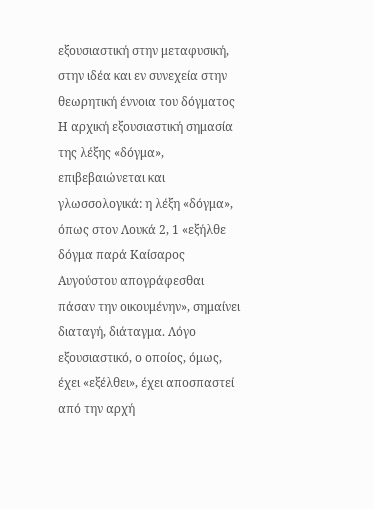εξουσιαστική στην μεταφυσική, στην ιδέα και εν συνεχεία στην θεωρητική έννοια του δόγματος
Η αρχική εξουσιαστική σημασία της λέξης «δόγμα», επιβεβαιώνεται και γλωσσολογικά: η λέξη «δόγμα», όπως στον Λουκά 2, 1 «εξήλθε δόγμα παρά Καίσαρος Αυγούστου απογράφεσθαι πάσαν την οικουμένην», σημαίνει διαταγή, διάταγμα. Λόγο εξουσιαστικό, ο οποίος, όμως, έχει «εξέλθει», έχει αποσπαστεί από την αρχή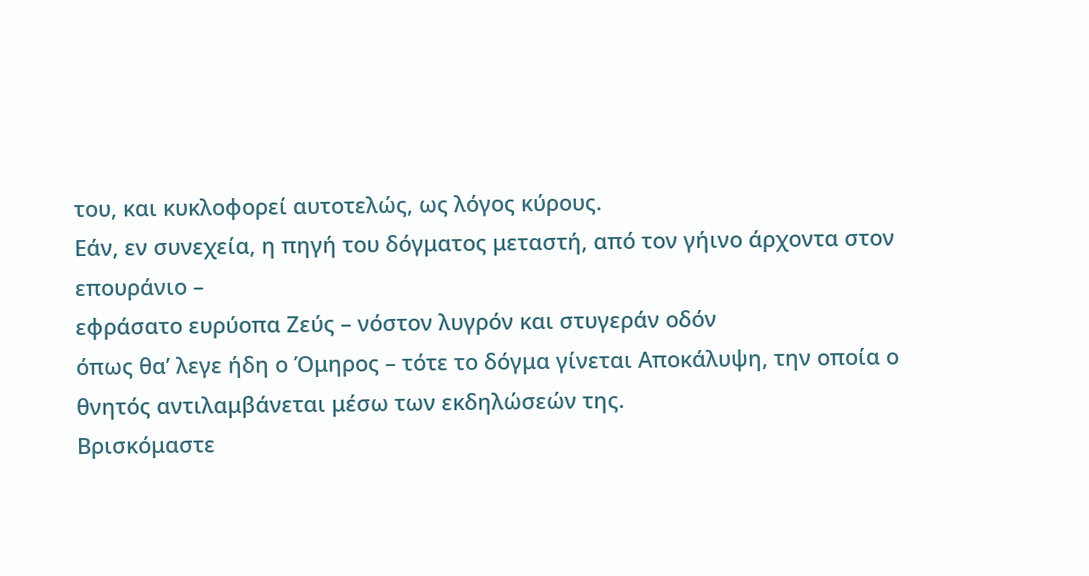του, και κυκλοφορεί αυτοτελώς, ως λόγος κύρους.
Εάν, εν συνεχεία, η πηγή του δόγματος μεταστή, από τον γήινο άρχοντα στον επουράνιο –
εφράσατο ευρύoπα Ζεύς – νόστον λυγρόν και στυγεράν οδόν
όπως θα’ λεγε ήδη ο Όμηρος – τότε το δόγμα γίνεται Αποκάλυψη, την οποία ο θνητός αντιλαμβάνεται μέσω των εκδηλώσεών της.
Βρισκόμαστε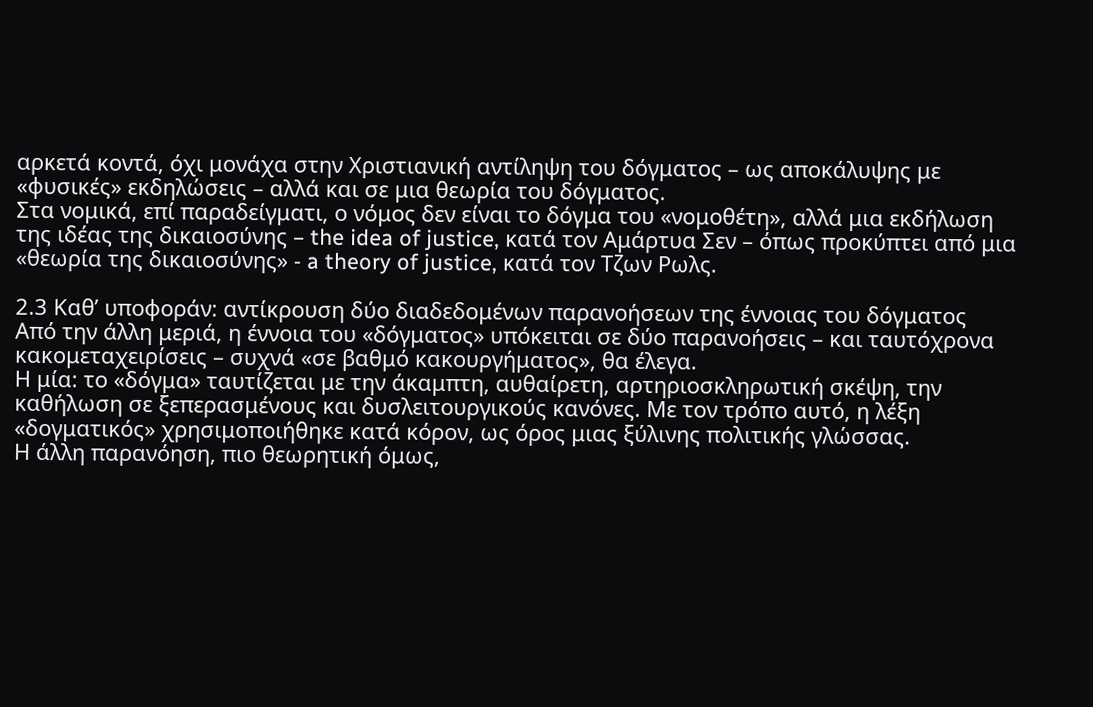αρκετά κοντά, όχι μονάχα στην Χριστιανική αντίληψη του δόγματος – ως αποκάλυψης με «φυσικές» εκδηλώσεις – αλλά και σε μια θεωρία του δόγματος.
Στα νομικά, επί παραδείγματι, ο νόμος δεν είναι το δόγμα του «νομοθέτη», αλλά μια εκδήλωση της ιδέας της δικαιοσύνης – the idea of justice, κατά τον Αμάρτυα Σεν – όπως προκύπτει από μια «θεωρία της δικαιοσύνης» - a theory of justice, κατά τον Τζων Ρωλς.

2.3 Καθ’ υποφοράν: αντίκρουση δύο διαδεδομένων παρανοήσεων της έννοιας του δόγματος
Από την άλλη μεριά, η έννοια του «δόγματος» υπόκειται σε δύο παρανοήσεις – και ταυτόχρονα κακομεταχειρίσεις – συχνά «σε βαθμό κακουργήματος», θα έλεγα.
Η μία: το «δόγμα» ταυτίζεται με την άκαμπτη, αυθαίρετη, αρτηριοσκληρωτική σκέψη, την καθήλωση σε ξεπερασμένους και δυσλειτουργικούς κανόνες. Με τον τρόπο αυτό, η λέξη «δογματικός» χρησιμοποιήθηκε κατά κόρον, ως όρος μιας ξύλινης πολιτικής γλώσσας.
Η άλλη παρανόηση, πιο θεωρητική όμως,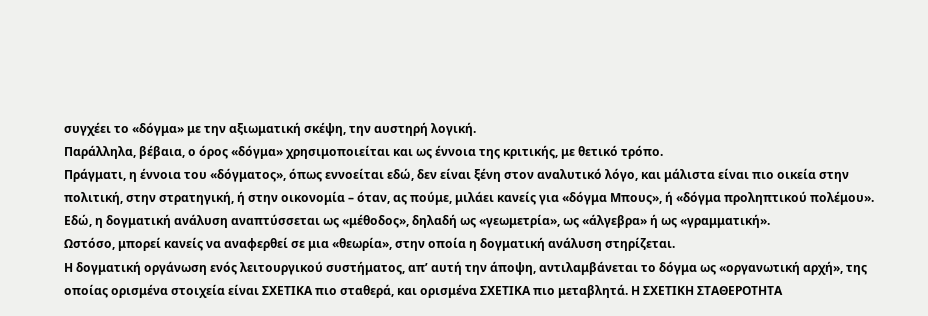συγχέει το «δόγμα» με την αξιωματική σκέψη, την αυστηρή λογική.
Παράλληλα, βέβαια, ο όρος «δόγμα» χρησιμοποιείται και ως έννοια της κριτικής, με θετικό τρόπο.
Πράγματι, η έννοια του «δόγματος», όπως εννοείται εδώ, δεν είναι ξένη στον αναλυτικό λόγο, και μάλιστα είναι πιο οικεία στην πολιτική, στην στρατηγική, ή στην οικονομία – όταν, ας πούμε, μιλάει κανείς για «δόγμα Μπους», ή «δόγμα προληπτικού πολέμου».
Εδώ, η δογματική ανάλυση αναπτύσσεται ως «μέθοδος», δηλαδή ως «γεωμετρία», ως «άλγεβρα» ή ως «γραμματική».
Ωστόσο, μπορεί κανείς να αναφερθεί σε μια «θεωρία», στην οποία η δογματική ανάλυση στηρίζεται.
Η δογματική οργάνωση ενός λειτουργικού συστήματος, απ’ αυτή την άποψη, αντιλαμβάνεται το δόγμα ως «οργανωτική αρχή», της οποίας ορισμένα στοιχεία είναι ΣΧΕΤΙΚΑ πιο σταθερά, και ορισμένα ΣΧΕΤΙΚΑ πιο μεταβλητά. Η ΣΧΕΤΙΚΗ ΣΤΑΘΕΡΟΤΗΤΑ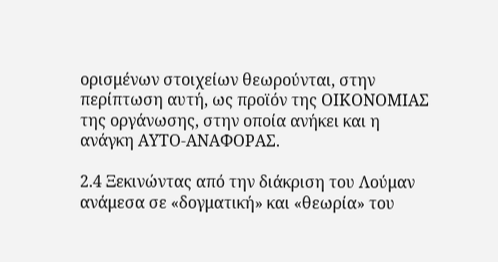ορισμένων στοιχείων θεωρούνται, στην περίπτωση αυτή, ως προϊόν της ΟΙΚΟΝΟΜΙΑΣ της οργάνωσης, στην οποία ανήκει και η ανάγκη ΑΥΤΟ-ΑΝΑΦΟΡΑΣ.

2.4 Ξεκινώντας από την διάκριση του Λούμαν ανάμεσα σε «δογματική» και «θεωρία» του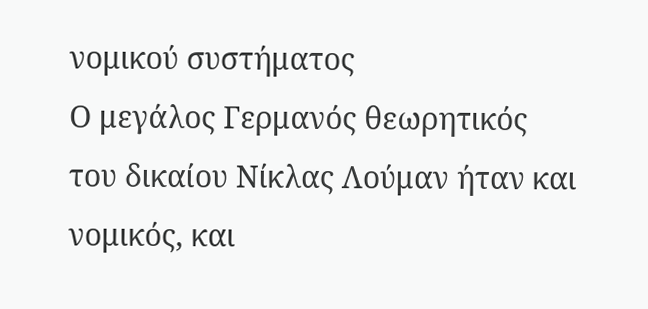νομικού συστήματος
Ο μεγάλος Γερμανός θεωρητικός του δικαίου Νίκλας Λούμαν ήταν και νομικός, και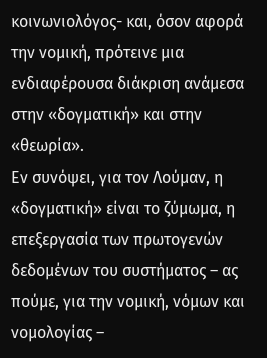κοινωνιολόγος- και, όσον αφορά την νομική, πρότεινε μια ενδιαφέρουσα διάκριση ανάμεσα στην «δογματική» και στην «θεωρία».
Εν συνόψει, για τον Λούμαν, η «δογματική» είναι το ζύμωμα, η επεξεργασία των πρωτογενών δεδομένων του συστήματος – ας πούμε, για την νομική, νόμων και νομολογίας –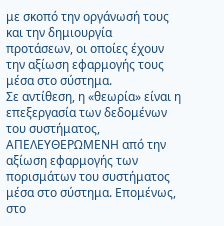με σκοπό την οργάνωσή τους και την δημιουργία προτάσεων, οι οποίες έχουν την αξίωση εφαρμογής τους μέσα στο σύστημα.
Σε αντίθεση, η «θεωρία» είναι η επεξεργασία των δεδομένων του συστήματος, ΑΠΕΛΕΥΘΕΡΩΜΕΝΗ από την αξίωση εφαρμογής των πορισμάτων του συστήματος μέσα στο σύστημα. Επομένως, στο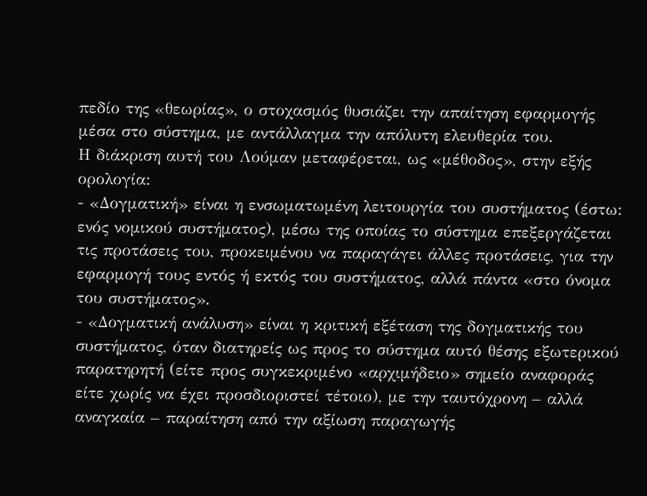πεδίο της «θεωρίας», ο στοχασμός θυσιάζει την απαίτηση εφαρμογής μέσα στο σύστημα, με αντάλλαγμα την απόλυτη ελευθερία του.
Η διάκριση αυτή του Λούμαν μεταφέρεται, ως «μέθοδος», στην εξής ορολογία:
- «Δογματική» είναι η ενσωματωμένη λειτουργία του συστήματος (έστω: ενός νομικού συστήματος), μέσω της οποίας το σύστημα επεξεργάζεται τις προτάσεις του, προκειμένου να παραγάγει άλλες προτάσεις, για την εφαρμογή τους εντός ή εκτός του συστήματος, αλλά πάντα «στο όνομα του συστήματος».
- «Δογματική ανάλυση» είναι η κριτική εξέταση της δογματικής του συστήματος, όταν διατηρείς ως προς το σύστημα αυτό θέσης εξωτερικού παρατηρητή (είτε προς συγκεκριμένο «αρχιμήδειο» σημείο αναφοράς είτε χωρίς να έχει προσδιοριστεί τέτοιο), με την ταυτόχρονη – αλλά αναγκαία – παραίτηση από την αξίωση παραγωγής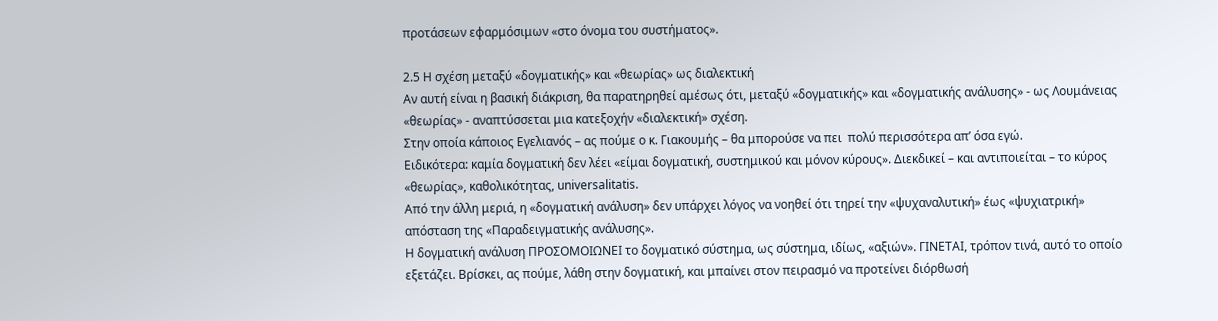προτάσεων εφαρμόσιμων «στο όνομα του συστήματος».

2.5 Η σχέση μεταξύ «δογματικής» και «θεωρίας» ως διαλεκτική
Αν αυτή είναι η βασική διάκριση, θα παρατηρηθεί αμέσως ότι, μεταξύ «δογματικής» και «δογματικής ανάλυσης» - ως Λουμάνειας «θεωρίας» - αναπτύσσεται μια κατεξοχήν «διαλεκτική» σχέση.
Στην οποία κάποιος Εγελιανός – ας πούμε ο κ. Γιακουμής – θα μπορούσε να πει  πολύ περισσότερα απ’ όσα εγώ.
Ειδικότερα: καμία δογματική δεν λέει «είμαι δογματική, συστημικού και μόνον κύρους». Διεκδικεί – και αντιποιείται – το κύρος «θεωρίας», καθολικότητας, universalitatis.
Από την άλλη μεριά, η «δογματική ανάλυση» δεν υπάρχει λόγος να νοηθεί ότι τηρεί την «ψυχαναλυτική» έως «ψυχιατρική» απόσταση της «Παραδειγματικής ανάλυσης».
Η δογματική ανάλυση ΠΡΟΣΟΜΟΙΩΝΕΙ το δογματικό σύστημα, ως σύστημα, ιδίως, «αξιών». ΓΙΝΕΤΑΙ, τρόπον τινά, αυτό το οποίο εξετάζει. Βρίσκει, ας πούμε, λάθη στην δογματική, και μπαίνει στον πειρασμό να προτείνει διόρθωσή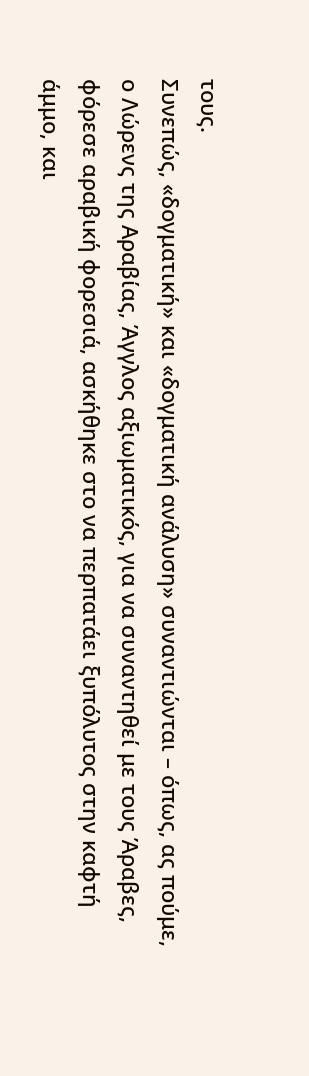τους.
Συνεπώς, «δογματική» και «δογματική ανάλυση» συναντιώνται – όπως, ας πούμε, ο Λώρενς της Αραβίας, Άγγλος αξιωματικός, για να συναντηθεί με τους Άραβες, φόρεσε αραβική φορεσιά, ασκήθηκε στο να περπατάει ξυπόλυτος στην καφτή άμμο, και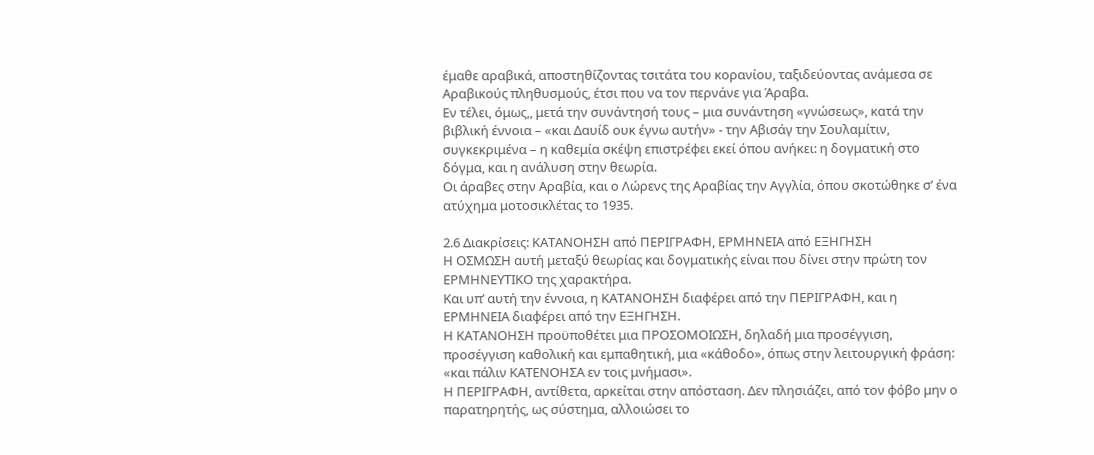έμαθε αραβικά, αποστηθίζοντας τσιτάτα του κορανίου, ταξιδεύοντας ανάμεσα σε Αραβικούς πληθυσμούς, έτσι που να τον περνάνε για Άραβα.
Εν τέλει, όμως,, μετά την συνάντησή τους – μια συνάντηση «γνώσεως», κατά την βιβλική έννοια – «και Δαυίδ ουκ έγνω αυτήν» - την Αβισάγ την Σουλαμίτιν, συγκεκριμένα – η καθεμία σκέψη επιστρέφει εκεί όπου ανήκει: η δογματική στο δόγμα, και η ανάλυση στην θεωρία.
Οι άραβες στην Αραβία, και ο Λώρενς της Αραβίας την Αγγλία, όπου σκοτώθηκε σ’ ένα ατύχημα μοτοσικλέτας το 1935.

2.6 Διακρίσεις: ΚΑΤΑΝΟΗΣΗ από ΠΕΡΙΓΡΑΦΗ, ΕΡΜΗΝΕΙΑ από ΕΞΗΓΗΣΗ
Η ΟΣΜΩΣΗ αυτή μεταξύ θεωρίας και δογματικής είναι που δίνει στην πρώτη τον ΕΡΜΗΝΕΥΤΙΚΟ της χαρακτήρα.
Και υπ’ αυτή την έννοια, η ΚΑΤΑΝΟΗΣΗ διαφέρει από την ΠΕΡΙΓΡΑΦΗ, και η ΕΡΜΗΝΕΙΑ διαφέρει από την ΕΞΗΓΗΣΗ.
Η ΚΑΤΑΝΟΗΣΗ προϋποθέτει μια ΠΡΟΣΟΜΟΙΩΣΗ, δηλαδή μια προσέγγιση, προσέγγιση καθολική και εμπαθητική, μια «κάθοδο», όπως στην λειτουργική φράση: «και πάλιν ΚΑΤΕΝΟΗΣΑ εν τοις μνήμασι».
Η ΠΕΡΙΓΡΑΦΗ, αντίθετα, αρκείται στην απόσταση. Δεν πλησιάζει, από τον φόβο μην ο παρατηρητής, ως σύστημα, αλλοιώσει το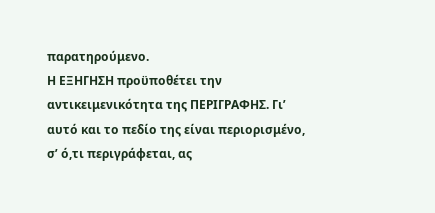παρατηρούμενο.
Η ΕΞΗΓΗΣΗ προϋποθέτει την αντικειμενικότητα της ΠΕΡΙΓΡΑΦΗΣ. Γι’ αυτό και το πεδίο της είναι περιορισμένο, σ’ ό,τι περιγράφεται, ας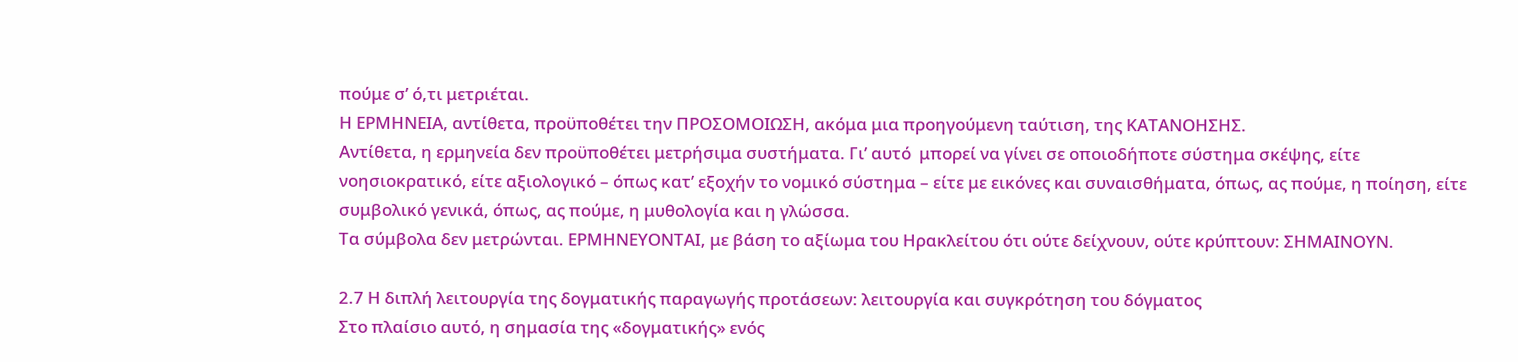πούμε σ’ ό,τι μετριέται.
Η ΕΡΜΗΝΕΙΑ, αντίθετα, προϋποθέτει την ΠΡΟΣΟΜΟΙΩΣΗ, ακόμα μια προηγούμενη ταύτιση, της ΚΑΤΑΝΟΗΣΗΣ.
Αντίθετα, η ερμηνεία δεν προϋποθέτει μετρήσιμα συστήματα. Γι’ αυτό  μπορεί να γίνει σε οποιοδήποτε σύστημα σκέψης, είτε νοησιοκρατικό, είτε αξιολογικό – όπως κατ’ εξοχήν το νομικό σύστημα – είτε με εικόνες και συναισθήματα, όπως, ας πούμε, η ποίηση, είτε συμβολικό γενικά, όπως, ας πούμε, η μυθολογία και η γλώσσα.
Τα σύμβολα δεν μετρώνται. ΕΡΜΗΝΕΥΟΝΤΑΙ, με βάση το αξίωμα του Ηρακλείτου ότι ούτε δείχνουν, ούτε κρύπτουν: ΣΗΜΑΙΝΟΥΝ.

2.7 Η διπλή λειτουργία της δογματικής παραγωγής προτάσεων: λειτουργία και συγκρότηση του δόγματος
Στο πλαίσιο αυτό, η σημασία της «δογματικής» ενός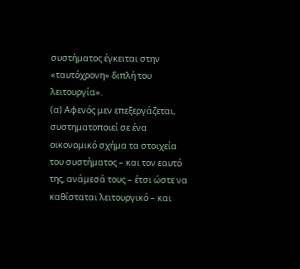συστήματος έγκειται στην «ταυτόχρονη» διπλή του λειτουργία».
(α) Αφενός μεν επεξεργάζεται, συστηματοποιεί σε ένα οικονομικό σχήμα τα στοιχεία του συστήματος – και τον εαυτό της, ανάμεσά τους – έτσι ώστε να καθίσταται λειτουργικό – και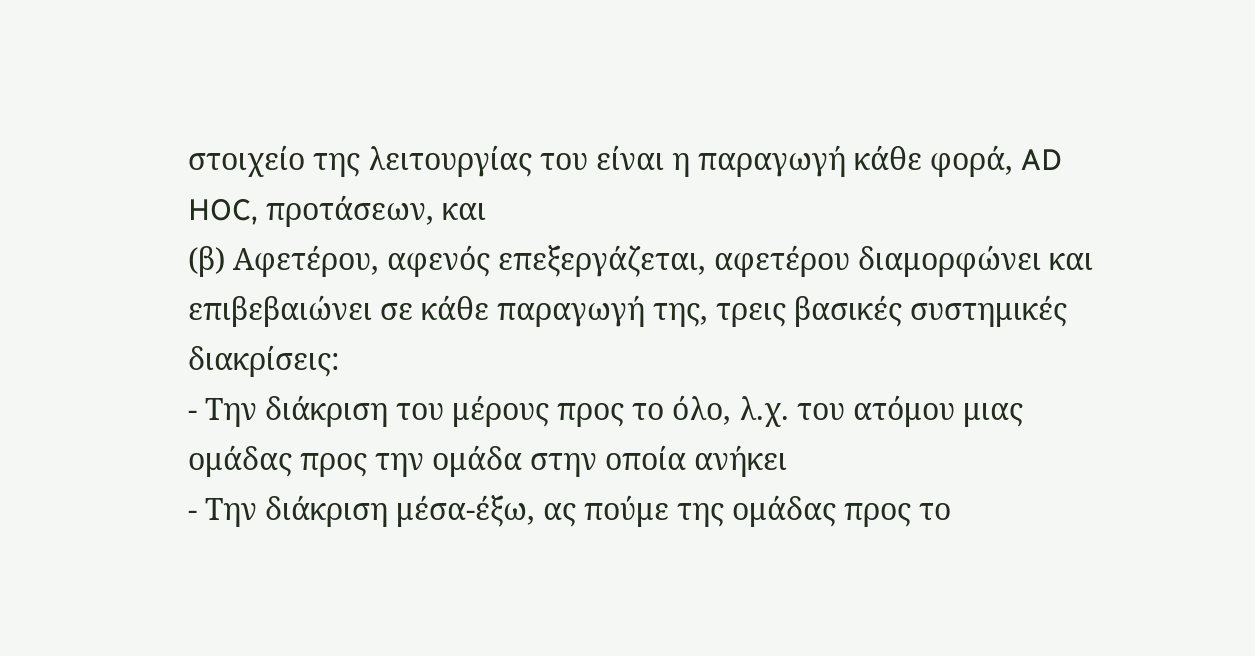στοιχείο της λειτουργίας του είναι η παραγωγή κάθε φορά, AD HOC, προτάσεων, και
(β) Αφετέρου, αφενός επεξεργάζεται, αφετέρου διαμορφώνει και επιβεβαιώνει σε κάθε παραγωγή της, τρεις βασικές συστημικές διακρίσεις:
- Την διάκριση του μέρους προς το όλο, λ.χ. του ατόμου μιας ομάδας προς την ομάδα στην οποία ανήκει
- Την διάκριση μέσα-έξω, ας πούμε της ομάδας προς το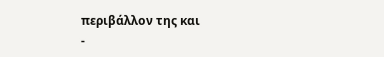περιβάλλον της και
-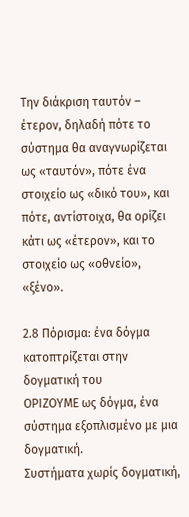Την διάκριση ταυτόν – έτερον, δηλαδή πότε το σύστημα θα αναγνωρίζεται ως «ταυτόν», πότε ένα στοιχείο ως «δικό του», και πότε, αντίστοιχα, θα ορίζει κάτι ως «έτερον», και το στοιχείο ως «οθνείο», «ξένο».

2.8 Πόρισμα: ένα δόγμα κατοπτρίζεται στην δογματική του
ΟΡΙΖΟΥΜΕ ως δόγμα, ένα σύστημα εξοπλισμένο με μια δογματική.
Συστήματα χωρίς δογματική,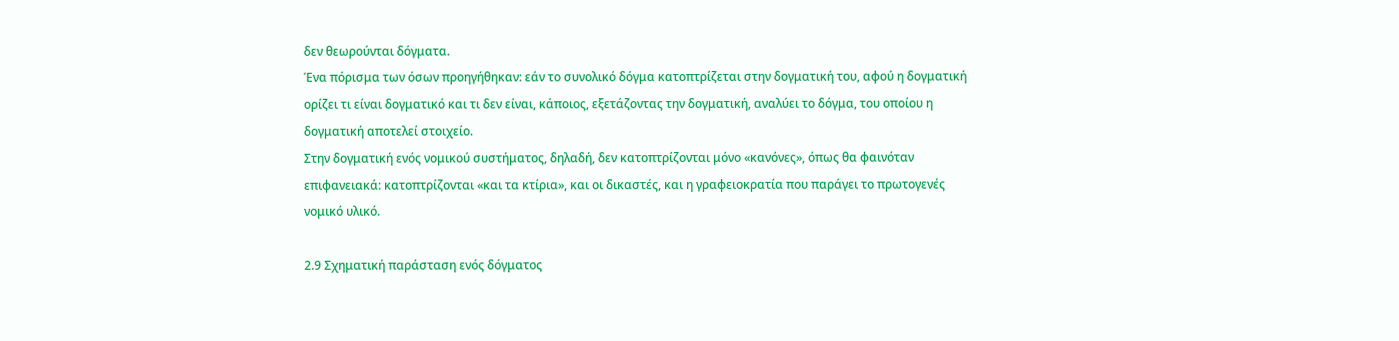δεν θεωρούνται δόγματα.
Ένα πόρισμα των όσων προηγήθηκαν: εάν το συνολικό δόγμα κατοπτρίζεται στην δογματική του, αφού η δογματική ορίζει τι είναι δογματικό και τι δεν είναι, κάποιος, εξετάζοντας την δογματική, αναλύει το δόγμα, του οποίου η δογματική αποτελεί στοιχείο.
Στην δογματική ενός νομικού συστήματος, δηλαδή, δεν κατοπτρίζονται μόνο «κανόνες», όπως θα φαινόταν επιφανειακά: κατοπτρίζονται «και τα κτίρια», και οι δικαστές, και η γραφειοκρατία που παράγει το πρωτογενές νομικό υλικό.

2.9 Σχηματική παράσταση ενός δόγματος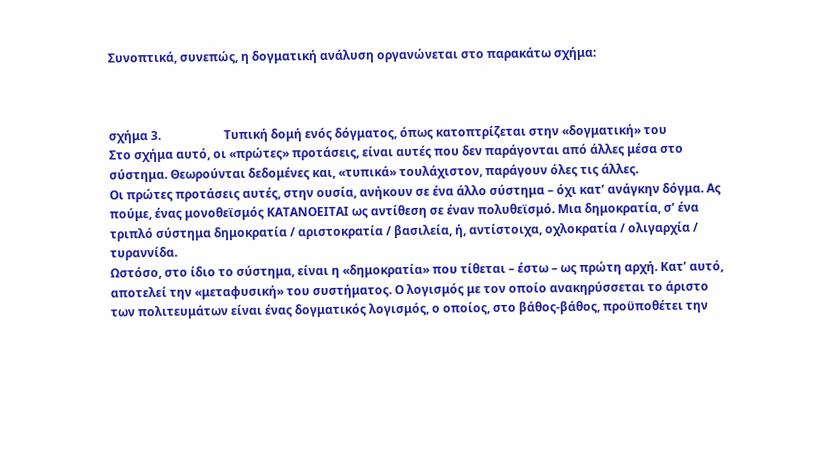Συνοπτικά, συνεπώς, η δογματική ανάλυση οργανώνεται στο παρακάτω σχήμα:



σχήμα 3.                     Τυπική δομή ενός δόγματος, όπως κατοπτρίζεται στην «δογματική» του
Στο σχήμα αυτό, οι «πρώτες» προτάσεις, είναι αυτές που δεν παράγονται από άλλες μέσα στο σύστημα. Θεωρούνται δεδομένες και, «τυπικά» τουλάχιστον, παράγουν όλες τις άλλες.
Οι πρώτες προτάσεις αυτές, στην ουσία, ανήκουν σε ένα άλλο σύστημα – όχι κατ’ ανάγκην δόγμα. Ας πούμε, ένας μονοθεϊσμός ΚΑΤΑΝΟΕΙΤΑΙ ως αντίθεση σε έναν πολυθεϊσμό. Μια δημοκρατία, σ’ ένα τριπλό σύστημα δημοκρατία / αριστοκρατία / βασιλεία, ή, αντίστοιχα, οχλοκρατία / ολιγαρχία / τυραννίδα.
Ωστόσο, στο ίδιο το σύστημα, είναι η «δημοκρατία» που τίθεται – έστω – ως πρώτη αρχή. Κατ’ αυτό, αποτελεί την «μεταφυσική» του συστήματος. Ο λογισμός με τον οποίο ανακηρύσσεται το άριστο των πολιτευμάτων είναι ένας δογματικός λογισμός, ο οποίος, στο βάθος-βάθος, προϋποθέτει την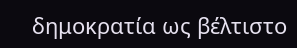δημοκρατία ως βέλτιστο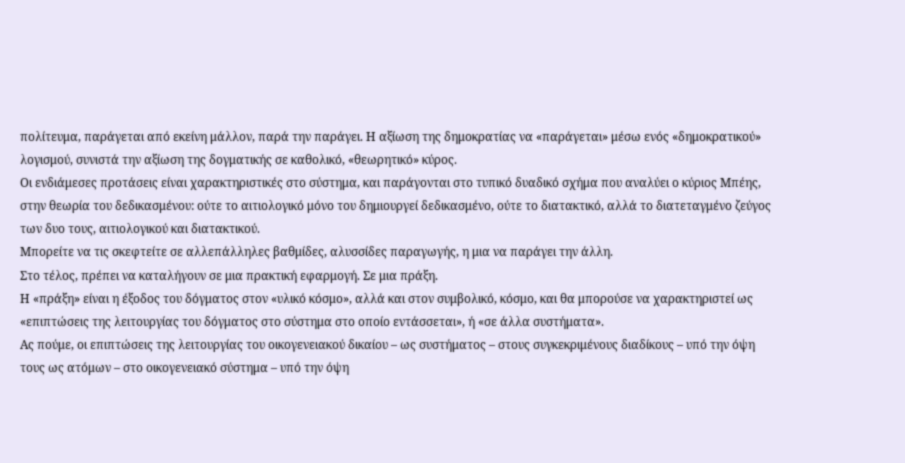πολίτευμα, παράγεται από εκείνη μάλλον, παρά την παράγει. Η αξίωση της δημοκρατίας να «παράγεται» μέσω ενός «δημοκρατικού» λογισμού, συνιστά την αξίωση της δογματικής σε καθολικό, «θεωρητικό» κύρος.
Οι ενδιάμεσες προτάσεις είναι χαρακτηριστικές στο σύστημα, και παράγονται στο τυπικό δυαδικό σχήμα που αναλύει ο κύριος Μπέης, στην θεωρία του δεδικασμένου: ούτε το αιτιολογικό μόνο του δημιουργεί δεδικασμένο, ούτε το διατακτικό, αλλά το διατεταγμένο ζεύγος των δυο τους, αιτιολογικού και διατακτικού.
Μπορείτε να τις σκεφτείτε σε αλλεπάλληλες βαθμίδες, αλυσσίδες παραγωγής, η μια να παράγει την άλλη.
Στο τέλος, πρέπει να καταλήγουν σε μια πρακτική εφαρμογή. Σε μια πράξη.
Η «πράξη» είναι η έξοδος του δόγματος στον «υλικό κόσμο», αλλά και στον συμβολικό, κόσμο, και θα μπορούσε να χαρακτηριστεί ως «επιπτώσεις της λειτουργίας του δόγματος στο σύστημα στο οποίο εντάσσεται», ή «σε άλλα συστήματα».
Ας πούμε, οι επιπτώσεις της λειτουργίας του οικογενειακού δικαίου – ως συστήματος – στους συγκεκριμένους διαδίκους – υπό την όψη τους ως ατόμων – στο οικογενειακό σύστημα – υπό την όψη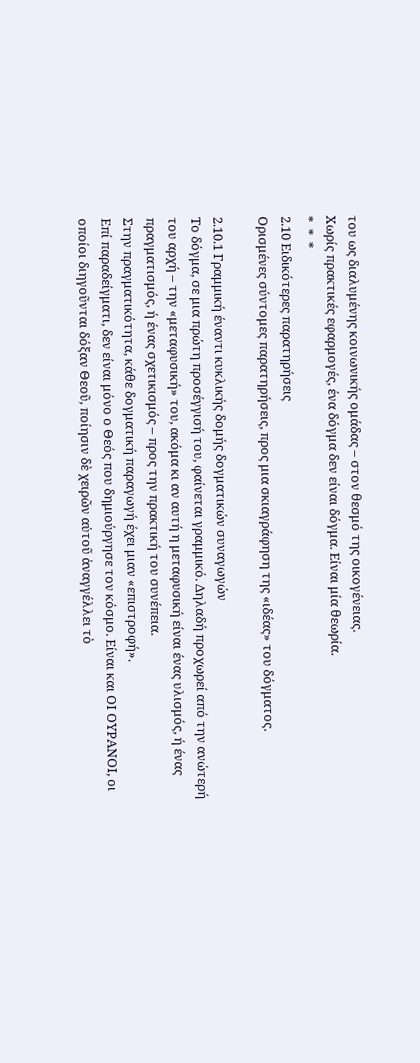του ως διαλυμένης κοινωνικής ομάδας – στον θεσμό της οικογένειας.
Χωρίς πρακτικές εφαρμογές, ένα δόγμα δεν είναι δόγμα. Είναι μία θεωρία.
*  *  *
2.10 Ειδικότερες παρατηρήσεις
Ορισμένες σύντομες παρατηρήσεις, προς μια σκιαγράφηση της «ιδέας» του δόγματος.

2.10.1 Γραμμική έναντι κυκλικής δομής δογματικών συναγωγών
Το δόγμα, σε μια πρώτη προσέγγισή του, φαίνεται γραμμικό. Δηλαδή προχωρεί από την ανώτερή του αρχή – την «μεταφυσική» του, ακόμα κι αν αυτή η μεταφυσική είναι ένας υλισμός, ή ένας πραγματισμός, ή ένας σχετικισμός – προς την πρακτική του συνέπεια.
Στην πραγματικότητα, κάθε δογματική παραγωγή έχει μιαν «επιστροφή».
Επί παραδείγματι, δεν είναι μόνο ο Θεός που δημιούργησε τον κόσμο. Είναι και ΟΙ ΟΥΡΑΝΟΙ, οι οποίοι διηγοῦνται δόξαν Θεοῦ, ποίησιν δὲ χειρῶν αὐτοῦ ἀναγγέλλει τὸ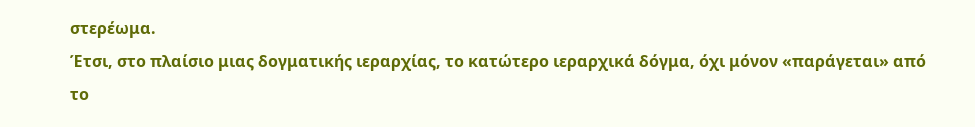στερέωμα.
Έτσι, στο πλαίσιο μιας δογματικής ιεραρχίας, το κατώτερο ιεραρχικά δόγμα, όχι μόνον «παράγεται» από το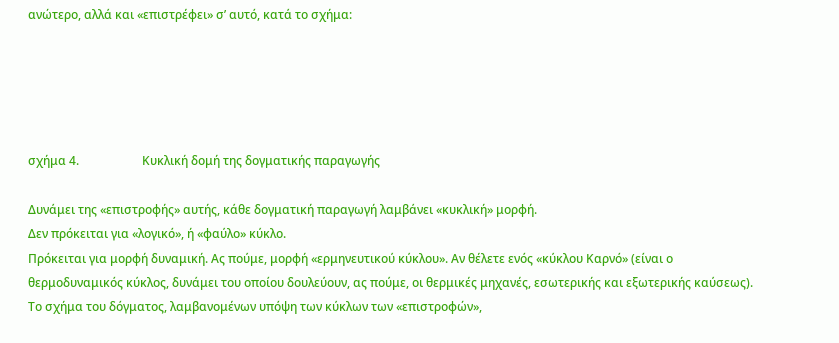ανώτερο, αλλά και «επιστρέφει» σ’ αυτό, κατά το σχήμα:





σχήμα 4.                     Κυκλική δομή της δογματικής παραγωγής

Δυνάμει της «επιστροφής» αυτής, κάθε δογματική παραγωγή λαμβάνει «κυκλική» μορφή.
Δεν πρόκειται για «λογικό», ή «φαύλο» κύκλο.
Πρόκειται για μορφή δυναμική. Ας πούμε, μορφή «ερμηνευτικού κύκλου». Αν θέλετε ενός «κύκλου Καρνό» (είναι ο θερμοδυναμικός κύκλος, δυνάμει του οποίου δουλεύουν, ας πούμε, οι θερμικές μηχανές, εσωτερικής και εξωτερικής καύσεως).
Το σχήμα του δόγματος, λαμβανομένων υπόψη των κύκλων των «επιστροφών»,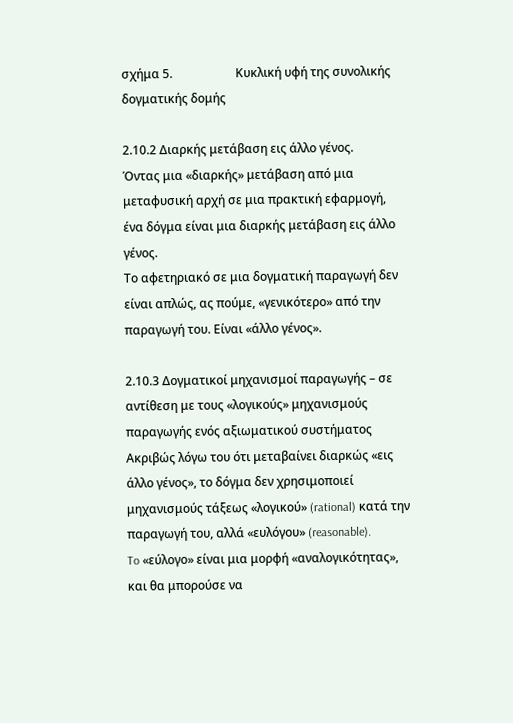σχήμα 5.                     Κυκλική υφή της συνολικής δογματικής δομής

2.10.2 Διαρκής μετάβαση εις άλλο γένος.
Όντας μια «διαρκής» μετάβαση από μια μεταφυσική αρχή σε μια πρακτική εφαρμογή, ένα δόγμα είναι μια διαρκής μετάβαση εις άλλο γένος.
Το αφετηριακό σε μια δογματική παραγωγή δεν είναι απλώς, ας πούμε, «γενικότερο» από την παραγωγή του. Είναι «άλλο γένος».

2.10.3 Δογματικοί μηχανισμοί παραγωγής – σε αντίθεση με τους «λογικούς» μηχανισμούς παραγωγής ενός αξιωματικού συστήματος
Ακριβώς λόγω του ότι μεταβαίνει διαρκώς «εις άλλο γένος», το δόγμα δεν χρησιμοποιεί μηχανισμούς τάξεως «λογικού» (rational) κατά την παραγωγή του, αλλά «ευλόγου» (reasonable).
To «εύλογο» είναι μια μορφή «αναλογικότητας», και θα μπορούσε να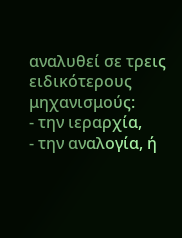αναλυθεί σε τρεις ειδικότερους μηχανισμούς:
- την ιεραρχία,
- την αναλογία, ή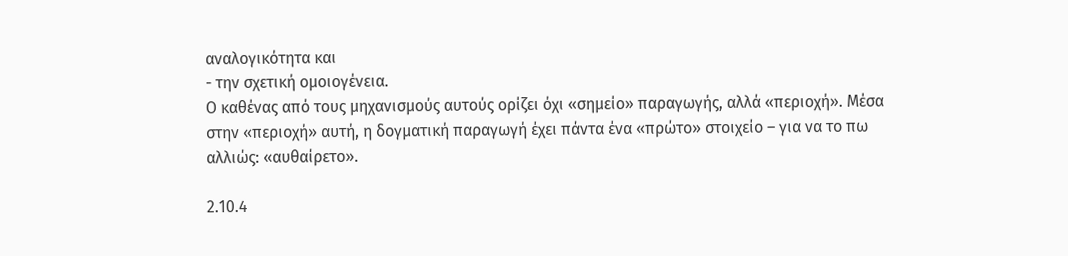αναλογικότητα και
- την σχετική ομοιογένεια.
Ο καθένας από τους μηχανισμούς αυτούς ορίζει όχι «σημείο» παραγωγής, αλλά «περιοχή». Μέσα στην «περιοχή» αυτή, η δογματική παραγωγή έχει πάντα ένα «πρώτο» στοιχείο – για να το πω αλλιώς: «αυθαίρετο».

2.10.4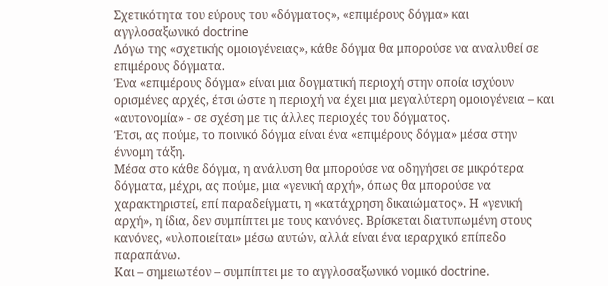Σχετικότητα του εύρους του «δόγματος», «επιμέρους δόγμα» και αγγλοσαξωνικό doctrine
Λόγω της «σχετικής ομοιογένειας», κάθε δόγμα θα μπορούσε να αναλυθεί σε επιμέρους δόγματα.
Ένα «επιμέρους δόγμα» είναι μια δογματική περιοχή στην οποία ισχύουν ορισμένες αρχές, έτσι ώστε η περιοχή να έχει μια μεγαλύτερη ομοιογένεια – και «αυτονομία» - σε σχέση με τις άλλες περιοχές του δόγματος.
Έτσι, ας πούμε, το ποινικό δόγμα είναι ένα «επιμέρους δόγμα» μέσα στην έννομη τάξη.
Μέσα στο κάθε δόγμα, η ανάλυση θα μπορούσε να οδηγήσει σε μικρότερα δόγματα, μέχρι, ας πούμε, μια «γενική αρχή», όπως θα μπορούσε να χαρακτηριστεί, επί παραδείγματι, η «κατάχρηση δικαιώματος». Η «γενική αρχή», η ίδια, δεν συμπίπτει με τους κανόνες. Βρίσκεται διατυπωμένη στους κανόνες, «υλοποιείται» μέσω αυτών, αλλά είναι ένα ιεραρχικό επίπεδο παραπάνω.
Και – σημειωτέον – συμπίπτει με το αγγλοσαξωνικό νομικό doctrine.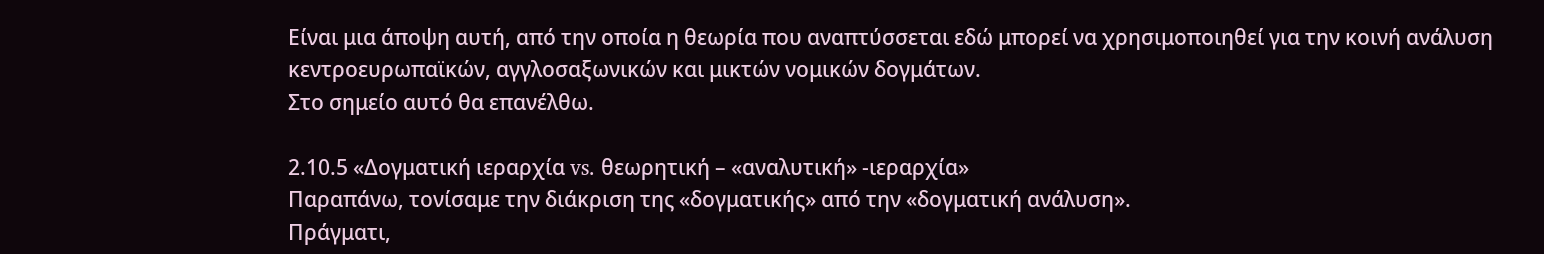Είναι μια άποψη αυτή, από την οποία η θεωρία που αναπτύσσεται εδώ μπορεί να χρησιμοποιηθεί για την κοινή ανάλυση κεντροευρωπαϊκών, αγγλοσαξωνικών και μικτών νομικών δογμάτων.
Στο σημείο αυτό θα επανέλθω.

2.10.5 «Δογματική ιεραρχία vs. θεωρητική – «αναλυτική» -ιεραρχία»
Παραπάνω, τονίσαμε την διάκριση της «δογματικής» από την «δογματική ανάλυση».
Πράγματι,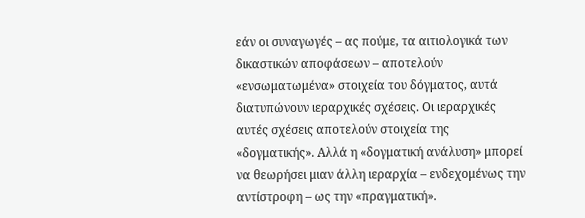εάν οι συναγωγές – ας πούμε, τα αιτιολογικά των δικαστικών αποφάσεων – αποτελούν «ενσωματωμένα» στοιχεία του δόγματος, αυτά διατυπώνουν ιεραρχικές σχέσεις. Οι ιεραρχικές αυτές σχέσεις αποτελούν στοιχεία της «δογματικής». Αλλά η «δογματική ανάλυση» μπορεί να θεωρήσει μιαν άλλη ιεραρχία – ενδεχομένως την αντίστροφη – ως την «πραγματική».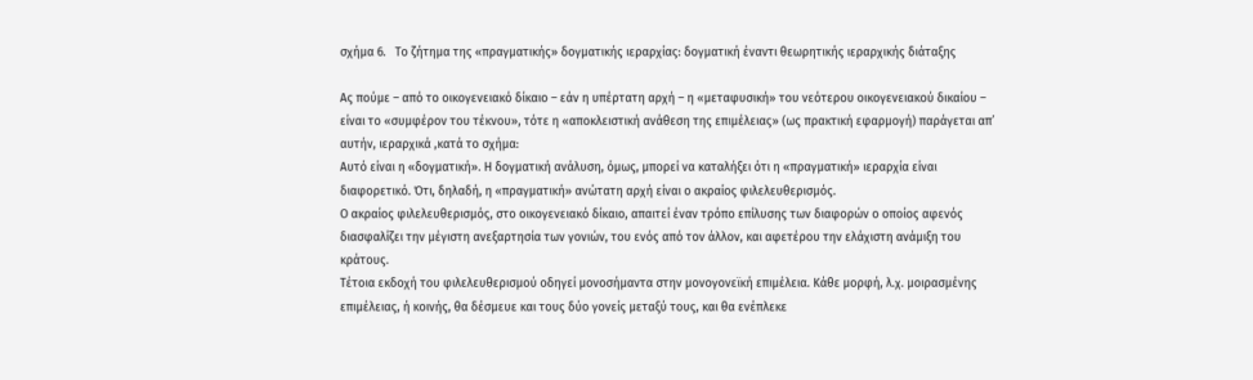σχήμα 6.   Το ζήτημα της «πραγματικής» δογματικής ιεραρχίας: δογματική έναντι θεωρητικής ιεραρχικής διάταξης

Ας πούμε – από το οικογενειακό δίκαιο – εάν η υπέρτατη αρχή – η «μεταφυσική» του νεότερου οικογενειακού δικαίου – είναι το «συμφέρον του τέκνου», τότε η «αποκλειστική ανάθεση της επιμέλειας» (ως πρακτική εφαρμογή) παράγεται απ’ αυτήν, ιεραρχικά ,κατά το σχήμα:
Αυτό είναι η «δογματική». Η δογματική ανάλυση, όμως, μπορεί να καταλήξει ότι η «πραγματική» ιεραρχία είναι διαφορετικό. Ότι, δηλαδή, η «πραγματική» ανώτατη αρχή είναι ο ακραίος φιλελευθερισμός.
Ο ακραίος φιλελευθερισμός, στο οικογενειακό δίκαιο, απαιτεί έναν τρόπο επίλυσης των διαφορών ο οποίος αφενός διασφαλίζει την μέγιστη ανεξαρτησία των γονιών, του ενός από τον άλλον, και αφετέρου την ελάχιστη ανάμιξη του κράτους.
Τέτοια εκδοχή του φιλελευθερισμού οδηγεί μονοσήμαντα στην μονογονεϊκή επιμέλεια. Κάθε μορφή, λ.χ. μοιρασμένης επιμέλειας, ή κοινής, θα δέσμευε και τους δύο γονείς μεταξύ τους, και θα ενέπλεκε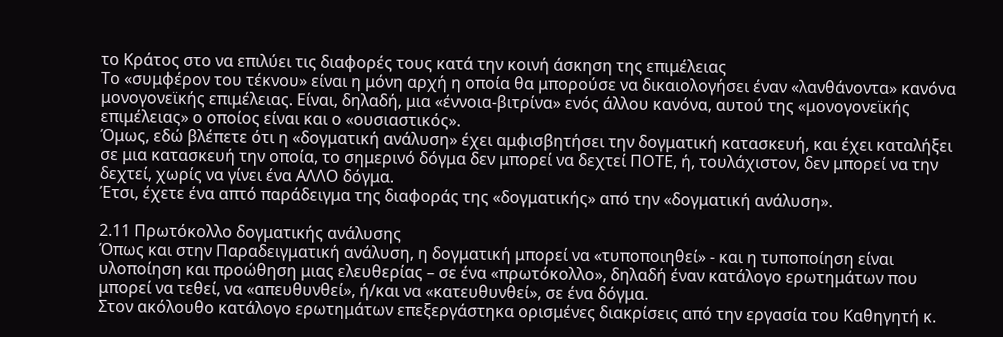το Κράτος στο να επιλύει τις διαφορές τους κατά την κοινή άσκηση της επιμέλειας
Το «συμφέρον του τέκνου» είναι η μόνη αρχή η οποία θα μπορούσε να δικαιολογήσει έναν «λανθάνοντα» κανόνα μονογονεϊκής επιμέλειας. Είναι, δηλαδή, μια «έννοια-βιτρίνα» ενός άλλου κανόνα, αυτού της «μονογονεϊκής επιμέλειας» ο οποίος είναι και ο «ουσιαστικός».
Όμως, εδώ βλέπετε ότι η «δογματική ανάλυση» έχει αμφισβητήσει την δογματική κατασκευή, και έχει καταλήξει σε μια κατασκευή την οποία, το σημερινό δόγμα δεν μπορεί να δεχτεί ΠΟΤΕ, ή, τουλάχιστον, δεν μπορεί να την δεχτεί, χωρίς να γίνει ένα ΑΛΛΟ δόγμα.
Έτσι, έχετε ένα απτό παράδειγμα της διαφοράς της «δογματικής» από την «δογματική ανάλυση».

2.11 Πρωτόκολλο δογματικής ανάλυσης
Όπως και στην Παραδειγματική ανάλυση, η δογματική μπορεί να «τυποποιηθεί» - και η τυποποίηση είναι υλοποίηση και προώθηση μιας ελευθερίας – σε ένα «πρωτόκολλο», δηλαδή έναν κατάλογο ερωτημάτων που μπορεί να τεθεί, να «απευθυνθεί», ή/και να «κατευθυνθεί», σε ένα δόγμα.
Στον ακόλουθο κατάλογο ερωτημάτων επεξεργάστηκα ορισμένες διακρίσεις από την εργασία του Καθηγητή κ.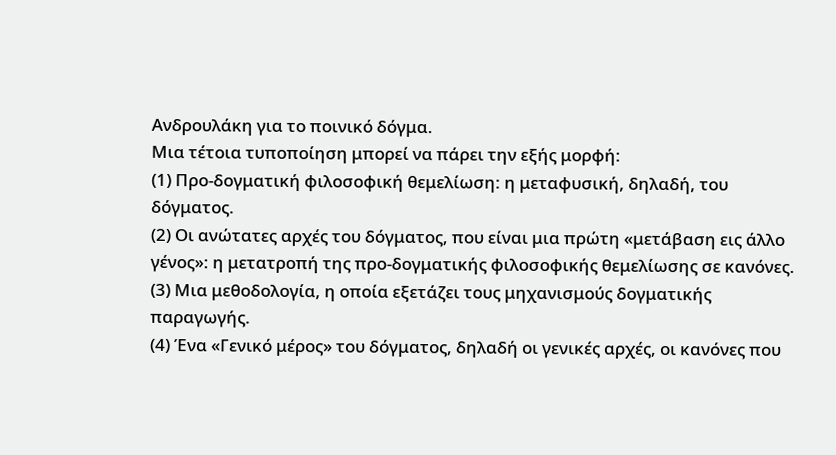Ανδρουλάκη για το ποινικό δόγμα.
Μια τέτοια τυποποίηση μπορεί να πάρει την εξής μορφή:
(1) Προ-δογματική φιλοσοφική θεμελίωση: η μεταφυσική, δηλαδή, του δόγματος.
(2) Οι ανώτατες αρχές του δόγματος, που είναι μια πρώτη «μετάβαση εις άλλο γένος»: η μετατροπή της προ-δογματικής φιλοσοφικής θεμελίωσης σε κανόνες.
(3) Μια μεθοδολογία, η οποία εξετάζει τους μηχανισμούς δογματικής παραγωγής.
(4) Ένα «Γενικό μέρος» του δόγματος, δηλαδή οι γενικές αρχές, οι κανόνες που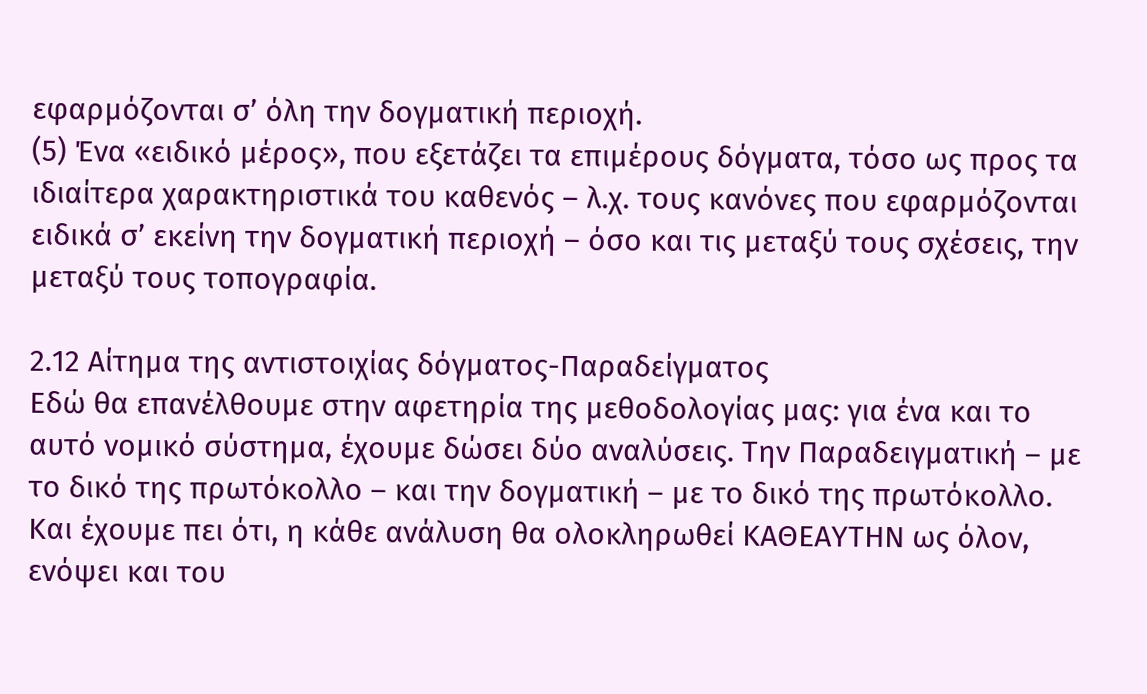εφαρμόζονται σ’ όλη την δογματική περιοχή.
(5) Ένα «ειδικό μέρος», που εξετάζει τα επιμέρους δόγματα, τόσο ως προς τα ιδιαίτερα χαρακτηριστικά του καθενός – λ.χ. τους κανόνες που εφαρμόζονται ειδικά σ’ εκείνη την δογματική περιοχή – όσο και τις μεταξύ τους σχέσεις, την μεταξύ τους τοπογραφία.

2.12 Αίτημα της αντιστοιχίας δόγματος-Παραδείγματος
Εδώ θα επανέλθουμε στην αφετηρία της μεθοδολογίας μας: για ένα και το αυτό νομικό σύστημα, έχουμε δώσει δύο αναλύσεις. Την Παραδειγματική – με το δικό της πρωτόκολλο – και την δογματική – με το δικό της πρωτόκολλο.
Και έχουμε πει ότι, η κάθε ανάλυση θα ολοκληρωθεί ΚΑΘΕΑΥΤΗΝ ως όλον, ενόψει και του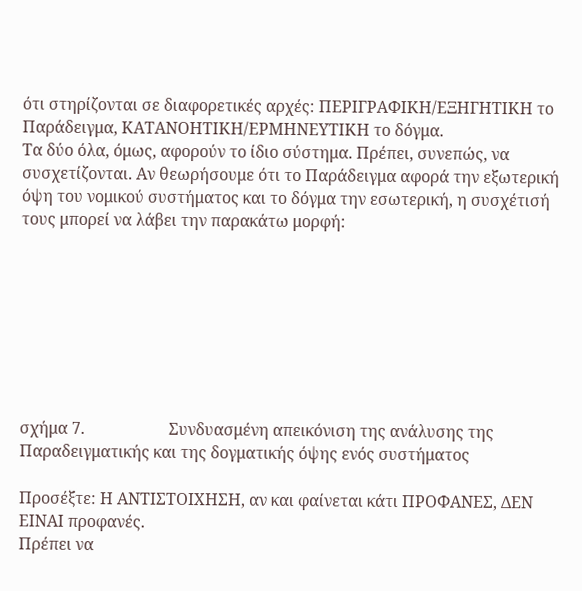ότι στηρίζονται σε διαφορετικές αρχές: ΠΕΡΙΓΡΑΦΙΚΗ/ΕΞΗΓΗΤΙΚΗ το Παράδειγμα, ΚΑΤΑΝΟΗΤΙΚΗ/ΕΡΜΗΝΕΥΤΙΚΗ το δόγμα.
Τα δύο όλα, όμως, αφορούν το ίδιο σύστημα. Πρέπει, συνεπώς, να συσχετίζονται. Αν θεωρήσουμε ότι το Παράδειγμα αφορά την εξωτερική όψη του νομικού συστήματος και το δόγμα την εσωτερική, η συσχέτισή τους μπορεί να λάβει την παρακάτω μορφή:








σχήμα 7.                     Συνδυασμένη απεικόνιση της ανάλυσης της Παραδειγματικής και της δογματικής όψης ενός συστήματος

Προσέξτε: Η ΑΝΤΙΣΤΟΙΧΗΣΗ, αν και φαίνεται κάτι ΠΡΟΦΑΝΕΣ, ΔΕΝ ΕΙΝΑΙ προφανές.
Πρέπει να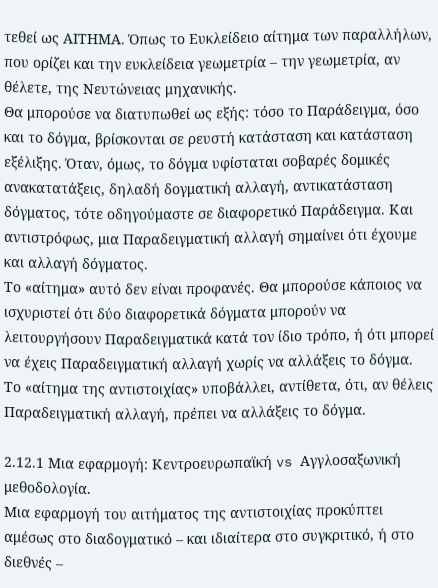τεθεί ως ΑΙΤΗΜΑ. Όπως το Ευκλείδειο αίτημα των παραλλήλων, που ορίζει και την ευκλείδεια γεωμετρία – την γεωμετρία, αν θέλετε, της Νευτώνειας μηχανικής.
Θα μπορούσε να διατυπωθεί ως εξής: τόσο το Παράδειγμα, όσο και το δόγμα, βρίσκονται σε ρευστή κατάσταση και κατάσταση εξέλιξης. Όταν, όμως, το δόγμα υφίσταται σοβαρές δομικές ανακατατάξεις, δηλαδή δογματική αλλαγή, αντικατάσταση δόγματος, τότε οδηγούμαστε σε διαφορετικό Παράδειγμα. Και αντιστρόφως, μια Παραδειγματική αλλαγή σημαίνει ότι έχουμε και αλλαγή δόγματος.
Το «αίτημα» αυτό δεν είναι προφανές. Θα μπορούσε κάποιος να ισχυριστεί ότι δύο διαφορετικά δόγματα μπορούν να λειτουργήσουν Παραδειγματικά κατά τον ίδιο τρόπο, ή ότι μπορεί να έχεις Παραδειγματική αλλαγή χωρίς να αλλάξεις το δόγμα.
Το «αίτημα της αντιστοιχίας» υποβάλλει, αντίθετα, ότι, αν θέλεις Παραδειγματική αλλαγή, πρέπει να αλλάξεις το δόγμα.

2.12.1 Μια εφαρμογή: Κεντροευρωπαϊκή vs Αγγλοσαξωνική μεθοδολογία.
Μια εφαρμογή του αιτήματος της αντιστοιχίας προκύπτει αμέσως στο διαδογματικό – και ιδιαίτερα στο συγκριτικό, ή στο διεθνές –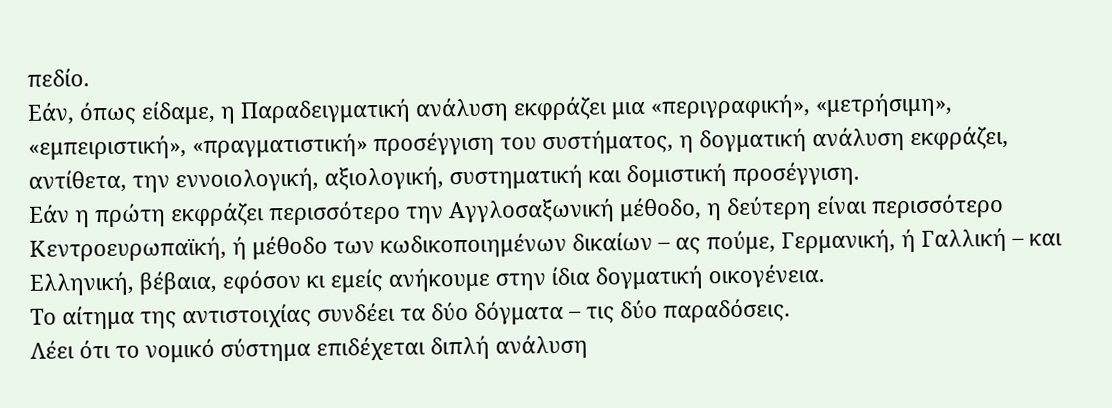πεδίο.
Εάν, όπως είδαμε, η Παραδειγματική ανάλυση εκφράζει μια «περιγραφική», «μετρήσιμη», «εμπειριστική», «πραγματιστική» προσέγγιση του συστήματος, η δογματική ανάλυση εκφράζει, αντίθετα, την εννοιολογική, αξιολογική, συστηματική και δομιστική προσέγγιση.
Εάν η πρώτη εκφράζει περισσότερο την Αγγλοσαξωνική μέθοδο, η δεύτερη είναι περισσότερο Κεντροευρωπαϊκή, ή μέθοδο των κωδικοποιημένων δικαίων – ας πούμε, Γερμανική, ή Γαλλική – και Ελληνική, βέβαια, εφόσον κι εμείς ανήκουμε στην ίδια δογματική οικογένεια.
Το αίτημα της αντιστοιχίας συνδέει τα δύο δόγματα – τις δύο παραδόσεις.
Λέει ότι το νομικό σύστημα επιδέχεται διπλή ανάλυση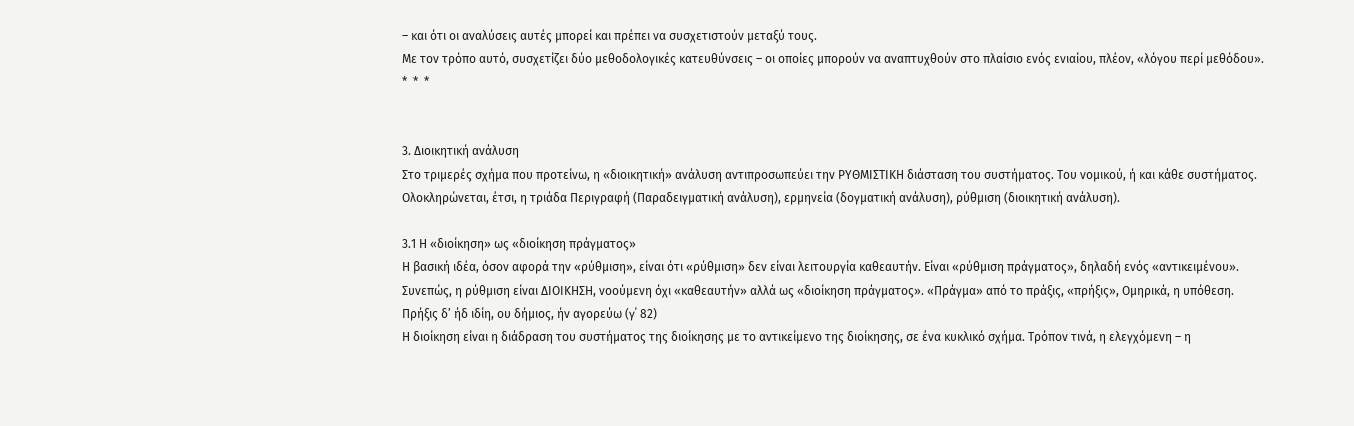– και ότι οι αναλύσεις αυτές μπορεί και πρέπει να συσχετιστούν μεταξύ τους.
Με τον τρόπο αυτό, συσχετίζει δύο μεθοδολογικές κατευθύνσεις – οι οποίες μπορούν να αναπτυχθούν στο πλαίσιο ενός ενιαίου, πλέον, «λόγου περί μεθόδου».
*  *  *


3. Διοικητική ανάλυση
Στο τριμερές σχήμα που προτείνω, η «διοικητική» ανάλυση αντιπροσωπεύει την ΡΥΘΜΙΣΤΙΚΗ διάσταση του συστήματος. Του νομικού, ή και κάθε συστήματος.
Ολοκληρώνεται, έτσι, η τριάδα Περιγραφή (Παραδειγματική ανάλυση), ερμηνεία (δογματική ανάλυση), ρύθμιση (διοικητική ανάλυση).

3.1 Η «διοίκηση» ως «διοίκηση πράγματος»
Η βασική ιδέα, όσον αφορά την «ρύθμιση», είναι ότι «ρύθμιση» δεν είναι λειτουργία καθεαυτήν. Είναι «ρύθμιση πράγματος», δηλαδή ενός «αντικειμένου».
Συνεπώς, η ρύθμιση είναι ΔΙΟΙΚΗΣΗ, νοούμενη όχι «καθεαυτήν» αλλά ως «διοίκηση πράγματος». «Πράγμα» από το πράξις, «πρήξις», Ομηρικά, η υπόθεση.
Πρήξις δ’ ήδ ιδίη, ου δήμιος, ήν αγορεύω (γ΄ 82)
Η διοίκηση είναι η διάδραση του συστήματος της διοίκησης με το αντικείμενο της διοίκησης, σε ένα κυκλικό σχήμα. Τρόπον τινά, η ελεγχόμενη – η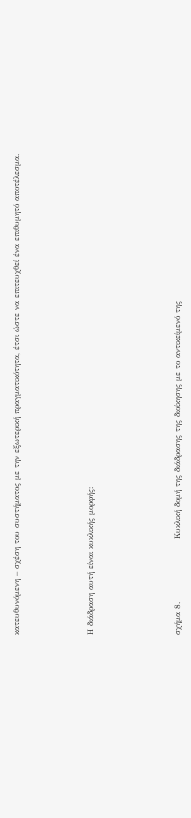κατευθυνόμενη – σχέση του συστήματος με την εξωτερική πραγματικότητα, έτσι ώστε να επιτευχθεί ένα επιθυμητό αποτέλεσμα.





Η διάδραση αυτή είναι κυκλικής μορφής:






σχήμα 8.                     Κυκλική δομή της διάδρασης της διοίκησης με το αντικείμενό της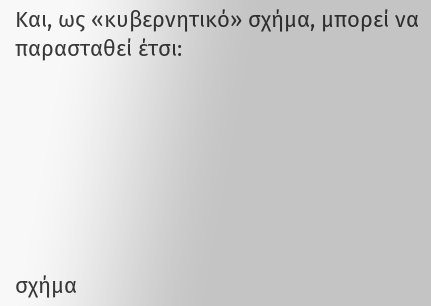Και, ως «κυβερνητικό» σχήμα, μπορεί να παρασταθεί έτσι:







σχήμα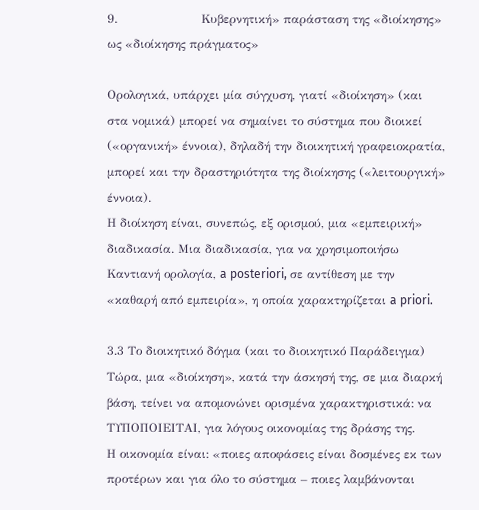9.                     Κυβερνητική» παράσταση της «διοίκησης» ως «διοίκησης πράγματος»

Ορολογικά, υπάρχει μία σύγχυση, γιατί «διοίκηση» (και στα νομικά) μπορεί να σημαίνει το σύστημα που διοικεί («οργανική» έννοια), δηλαδή την διοικητική γραφειοκρατία, μπορεί και την δραστηριότητα της διοίκησης («λειτουργική» έννοια).
Η διοίκηση είναι, συνεπώς, εξ ορισμού, μια «εμπειρική» διαδικασία. Μια διαδικασία, για να χρησιμοποιήσω Καντιανή ορολογία, a posteriori, σε αντίθεση με την «καθαρή από εμπειρία», η οποία χαρακτηρίζεται a priori.

3.3 Το διοικητικό δόγμα (και το διοικητικό Παράδειγμα)
Τώρα, μια «διοίκηση», κατά την άσκησή της, σε μια διαρκή βάση, τείνει να απομονώνει ορισμένα χαρακτηριστικά: να ΤΥΠΟΠΟΙΕΙΤΑΙ, για λόγους οικονομίας της δράσης της.
Η οικονομία είναι: «ποιες αποφάσεις είναι δοσμένες εκ των προτέρων και για όλο το σύστημα – ποιες λαμβάνονται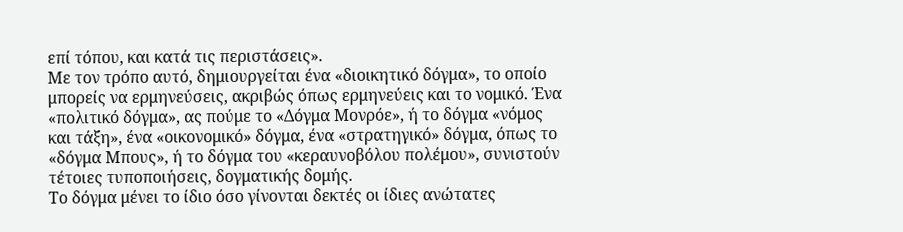επί τόπου, και κατά τις περιστάσεις».
Με τον τρόπο αυτό, δημιουργείται ένα «διοικητικό δόγμα», το οποίο μπορείς να ερμηνεύσεις, ακριβώς όπως ερμηνεύεις και το νομικό. Ένα «πολιτικό δόγμα», ας πούμε το «Δόγμα Μονρόε», ή το δόγμα «νόμος και τάξη», ένα «οικονομικό» δόγμα, ένα «στρατηγικό» δόγμα, όπως το «δόγμα Μπους», ή το δόγμα του «κεραυνοβόλου πολέμου», συνιστούν τέτοιες τυποποιήσεις, δογματικής δομής.
Το δόγμα μένει το ίδιο όσο γίνονται δεκτές οι ίδιες ανώτατες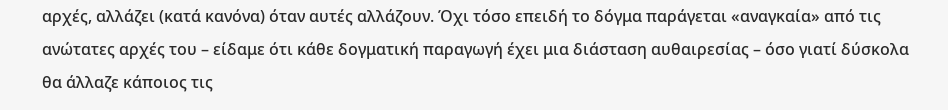αρχές, αλλάζει (κατά κανόνα) όταν αυτές αλλάζουν. Όχι τόσο επειδή το δόγμα παράγεται «αναγκαία» από τις ανώτατες αρχές του – είδαμε ότι κάθε δογματική παραγωγή έχει μια διάσταση αυθαιρεσίας – όσο γιατί δύσκολα θα άλλαζε κάποιος τις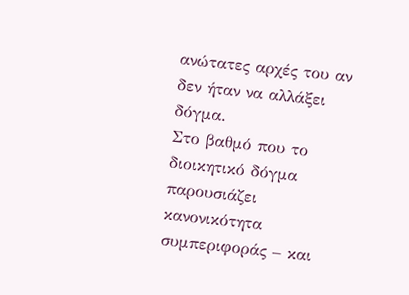ανώτατες αρχές του αν δεν ήταν να αλλάξει δόγμα.
Στο βαθμό που το διοικητικό δόγμα παρουσιάζει κανονικότητα συμπεριφοράς – και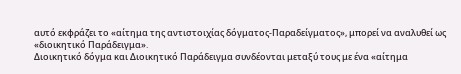αυτό εκφράζει το «αίτημα της αντιστοιχίας δόγματος-Παραδείγματος», μπορεί να αναλυθεί ως «διοικητικό Παράδειγμα».
Διοικητικό δόγμα και Διοικητικό Παράδειγμα συνδέονται μεταξύ τους με ένα «αίτημα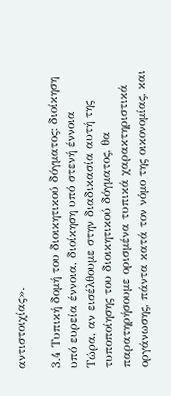αντιστοιχίας».

3.4 Τυπική δομή του διοικητικού δόγματος: διοίκηση υπό ευρεία έννοια, διοίκηση υπό στενή έννοια
Τώρα, αν εισέλθουμε στην διαδικασία αυτή της τυποποίησης του διοικητικού δόγματος, θα παρατηρήσουμε ορισμένα τυπικά χαρακτηριστικά οργάνωσης, πάντα κατά τον νόμο της οικονομίας, και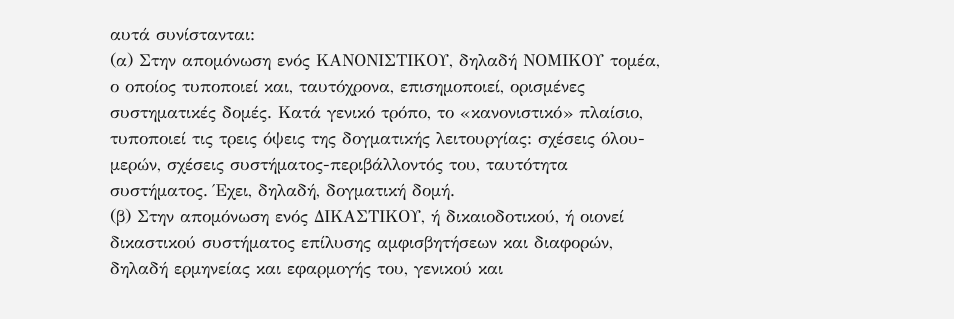αυτά συνίστανται:
(α) Στην απομόνωση ενός ΚΑΝΟΝΙΣΤΙΚΟΥ, δηλαδή ΝΟΜΙΚΟΥ τομέα, ο οποίος τυποποιεί και, ταυτόχρονα, επισημοποιεί, ορισμένες συστηματικές δομές. Κατά γενικό τρόπο, το «κανονιστικό» πλαίσιο, τυποποιεί τις τρεις όψεις της δογματικής λειτουργίας: σχέσεις όλου-μερών, σχέσεις συστήματος-περιβάλλοντός του, ταυτότητα συστήματος. Έχει, δηλαδή, δογματική δομή.
(β) Στην απομόνωση ενός ΔΙΚΑΣΤΙΚΟΥ, ή δικαιοδοτικού, ή οιονεί δικαστικού συστήματος επίλυσης αμφισβητήσεων και διαφορών, δηλαδή ερμηνείας και εφαρμογής του, γενικού και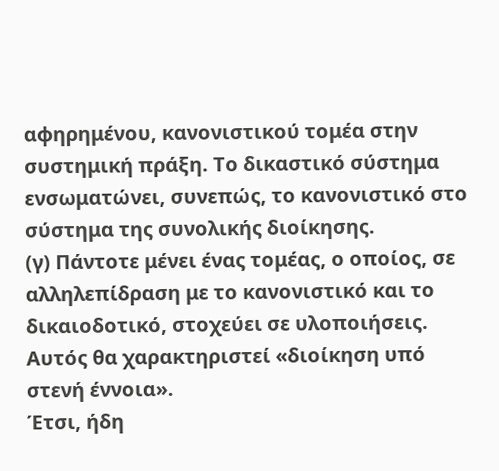αφηρημένου, κανονιστικού τομέα στην συστημική πράξη. Το δικαστικό σύστημα ενσωματώνει, συνεπώς, το κανονιστικό στο σύστημα της συνολικής διοίκησης.
(γ) Πάντοτε μένει ένας τομέας, ο οποίος, σε αλληλεπίδραση με το κανονιστικό και το δικαιοδοτικό, στοχεύει σε υλοποιήσεις. Αυτός θα χαρακτηριστεί «διοίκηση υπό στενή έννοια».
Έτσι, ήδη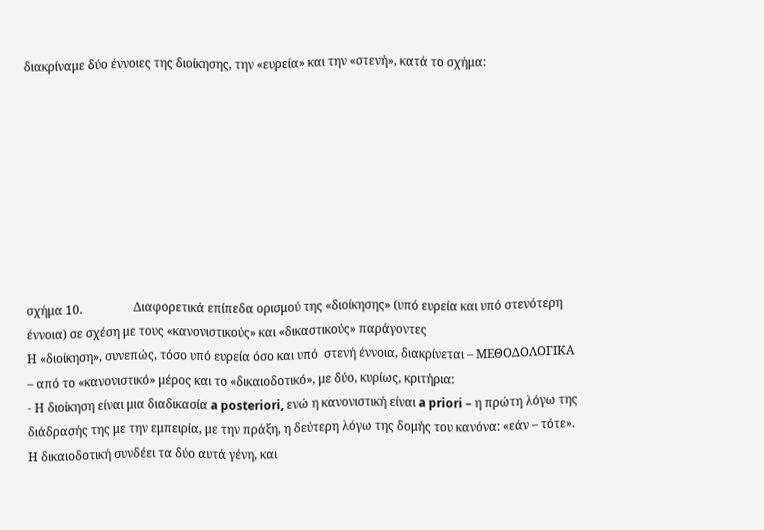διακρίναμε δύο έννοιες της διοίκησης, την «ευρεία» και την «στενή», κατά το σχήμα:









σχήμα 10.                 Διαφορετικά επίπεδα ορισμού της «διοίκησης» (υπό ευρεία και υπό στενότερη έννοια) σε σχέση με τους «κανονιστικούς» και «δικαστικούς» παράγοντες
Η «διοίκηση», συνεπώς, τόσο υπό ευρεία όσο και υπό  στενή έννοια, διακρίνεται – ΜΕΘΟΔΟΛΟΓΙΚΑ – από το «κανονιστικό» μέρος και το «δικαιοδοτικό», με δύο, κυρίως, κριτήρια:
- Η διοίκηση είναι μια διαδικασία a posteriori, ενώ η κανονιστική είναι a priori – η πρώτη λόγω της διάδρασής της με την εμπειρία, με την πράξη, η δεύτερη λόγω της δομής του κανόνα: «εάν – τότε». Η δικαιοδοτική συνδέει τα δύο αυτά γένη, και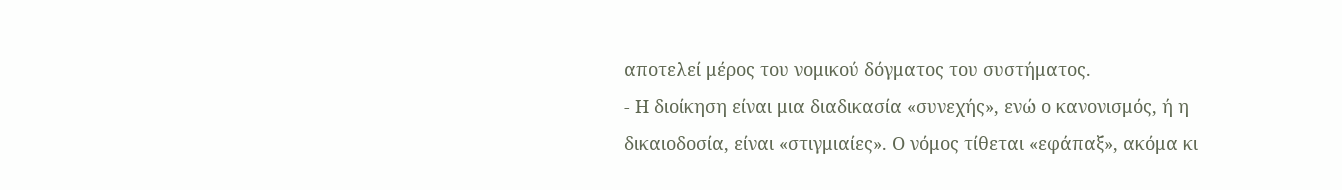αποτελεί μέρος του νομικού δόγματος του συστήματος.
- Η διοίκηση είναι μια διαδικασία «συνεχής», ενώ ο κανονισμός, ή η δικαιοδοσία, είναι «στιγμιαίες». Ο νόμος τίθεται «εφάπαξ», ακόμα κι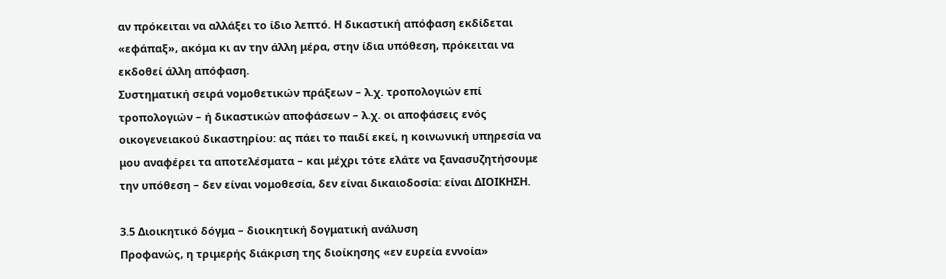αν πρόκειται να αλλάξει το ίδιο λεπτό. Η δικαστική απόφαση εκδίδεται «εφάπαξ», ακόμα κι αν την άλλη μέρα, στην ίδια υπόθεση, πρόκειται να εκδοθεί άλλη απόφαση.
Συστηματική σειρά νομοθετικών πράξεων – λ.χ. τροπολογιών επί τροπολογιών – ή δικαστικών αποφάσεων – λ.χ. οι αποφάσεις ενός οικογενειακού δικαστηρίου: ας πάει το παιδί εκεί, η κοινωνική υπηρεσία να μου αναφέρει τα αποτελέσματα – και μέχρι τότε ελάτε να ξανασυζητήσουμε την υπόθεση – δεν είναι νομοθεσία, δεν είναι δικαιοδοσία: είναι ΔΙΟΙΚΗΣΗ.

3.5 Διοικητικό δόγμα – διοικητική δογματική ανάλυση
Προφανώς, η τριμερής διάκριση της διοίκησης «εν ευρεία εννοία»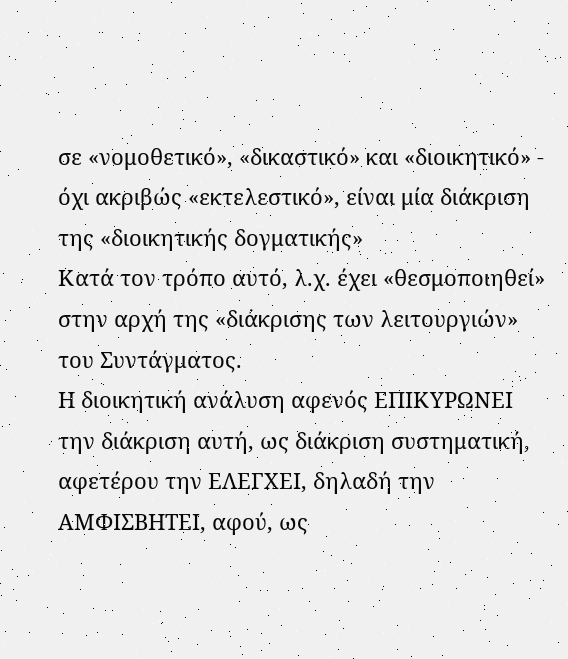σε «νομοθετικό», «δικαστικό» και «διοικητικό» - όχι ακριβώς «εκτελεστικό», είναι μία διάκριση της «διοικητικής δογματικής»
Κατά τον τρόπο αυτό, λ.χ. έχει «θεσμοποιηθεί» στην αρχή της «διάκρισης των λειτουργιών» του Συντάγματος.
Η διοικητική ανάλυση αφενός ΕΠΙΚΥΡΩΝΕΙ την διάκριση αυτή, ως διάκριση συστηματική, αφετέρου την ΕΛΕΓΧΕΙ, δηλαδή την ΑΜΦΙΣΒΗΤΕΙ, αφού, ως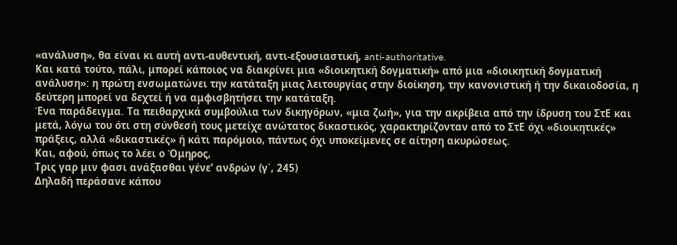«ανάλυση», θα είναι κι αυτή αντι-αυθεντική, αντι-εξουσιαστική, anti-authoritative.
Και κατά τούτο, πάλι, μπορεί κάποιος να διακρίνει μια «διοικητική δογματική» από μια «διοικητική δογματική ανάλυση»: η πρώτη ενσωματώνει την κατάταξη μιας λειτουργίας στην διοίκηση, την κανονιστική ή την δικαιοδοσία, η δεύτερη μπορεί να δεχτεί ή να αμφισβητήσει την κατάταξη.
Ένα παράδειγμα. Τα πειθαρχικά συμβούλια των δικηγόρων, «μια ζωή», για την ακρίβεια από την ίδρυση του ΣτΕ και μετά, λόγω του ότι στη σύνθεσή τους μετείχε ανώτατος δικαστικός, χαρακτηρίζονταν από το ΣτΕ όχι «διοικητικές» πράξεις, αλλά «δικαστικές» ή κάτι παρόμοιο, πάντως όχι υποκείμενες σε αίτηση ακυρώσεως.
Και, αφού, όπως το λέει ο Όμηρος,
Τρις γαρ μιν φασι ανάξασθαι γένε’ ανδρών (γ΄, 245)
Δηλαδή περάσανε κάπου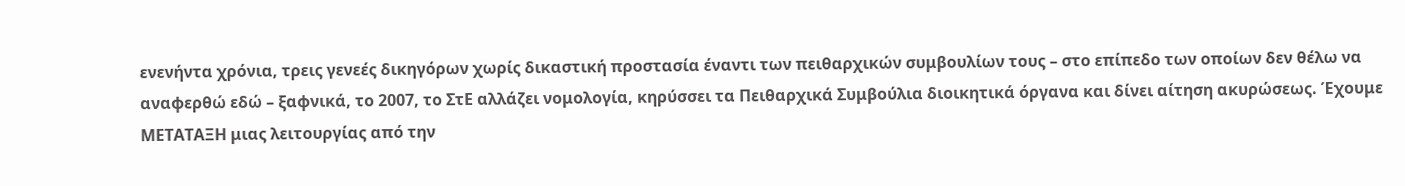ενενήντα χρόνια, τρεις γενεές δικηγόρων χωρίς δικαστική προστασία έναντι των πειθαρχικών συμβουλίων τους – στο επίπεδο των οποίων δεν θέλω να αναφερθώ εδώ – ξαφνικά, το 2007, το ΣτΕ αλλάζει νομολογία, κηρύσσει τα Πειθαρχικά Συμβούλια διοικητικά όργανα και δίνει αίτηση ακυρώσεως. Έχουμε ΜΕΤΑΤΑΞΗ μιας λειτουργίας από την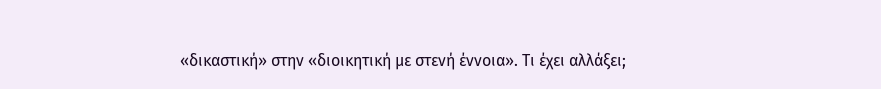«δικαστική» στην «διοικητική με στενή έννοια». Τι έχει αλλάξει;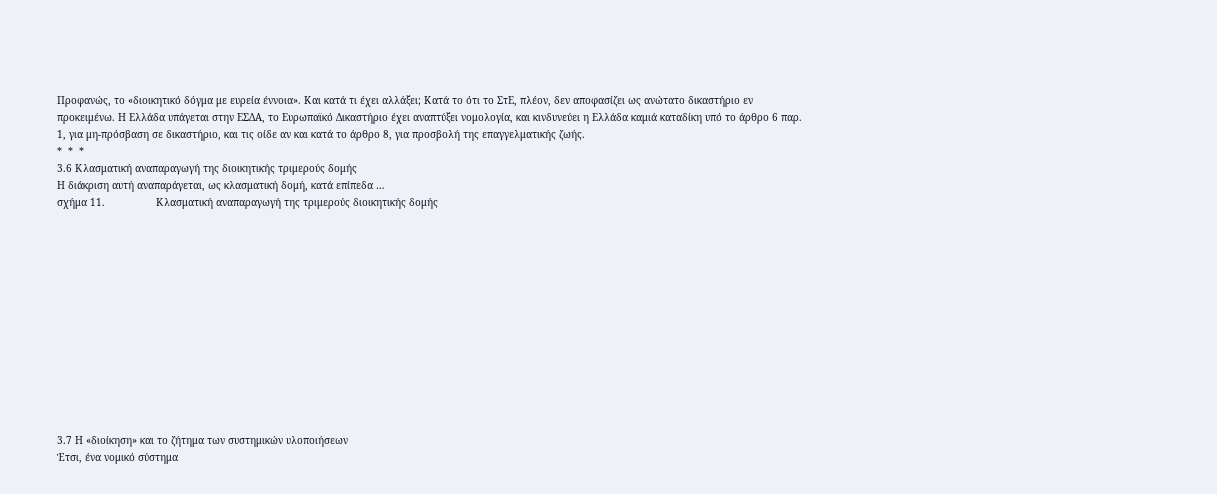Προφανώς, το «διοικητικό δόγμα με ευρεία έννοια». Και κατά τι έχει αλλάξει; Κατά το ότι το ΣτΕ, πλέον, δεν αποφασίζει ως ανώτατο δικαστήριο εν προκειμένω. Η Ελλάδα υπάγεται στην ΕΣΔΑ, το Ευρωπαϊκό Δικαστήριο έχει αναπτύξει νομολογία, και κινδυνεύει η Ελλάδα καμιά καταδίκη υπό το άρθρο 6 παρ. 1, για μη-πρόσβαση σε δικαστήριο, και τις οίδε αν και κατά το άρθρο 8, για προσβολή της επαγγελματικής ζωής.
*  *  *
3.6 Κλασματική αναπαραγωγή της διοικητικής τριμερούς δομής
Η διάκριση αυτή αναπαράγεται, ως κλασματική δομή, κατά επίπεδα …
σχήμα 11.                 Κλασματική αναπαραγωγή της τριμερούς διοικητικής δομής













3.7 Η «διοίκηση» και το ζήτημα των συστημικών υλοποιήσεων
Έτσι, ένα νομικό σύστημα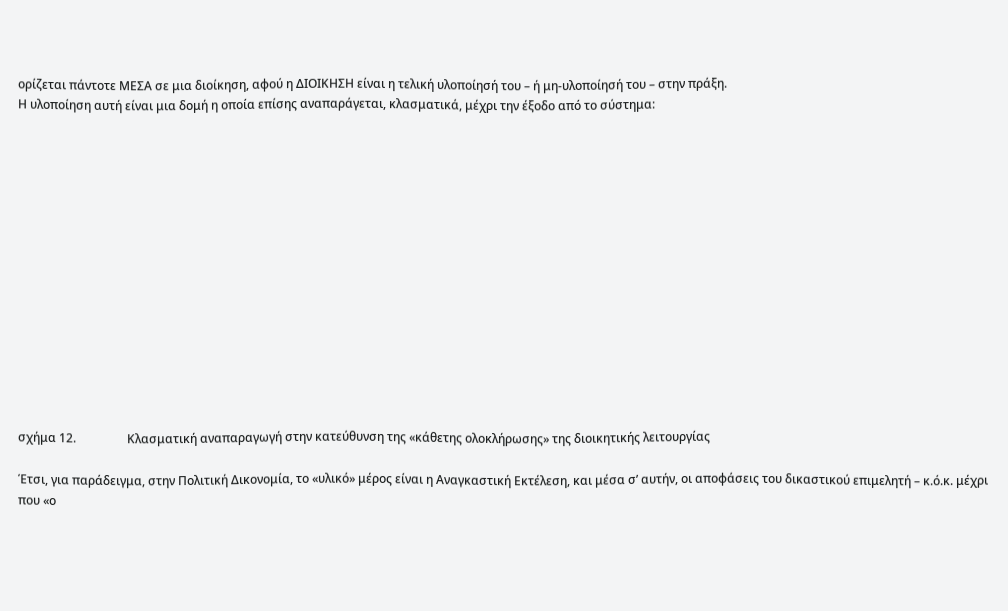ορίζεται πάντοτε ΜΕΣΑ σε μια διοίκηση, αφού η ΔΙΟΙΚΗΣΗ είναι η τελική υλοποίησή του – ή μη-υλοποίησή του – στην πράξη.
Η υλοποίηση αυτή είναι μια δομή η οποία επίσης αναπαράγεται, κλασματικά, μέχρι την έξοδο από το σύστημα:















σχήμα 12.                 Κλασματική αναπαραγωγή στην κατεύθυνση της «κάθετης ολοκλήρωσης» της διοικητικής λειτουργίας

Έτσι, για παράδειγμα, στην Πολιτική Δικονομία, το «υλικό» μέρος είναι η Αναγκαστική Εκτέλεση, και μέσα σ’ αυτήν, οι αποφάσεις του δικαστικού επιμελητή – κ.ό.κ. μέχρι που «ο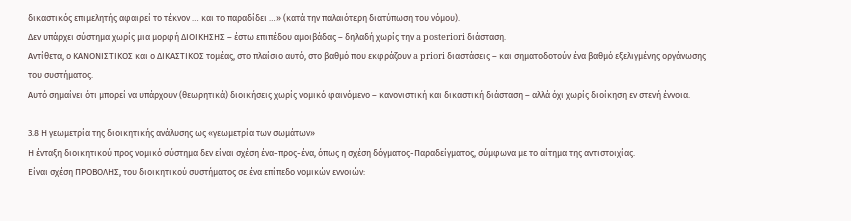δικαστικός επιμελητής αφαιρεί το τέκνον … και το παραδίδει …» (κατά την παλαιότερη διατύπωση του νόμου).
Δεν υπάρχει σύστημα χωρίς μια μορφή ΔΙΟΙΚΗΣΗΣ – έστω επιπέδου αμοιβάδας – δηλαδή χωρίς την a posteriori διάσταση.
Αντίθετα, ο ΚΑΝΟΝΙΣΤΙΚΟΣ και ο ΔΙΚΑΣΤΙΚΟΣ τομέας, στο πλαίσιο αυτό, στο βαθμό που εκφράζουν a priori διαστάσεις – και σηματοδοτούν ένα βαθμό εξελιγμένης οργάνωσης του συστήματος.
Αυτό σημαίνει ότι μπορεί να υπάρχουν (θεωρητικά) διοικήσεις χωρίς νομικό φαινόμενο – κανονιστική και δικαστική διάσταση – αλλά όχι χωρίς διοίκηση εν στενή έννοια.

3.8 Η γεωμετρία της διοικητικής ανάλυσης ως «γεωμετρία των σωμάτων»
Η ένταξη διοικητικού προς νομικό σύστημα δεν είναι σχέση ένα-προς-ένα, όπως η σχέση δόγματος-Παραδείγματος, σύμφωνα με το αίτημα της αντιστοιχίας.
Είναι σχέση ΠΡΟΒΟΛΗΣ, του διοικητικού συστήματος σε ένα επίπεδο νομικών εννοιών: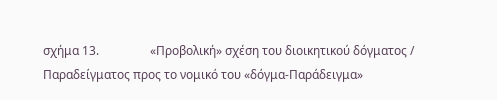σχήμα 13.                 «Προβολική» σχέση του διοικητικού δόγματος / Παραδείγματος προς το νομικό του «δόγμα-Παράδειγμα»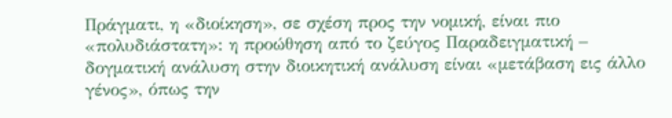Πράγματι, η «διοίκηση», σε σχέση προς την νομική, είναι πιο «πολυδιάστατη»: η προώθηση από το ζεύγος Παραδειγματική – δογματική ανάλυση στην διοικητική ανάλυση είναι «μετάβαση εις άλλο γένος», όπως την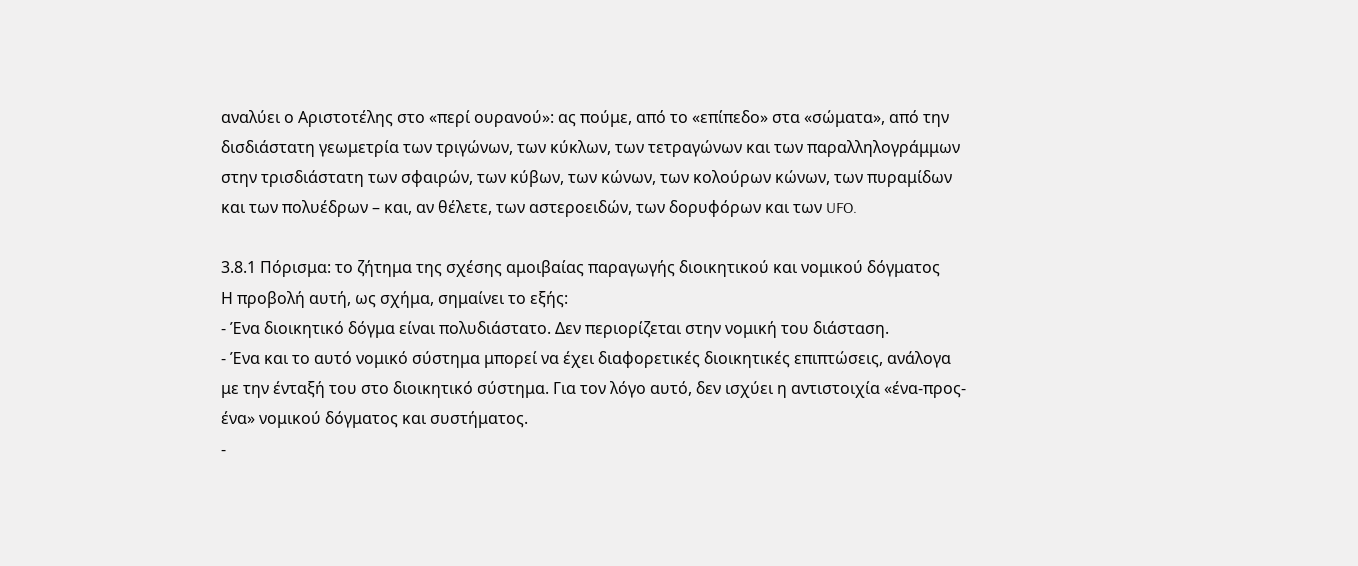αναλύει ο Αριστοτέλης στο «περί ουρανού»: ας πούμε, από το «επίπεδο» στα «σώματα», από την δισδιάστατη γεωμετρία των τριγώνων, των κύκλων, των τετραγώνων και των παραλληλογράμμων στην τρισδιάστατη των σφαιρών, των κύβων, των κώνων, των κολούρων κώνων, των πυραμίδων και των πολυέδρων – και, αν θέλετε, των αστεροειδών, των δορυφόρων και των UFO.

3.8.1 Πόρισμα: το ζήτημα της σχέσης αμοιβαίας παραγωγής διοικητικού και νομικού δόγματος
Η προβολή αυτή, ως σχήμα, σημαίνει το εξής:
- Ένα διοικητικό δόγμα είναι πολυδιάστατο. Δεν περιορίζεται στην νομική του διάσταση.
- Ένα και το αυτό νομικό σύστημα μπορεί να έχει διαφορετικές διοικητικές επιπτώσεις, ανάλογα με την ένταξή του στο διοικητικό σύστημα. Για τον λόγο αυτό, δεν ισχύει η αντιστοιχία «ένα-προς-ένα» νομικού δόγματος και συστήματος.
-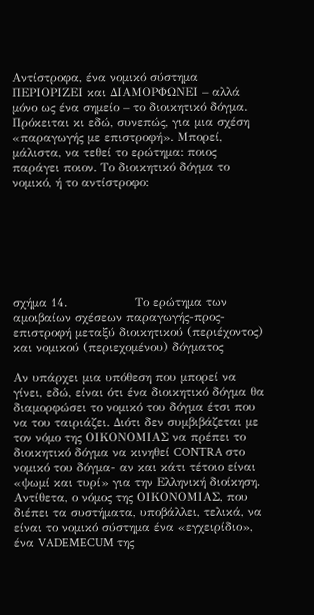Αντίστροφα, ένα νομικό σύστημα ΠΕΡΙΟΡΙΖΕΙ και ΔΙΑΜΟΡΦΩΝΕΙ – αλλά μόνο ως ένα σημείο – το διοικητικό δόγμα.
Πρόκειται κι εδώ, συνεπώς, για μια σχέση «παραγωγής με επιστροφή». Μπορεί, μάλιστα, να τεθεί το ερώτημα: ποιος παράγει ποιον. Το διοικητικό δόγμα το νομικό, ή το αντίστροφο:







σχήμα 14.                 Το ερώτημα των αμοιβαίων σχέσεων παραγωγής-προς-επιστροφή μεταξύ διοικητικού (περιέχοντος) και νομικού (περιεχομένου) δόγματος

Αν υπάρχει μια υπόθεση που μπορεί να γίνει, εδώ, είναι ότι ένα διοικητικό δόγμα θα διαμορφώσει το νομικό του δόγμα έτσι που να του ταιριάζει. Διότι δεν συμβιβάζεται με τον νόμο της ΟΙΚΟΝΟΜΙΑΣ να πρέπει το διοικητικό δόγμα να κινηθεί CONTRA στο νομικό του δόγμα- αν και κάτι τέτοιο είναι «ψωμί και τυρί» για την Ελληνική διοίκηση.
Αντίθετα, ο νόμος της ΟΙΚΟΝΟΜΙΑΣ, που διέπει τα συστήματα, υποβάλλει, τελικά, να είναι το νομικό σύστημα ένα «εγχειρίδιο», ένα VADEMECUM της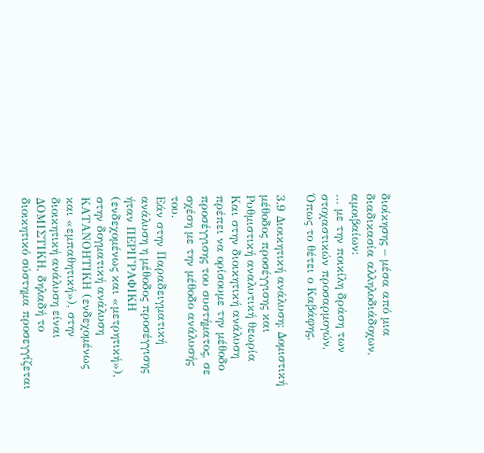διοίκησης – μέσα από μια διαδικασία αλληλοδιάδοχων, αμοιβαίων:
… με την ποικίλη δράση των στοχαστικών προσαρμογών,
Όπως το θέτει ο Καβάφης.

3.9 Διοικητική ανάλυση: Δομιστική μέθοδος προσέγγισης και Ρυθμιστική αναλυτική θεωρία
Και στην διοικητική ανάλυση πρέπει να ορίσουμε την μέθοδο προσέγγισης του συστήματος, σε σχέση με την μέθοδο ανάλυσής του.
Εάν στην Παραδειγματική ανάλυση η μέθοδος προσέγγισης ήταν ΠΕΡΙΓΡΑΦΙΚΗ (ενδεχομένως και «μετρητική»), στην δογματική ανάλυση ΚΑΤΑΝΟΗΤΙΚΗ (ενδεχομένως και «εμπαθητική»), στην διοικητική ανάλυση είναι ΔΟΜΙΣΤΙΚΗ, δηλαδή το διοικητικό σύστημα προσεγγίζεται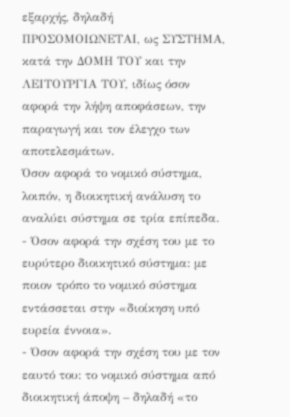εξαρχής, δηλαδή ΠΡΟΣΟΜΟΙΩΝΕΤΑΙ, ως ΣΥΣΤΗΜΑ, κατά την ΔΟΜΗ ΤΟΥ και την ΛΕΙΤΟΥΡΓΙΑ ΤΟΥ, ιδίως όσον αφορά την λήψη αποφάσεων, την παραγωγή και τον έλεγχο των αποτελεσμάτων.
Όσον αφορά το νομικό σύστημα, λοιπόν, η διοικητική ανάλυση το αναλύει σύστημα σε τρία επίπεδα.
- Όσον αφορά την σχέση του με το ευρύτερο διοικητικό σύστημα: με ποιον τρόπο το νομικό σύστημα εντάσσεται στην «διοίκηση υπό ευρεία έννοια».
- Όσον αφορά την σχέση του με τον εαυτό του: το νομικό σύστημα από διοικητική άποψη – δηλαδή «το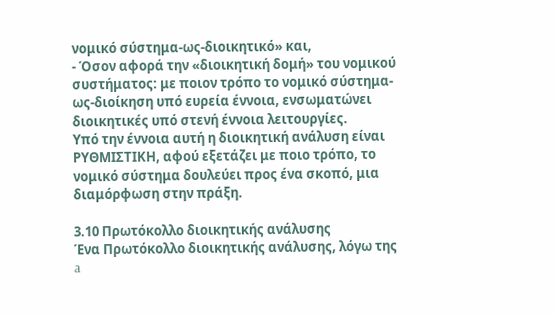νομικό σύστημα-ως-διοικητικό» και,
- Όσον αφορά την «διοικητική δομή» του νομικού συστήματος: με ποιον τρόπο το νομικό σύστημα-ως-διοίκηση υπό ευρεία έννοια, ενσωματώνει διοικητικές υπό στενή έννοια λειτουργίες.
Υπό την έννοια αυτή η διοικητική ανάλυση είναι ΡΥΘΜΙΣΤΙΚΗ, αφού εξετάζει με ποιο τρόπο, το νομικό σύστημα δουλεύει προς ένα σκοπό, μια διαμόρφωση στην πράξη.

3.10 Πρωτόκολλο διοικητικής ανάλυσης
Ένα Πρωτόκολλο διοικητικής ανάλυσης, λόγω της a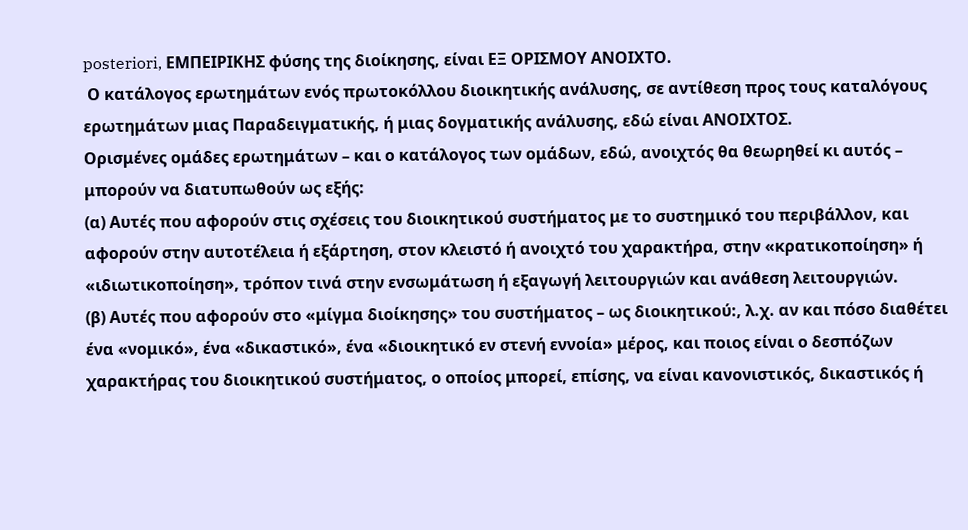posteriori, ΕΜΠΕΙΡΙΚΗΣ φύσης της διοίκησης, είναι ΕΞ ΟΡΙΣΜΟΥ ΑΝΟΙΧΤΟ.
 Ο κατάλογος ερωτημάτων ενός πρωτοκόλλου διοικητικής ανάλυσης, σε αντίθεση προς τους καταλόγους ερωτημάτων μιας Παραδειγματικής, ή μιας δογματικής ανάλυσης, εδώ είναι ΑΝΟΙΧΤΟΣ.
Ορισμένες ομάδες ερωτημάτων – και ο κατάλογος των ομάδων, εδώ, ανοιχτός θα θεωρηθεί κι αυτός – μπορούν να διατυπωθούν ως εξής:
(α) Αυτές που αφορούν στις σχέσεις του διοικητικού συστήματος με το συστημικό του περιβάλλον, και αφορούν στην αυτοτέλεια ή εξάρτηση, στον κλειστό ή ανοιχτό του χαρακτήρα, στην «κρατικοποίηση» ή «ιδιωτικοποίηση», τρόπον τινά στην ενσωμάτωση ή εξαγωγή λειτουργιών και ανάθεση λειτουργιών.
(β) Αυτές που αφορούν στο «μίγμα διοίκησης» του συστήματος – ως διοικητικού:, λ.χ. αν και πόσο διαθέτει ένα «νομικό», ένα «δικαστικό», ένα «διοικητικό εν στενή εννοία» μέρος, και ποιος είναι ο δεσπόζων χαρακτήρας του διοικητικού συστήματος, ο οποίος μπορεί, επίσης, να είναι κανονιστικός, δικαστικός ή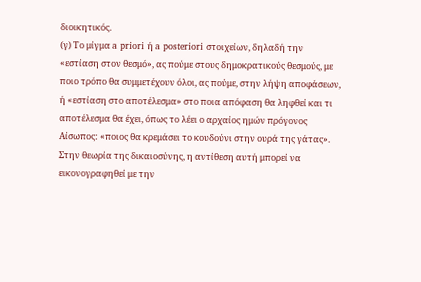διοικητικός.
(γ) Το μίγμα a priori ή a posteriori στοιχείων, δηλαδή την «εστίαση στον θεσμό», ας πούμε στους δημοκρατικούς θεσμούς, με ποιο τρόπο θα συμμετέχουν όλοι, ας πούμε, στην λήψη αποφάσεων, ή «εστίαση στο αποτέλεσμα» στο ποια απόφαση θα ληφθεί και τι αποτέλεσμα θα έχει, όπως το λέει ο αρχαίος ημών πρόγονος Αίσωπος: «ποιος θα κρεμάσει το κουδούνι στην ουρά της γάτας». Στην θεωρία της δικαιοσύνης, η αντίθεση αυτή μπορεί να εικονογραφηθεί με την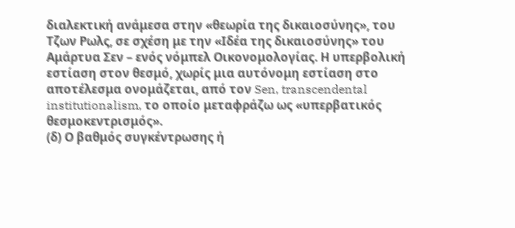διαλεκτική ανάμεσα στην «θεωρία της δικαιοσύνης», του Τζων Ρωλς, σε σχέση με την «Ιδέα της δικαιοσύνης» του Αμάρτυα Σεν – ενός νόμπελ Οικονομολογίας. Η υπερβολική εστίαση στον θεσμό, χωρίς μια αυτόνομη εστίαση στο αποτέλεσμα ονομάζεται, από τον Sen, transcendental institutionalism, το οποίο μεταφράζω ως «υπερβατικός θεσμοκεντρισμός».
(δ) Ο βαθμός συγκέντρωσης ή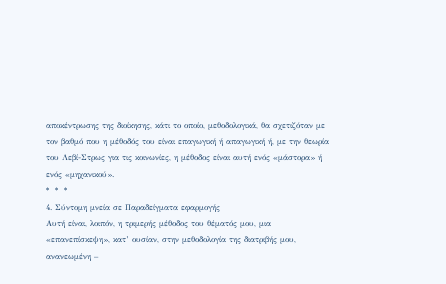αποκέντρωσης της διοίκησης, κάτι το οποίο, μεθοδολογικά, θα σχετιζόταν με τον βαθμό που η μέθοδός του είναι επαγωγική ή απαγωγική ή, με την θεωρία του Λεβί-Στρως για τις κοινωνίες, η μέθοδος είναι αυτή ενός «μάστορα» ή ενός «μηχανικού».
*  *  *
4. Σύντομη μνεία σε Παραδείγματα εφαρμογής
Αυτή είναι, λοιπόν, η τριμερής μέθοδος του θέματός μου, μια «επανεπίσκεψη», κατ’ ουσίαν, στην μεθοδολογία της διατριβής μου, ανανεωμένη –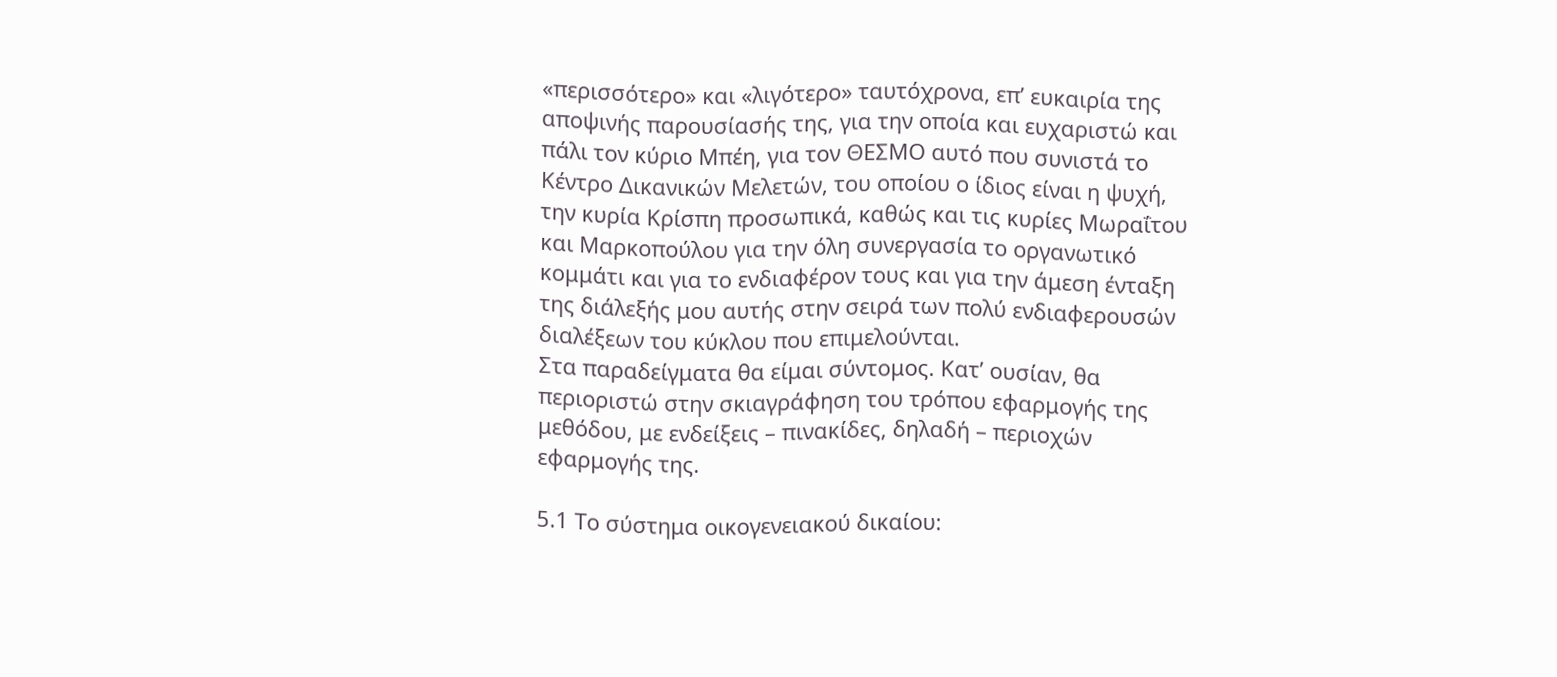«περισσότερο» και «λιγότερο» ταυτόχρονα, επ’ ευκαιρία της αποψινής παρουσίασής της, για την οποία και ευχαριστώ και πάλι τον κύριο Μπέη, για τον ΘΕΣΜΟ αυτό που συνιστά το Κέντρο Δικανικών Μελετών, του οποίου ο ίδιος είναι η ψυχή, την κυρία Κρίσπη προσωπικά, καθώς και τις κυρίες Μωραΐτου και Μαρκοπούλου για την όλη συνεργασία το οργανωτικό κομμάτι και για το ενδιαφέρον τους και για την άμεση ένταξη της διάλεξής μου αυτής στην σειρά των πολύ ενδιαφερουσών διαλέξεων του κύκλου που επιμελούνται.
Στα παραδείγματα θα είμαι σύντομος. Κατ’ ουσίαν, θα περιοριστώ στην σκιαγράφηση του τρόπου εφαρμογής της μεθόδου, με ενδείξεις – πινακίδες, δηλαδή – περιοχών εφαρμογής της.

5.1 Το σύστημα οικογενειακού δικαίου: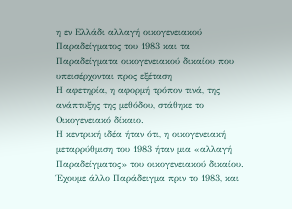η εν Ελλάδι αλλαγή οικογενειακού Παραδείγματος του 1983 και τα Παραδείγματα οικογενειακού δικαίου που υπεισέρχονται προς εξέταση
Η αφετηρία, η αφορμή τρόπον τινά, της ανάπτυξης της μεθόδου, στάθηκε το Οικογενειακό δίκαιο.
Η κεντρική ιδέα ήταν ότι, η οικογενειακή μεταρρύθμιση του 1983 ήταν μια «αλλαγή Παραδείγματος» του οικογενειακού δικαίου.
Έχουμε άλλο Παράδειγμα πριν το 1983, και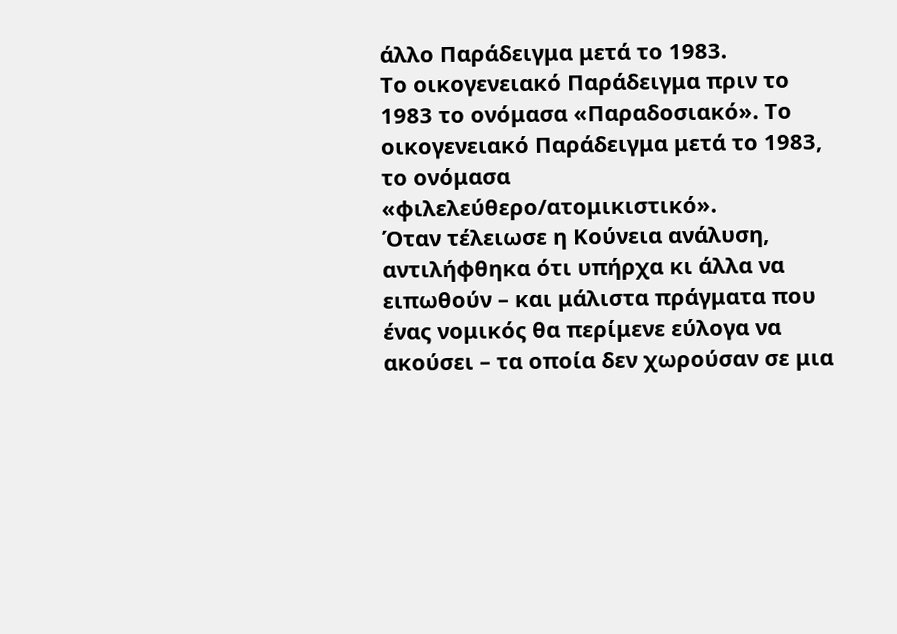άλλο Παράδειγμα μετά το 1983.
Το οικογενειακό Παράδειγμα πριν το 1983 το ονόμασα «Παραδοσιακό». Το οικογενειακό Παράδειγμα μετά το 1983, το ονόμασα «φιλελεύθερο/ατομικιστικό».
Όταν τέλειωσε η Κούνεια ανάλυση, αντιλήφθηκα ότι υπήρχα κι άλλα να ειπωθούν – και μάλιστα πράγματα που ένας νομικός θα περίμενε εύλογα να ακούσει – τα οποία δεν χωρούσαν σε μια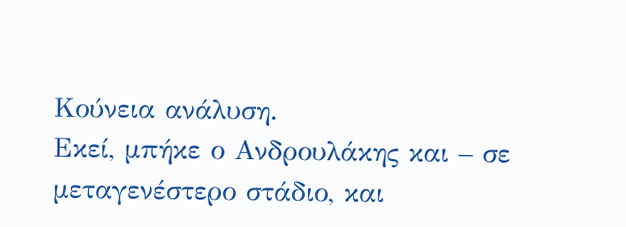Κούνεια ανάλυση.
Εκεί, μπήκε ο Ανδρουλάκης και – σε μεταγενέστερο στάδιο, και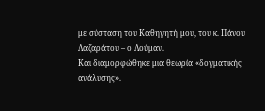με σύσταση του Καθηγητή μου, του κ. Πάνου Λαζαράτου – ο Λούμαν.
Και διαμορφώθηκε μια θεωρία «δογματικής ανάλυσης».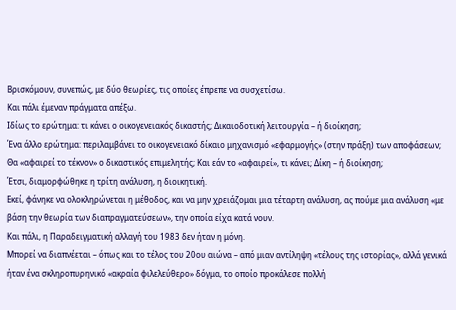Βρισκόμουν, συνεπώς, με δύο θεωρίες, τις οποίες έπρεπε να συσχετίσω.
Και πάλι έμεναν πράγματα απέξω.
Ιδίως το ερώτημα: τι κάνει ο οικογενειακός δικαστής; Δικαιοδοτική λειτουργία – ή διοίκηση;
Ένα άλλο ερώτημα: περιλαμβάνει το οικογενειακό δίκαιο μηχανισμό «εφαρμογής» (στην πράξη) των αποφάσεων; Θα «αφαιρεί το τέκνον» ο δικαστικός επιμελητής; Και εάν το «αφαιρεί», τι κάνει; Δίκη – ή διοίκηση;
Έτσι, διαμορφώθηκε η τρίτη ανάλυση, η διοικητική.
Εκεί, φάνηκε να ολοκληρώνεται η μέθοδος, και να μην χρειάζομαι μια τέταρτη ανάλυση, ας πούμε μια ανάλυση «με βάση την θεωρία των διαπραγματεύσεων», την οποία είχα κατά νουν.
Και πάλι, η Παραδειγματική αλλαγή του 1983 δεν ήταν η μόνη.
Μπορεί να διαπνέεται – όπως και το τέλος του 20ου αιώνα – από μιαν αντίληψη «τέλους της ιστορίας», αλλά γενικά ήταν ένα σκληροπυρηνικό «ακραία φιλελεύθερο» δόγμα, το οποίο προκάλεσε πολλή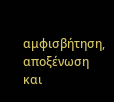αμφισβήτηση, αποξένωση και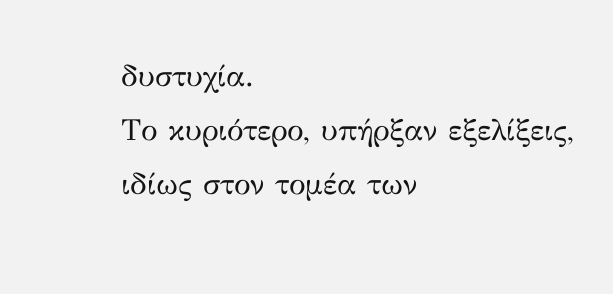δυστυχία.
Το κυριότερο, υπήρξαν εξελίξεις, ιδίως στον τομέα των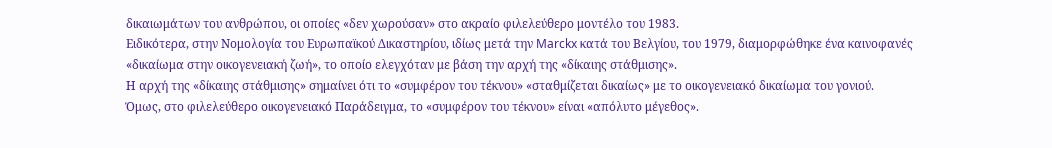δικαιωμάτων του ανθρώπου, οι οποίες «δεν χωρούσαν» στο ακραίο φιλελεύθερο μοντέλο του 1983.
Ειδικότερα, στην Νομολογία του Ευρωπαϊκού Δικαστηρίου, ιδίως μετά την Marckx κατά του Βελγίου, του 1979, διαμορφώθηκε ένα καινοφανές «δικαίωμα στην οικογενειακή ζωή», το οποίο ελεγχόταν με βάση την αρχή της «δίκαιης στάθμισης».
Η αρχή της «δίκαιης στάθμισης» σημαίνει ότι το «συμφέρον του τέκνου» «σταθμίζεται δικαίως» με το οικογενειακό δικαίωμα του γονιού.
Όμως, στο φιλελεύθερο οικογενειακό Παράδειγμα, το «συμφέρον του τέκνου» είναι «απόλυτο μέγεθος».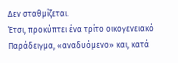Δεν σταθμίζεται.
Έτσι, προκύπτει ένα τρίτο οικογενειακό Παράδειγμα, «αναδυόμενο» και, κατά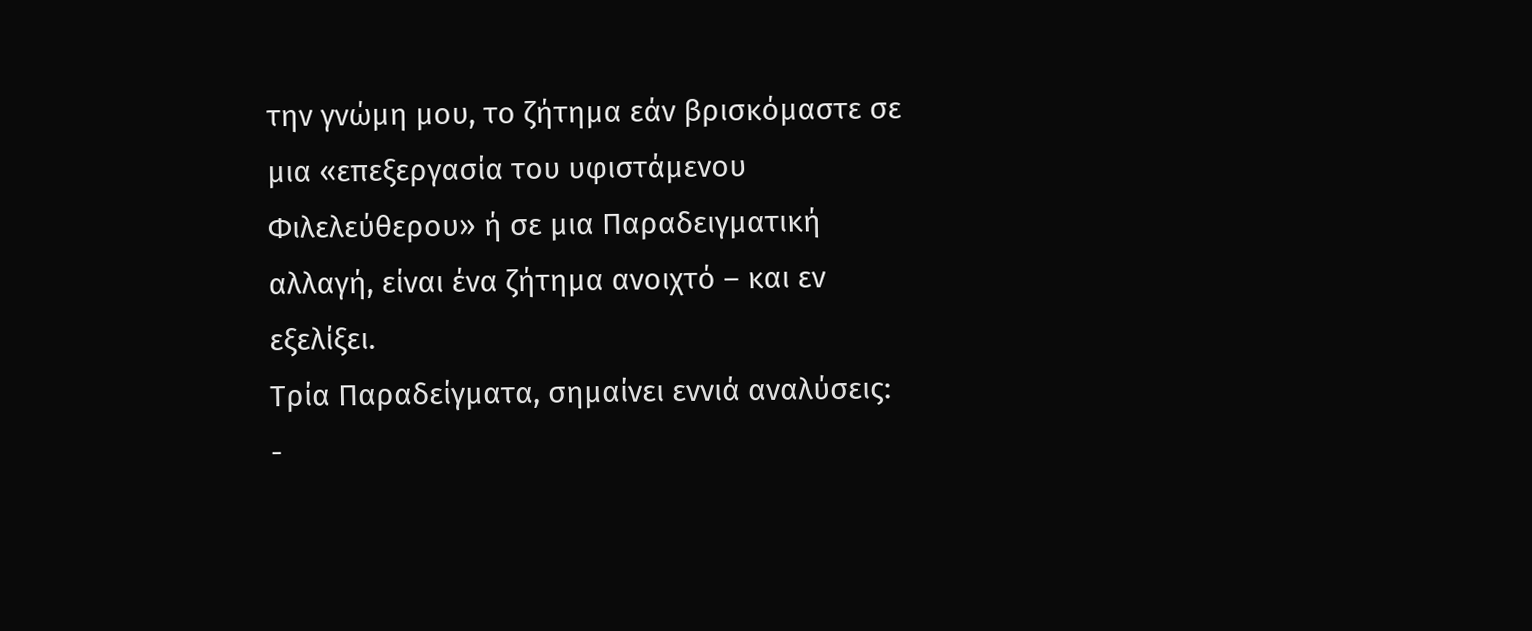την γνώμη μου, το ζήτημα εάν βρισκόμαστε σε μια «επεξεργασία του υφιστάμενου Φιλελεύθερου» ή σε μια Παραδειγματική αλλαγή, είναι ένα ζήτημα ανοιχτό – και εν εξελίξει.
Τρία Παραδείγματα, σημαίνει εννιά αναλύσεις:
-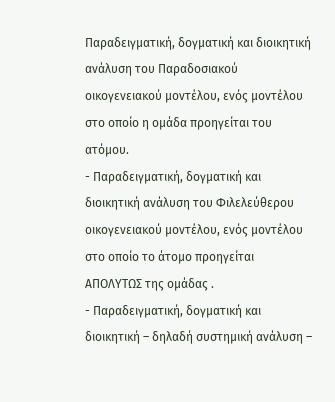Παραδειγματική, δογματική και διοικητική ανάλυση του Παραδοσιακού οικογενειακού μοντέλου, ενός μοντέλου στο οποίο η ομάδα προηγείται του ατόμου.
- Παραδειγματική, δογματική και διοικητική ανάλυση του Φιλελεύθερου οικογενειακού μοντέλου, ενός μοντέλου στο οποίο το άτομο προηγείται ΑΠΟΛΥΤΩΣ της ομάδας .
- Παραδειγματική, δογματική και διοικητική – δηλαδή συστημική ανάλυση –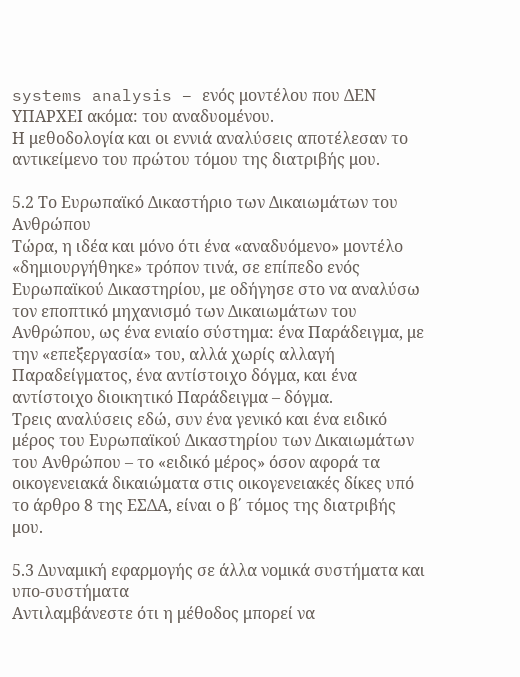systems analysis – ενός μοντέλου που ΔΕΝ ΥΠΑΡΧΕΙ ακόμα: του αναδυομένου.
Η μεθοδολογία και οι εννιά αναλύσεις αποτέλεσαν το αντικείμενο του πρώτου τόμου της διατριβής μου.

5.2 Το Ευρωπαϊκό Δικαστήριο των Δικαιωμάτων του Ανθρώπου
Τώρα, η ιδέα και μόνο ότι ένα «αναδυόμενο» μοντέλο «δημιουργήθηκε» τρόπον τινά, σε επίπεδο ενός Ευρωπαϊκού Δικαστηρίου, με οδήγησε στο να αναλύσω τον εποπτικό μηχανισμό των Δικαιωμάτων του Ανθρώπου, ως ένα ενιαίο σύστημα: ένα Παράδειγμα, με την «επεξεργασία» του, αλλά χωρίς αλλαγή Παραδείγματος, ένα αντίστοιχο δόγμα, και ένα αντίστοιχο διοικητικό Παράδειγμα – δόγμα.
Τρεις αναλύσεις εδώ, συν ένα γενικό και ένα ειδικό μέρος του Ευρωπαϊκού Δικαστηρίου των Δικαιωμάτων του Ανθρώπου – το «ειδικό μέρος» όσον αφορά τα οικογενειακά δικαιώματα στις οικογενειακές δίκες υπό το άρθρο 8 της ΕΣΔΑ, είναι ο β΄ τόμος της διατριβής μου.

5.3 Δυναμική εφαρμογής σε άλλα νομικά συστήματα και υπο-συστήματα
Αντιλαμβάνεστε ότι η μέθοδος μπορεί να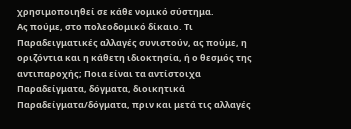χρησιμοποιηθεί σε κάθε νομικό σύστημα.
Ας πούμε, στο πολεοδομικό δίκαιο. Τι Παραδειγματικές αλλαγές συνιστούν, ας πούμε, η οριζόντια και η κάθετη ιδιοκτησία, ή ο θεσμός της αντιπαροχής; Ποια είναι τα αντίστοιχα Παραδείγματα, δόγματα, διοικητικά Παραδείγματα/δόγματα, πριν και μετά τις αλλαγές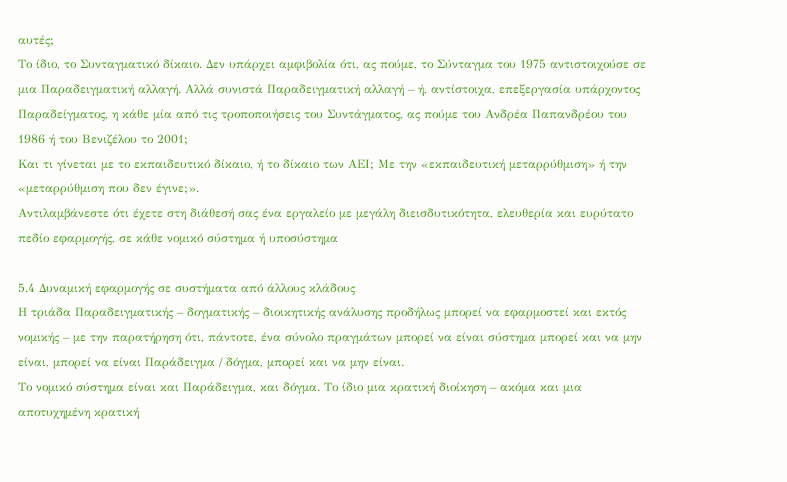αυτές;
Το ίδιο, το Συνταγματικό δίκαιο. Δεν υπάρχει αμφιβολία ότι, ας πούμε, το Σύνταγμα του 1975 αντιστοιχούσε σε μια Παραδειγματική αλλαγή. Αλλά συνιστά Παραδειγματική αλλαγή – ή, αντίστοιχα, επεξεργασία υπάρχοντος Παραδείγματος, η κάθε μία από τις τροποποιήσεις του Συντάγματος, ας πούμε του Ανδρέα Παπανδρέου του 1986 ή του Βενιζέλου το 2001;
Και τι γίνεται με το εκπαιδευτικό δίκαιο, ή το δίκαιο των ΑΕΙ; Με την «εκπαιδευτική μεταρρύθμιση» ή την «μεταρρύθμιση που δεν έγινε;».
Αντιλαμβάνεστε ότι έχετε στη διάθεσή σας ένα εργαλείο με μεγάλη διεισδυτικότητα, ελευθερία και ευρύτατο πεδίο εφαρμογής, σε κάθε νομικό σύστημα ή υποσύστημα

5.4 Δυναμική εφαρμογής σε συστήματα από άλλους κλάδους
Η τριάδα Παραδειγματικής – δογματικής – διοικητικής ανάλυσης προδήλως μπορεί να εφαρμοστεί και εκτός νομικής – με την παρατήρηση ότι, πάντοτε, ένα σύνολο πραγμάτων μπορεί να είναι σύστημα μπορεί και να μην είναι, μπορεί να είναι Παράδειγμα / δόγμα, μπορεί και να μην είναι.
Το νομικό σύστημα είναι και Παράδειγμα, και δόγμα. Το ίδιο μια κρατική διοίκηση – ακόμα και μια αποτυχημένη κρατική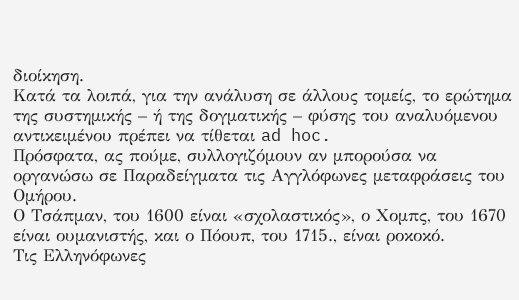διοίκηση.
Κατά τα λοιπά, για την ανάλυση σε άλλους τομείς, το ερώτημα της συστημικής – ή της δογματικής – φύσης του αναλυόμενου αντικειμένου πρέπει να τίθεται ad hoc.
Πρόσφατα, ας πούμε, συλλογιζόμουν αν μπορούσα να οργανώσω σε Παραδείγματα τις Αγγλόφωνες μεταφράσεις του Ομήρου.
Ο Τσάπμαν, του 1600 είναι «σχολαστικός», ο Χομπς, του 1670 είναι ουμανιστής, και ο Πόουπ, του 1715., είναι ροκοκό.
Τις Ελληνόφωνες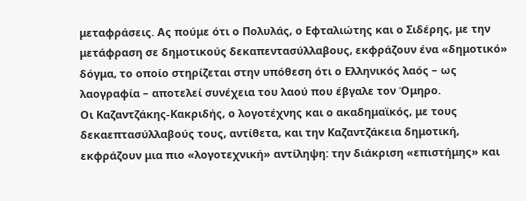μεταφράσεις. Ας πούμε ότι ο Πολυλάς, ο Εφταλιώτης και ο Σιδέρης, με την μετάφραση σε δημοτικούς δεκαπεντασύλλαβους, εκφράζουν ένα «δημοτικό» δόγμα, το οποίο στηρίζεται στην υπόθεση ότι ο Ελληνικός λαός – ως λαογραφία – αποτελεί συνέχεια του λαού που έβγαλε τον Όμηρο.
Οι Καζαντζάκης-Κακριδής, ο λογοτέχνης και ο ακαδημαϊκός, με τους δεκαεπτασύλλαβούς τους, αντίθετα, και την Καζαντζάκεια δημοτική, εκφράζουν μια πιο «λογοτεχνική» αντίληψη: την διάκριση «επιστήμης» και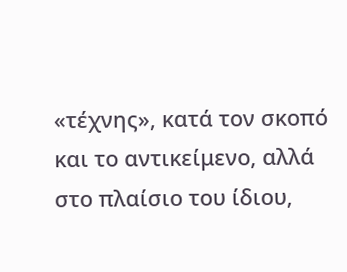«τέχνης», κατά τον σκοπό και το αντικείμενο, αλλά στο πλαίσιο του ίδιου,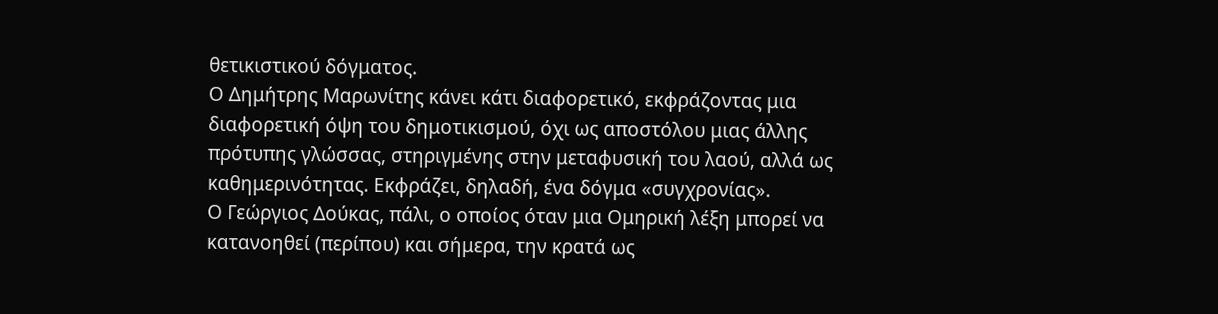θετικιστικού δόγματος.
Ο Δημήτρης Μαρωνίτης κάνει κάτι διαφορετικό, εκφράζοντας μια διαφορετική όψη του δημοτικισμού, όχι ως αποστόλου μιας άλλης πρότυπης γλώσσας, στηριγμένης στην μεταφυσική του λαού, αλλά ως καθημερινότητας. Εκφράζει, δηλαδή, ένα δόγμα «συγχρονίας».
Ο Γεώργιος Δούκας, πάλι, ο οποίος όταν μια Ομηρική λέξη μπορεί να κατανοηθεί (περίπου) και σήμερα, την κρατά ως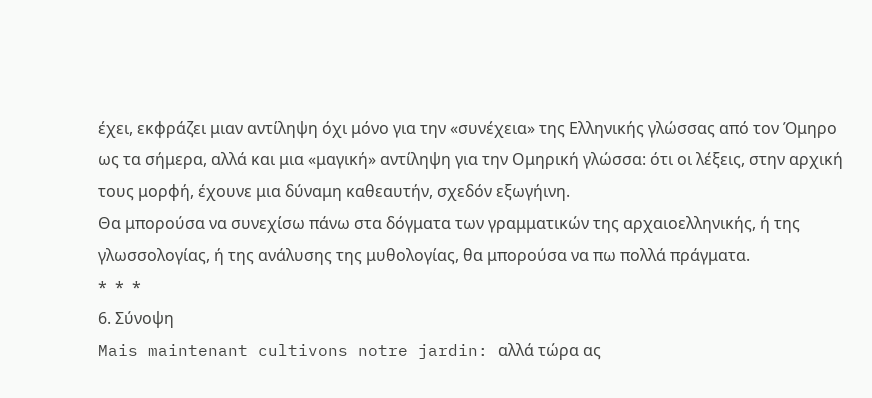έχει, εκφράζει μιαν αντίληψη όχι μόνο για την «συνέχεια» της Ελληνικής γλώσσας από τον Όμηρο ως τα σήμερα, αλλά και μια «μαγική» αντίληψη για την Ομηρική γλώσσα: ότι οι λέξεις, στην αρχική τους μορφή, έχουνε μια δύναμη καθεαυτήν, σχεδόν εξωγήινη.
Θα μπορούσα να συνεχίσω πάνω στα δόγματα των γραμματικών της αρχαιοελληνικής, ή της γλωσσολογίας, ή της ανάλυσης της μυθολογίας, θα μπορούσα να πω πολλά πράγματα.
*  *  *
6. Σύνοψη
Mais maintenant cultivons notre jardin: αλλά τώρα ας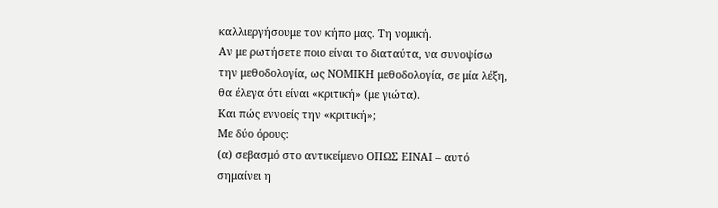καλλιεργήσουμε τον κήπο μας. Τη νομική.
Αν με ρωτήσετε ποιο είναι το διαταύτα, να συνοψίσω την μεθοδολογία, ως ΝΟΜΙΚΗ μεθοδολογία, σε μία λέξη, θα έλεγα ότι είναι «κριτική» (με γιώτα).
Και πώς εννοείς την «κριτική»;
Με δύο όρους:
(α) σεβασμό στο αντικείμενο ΟΠΩΣ ΕΙΝΑΙ – αυτό σημαίνει η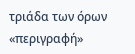τριάδα των όρων «περιγραφή»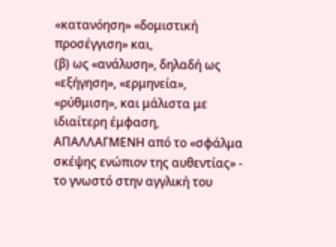«κατανόηση» «δομιστική προσέγγιση» και,
(β) ως «ανάλυση», δηλαδή ως «εξήγηση», «ερμηνεία», «ρύθμιση», και μάλιστα με ιδιαίτερη έμφαση, ΑΠΑΛΛΑΓΜΕΝΗ από το «σφάλμα σκέψης ενώπιον της αυθεντίας» - το γνωστό στην αγγλική του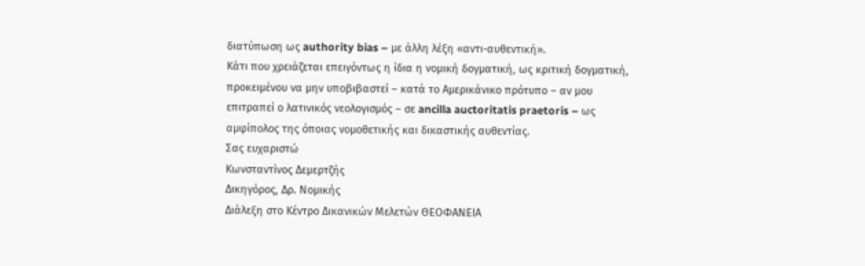διατύπωση ως authority bias – με άλλη λέξη «αντι-αυθεντική».
Κάτι που χρειάζεται επειγόντως η ίδια η νομική δογματική, ως κριτική δογματική, προκειμένου να μην υποβιβαστεί – κατά το Αμερικάνικο πρότυπο – αν μου επιτραπεί ο λατινικός νεολογισμός – σε ancilla auctoritatis praetoris – ως αμφίπολος της όποιας νομοθετικής και δικαστικής αυθεντίας.
Σας ευχαριστώ
Κωνσταντίνος Δεμερτζής
Δικηγόρος, Δρ. Νομικής
Διάλεξη στο Κέντρο Δικανικών Μελετών ΘΕΟΦΑΝΕΙΑ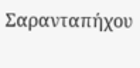Σαρανταπήχου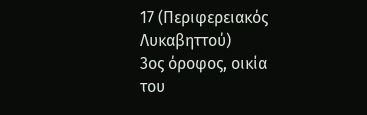17 (Περιφερειακός Λυκαβηττού)
3ος όροφος, οικία του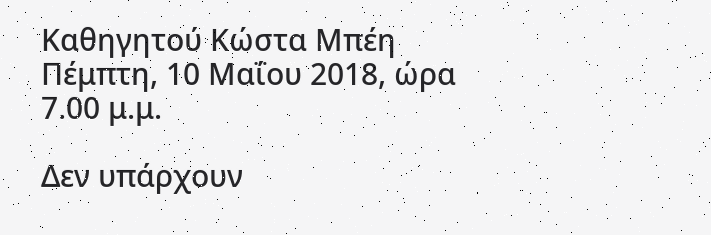Καθηγητού Κώστα Μπέη
Πέμπτη, 10 Μαΐου 2018, ώρα 7.00 μ.μ.

Δεν υπάρχουν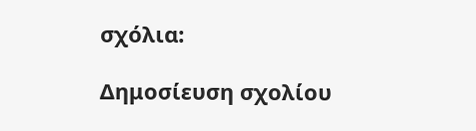σχόλια:

Δημοσίευση σχολίου